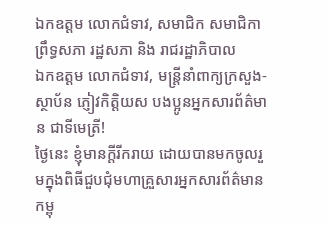ឯកឧត្តម លោកជំទាវ, សមាជិក សមាជិកា ព្រឹទ្ធសភា រដ្ឋសភា និង រាជរដ្ឋាភិបាល
ឯកឧត្តម លោកជំទាវ, មន្រ្តីនាំពាក្យក្រសួង-ស្ថាប័ន ភ្ញៀវកិត្តិយស បងប្អូនអ្នកសារព័ត៌មាន ជាទីមេត្រី!
ថ្ងៃនេះ ខ្ញុំមានក្តីរីករាយ ដោយបានមកចូលរួមក្នុងពិធីជួបជុំមហាគ្រួសារអ្នកសារព័ត៌មានកម្ពុ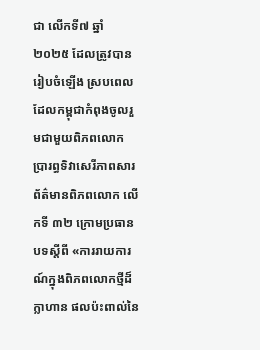ជា លើកទី៧ ឆ្នាំ ២០២៥ ដែលត្រូវបានរៀបចំឡើង ស្របពេលដែលកម្ពុជាកំពុងចូលរួមជាមួយពិភពលោក ប្រារព្ធទិវាសេរីភាពសារព័ត៌មានពិភពលោក លើកទី ៣២ ក្រោមប្រធានបទស្តីពី «ការរាយការណ៍ក្នុងពិភពលោកថ្មីដ៏ក្លាហាន ផលប៉ះពាល់នៃ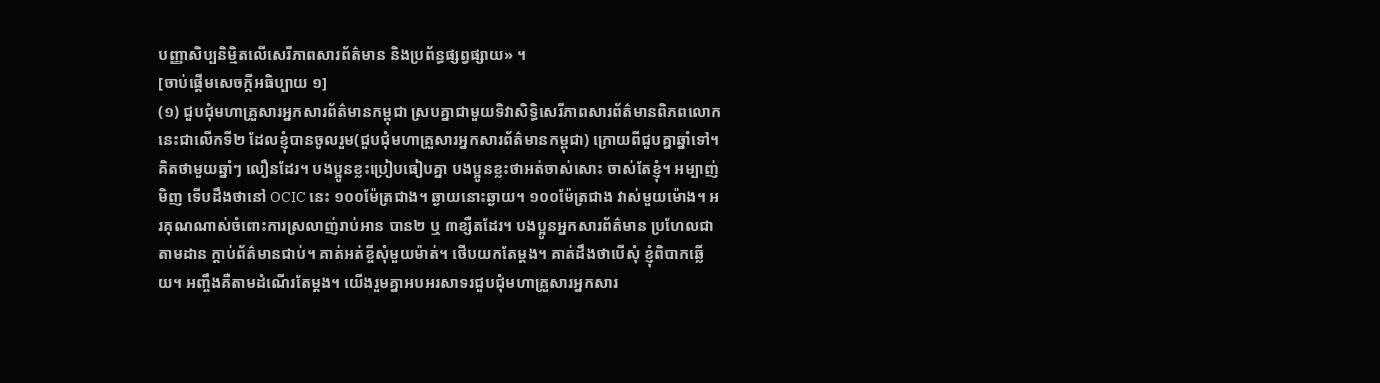បញ្ញាសិប្បនិម្មិតលើសេរីភាពសារព័ត៌មាន និងប្រព័ន្ធផ្សព្វផ្សាយ» ។
[ចាប់ផ្តើមសេចក្តីអធិប្បាយ ១]
(១) ជួបជុំមហាគ្រួសារអ្នកសារព័ត៌មានកម្ពុជា ស្របគ្នាជាមួយទិវាសិទ្ធិសេរីភាពសារព័ត៌មានពិភពលោក
នេះជាលើកទី២ ដែលខ្ញុំបានចូលរួម(ជួបជុំមហាគ្រួសារអ្នកសារព័ត៌មានកម្ពុជា) ក្រោយពីជួបគ្នាឆ្នាំទៅ។ គិតថាមួយឆ្នាំៗ លឿនដែរ។ បងប្អូនខ្លះប្រៀបធៀបគ្នា បងប្អូនខ្លះថាអត់ចាស់សោះ ចាស់តែខ្ញុំ។ អម្បាញ់មិញ ទើបដឹងថានៅ OCIC នេះ ១០០ម៉ែត្រជាង។ ឆ្ងាយនោះឆ្ងាយ។ ១០០ម៉ែត្រជាង វាស់មួយម៉ោង។ អរគុណណាស់ចំពោះការស្រលាញ់រាប់អាន បាន២ ឬ ៣ខ្សឺតដែរ។ បងប្អូនអ្នកសារព័ត៌មាន ប្រហែលជាតាមដាន ក្តាប់ព័ត៌មានជាប់។ គាត់អត់ខ្ចីសុំមួយម៉ាត់។ ថើបយកតែម្តង។ គាត់ដឹងថាបើសុំ ខ្ញុំពិបាកឆ្លើយ។ អញ្ចឹងគឺតាមដំណើរតែម្តង។ យើងរួមគ្នាអបអរសាទរជួបជុំមហាគ្រួសារអ្នកសារ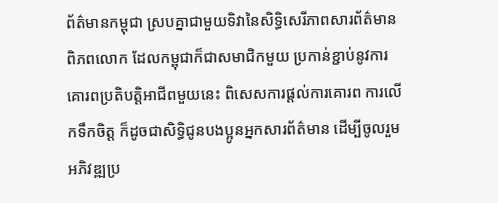ព័ត៌មានកម្ពុជា ស្របគ្នាជាមួយទិវានៃសិទ្ធិសេរីភាពសារព័ត៌មានពិភពលោក ដែលកម្ពុជាក៏ជាសមាជិកមួយ ប្រកាន់ខ្ជាប់នូវការគោរពប្រតិបត្តិអាជីពមួយនេះ ពិសេសការផ្តល់ការគោរព ការលើកទឹកចិត្ត ក៏ដូចជាសិទ្ធិជូនបងប្អូនអ្នកសារព័ត៌មាន ដើម្បីចូលរួមអភិវឌ្ឍប្រ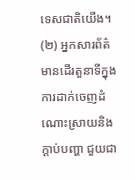ទេសជាតិយើង។
(២) អ្នកសារព័ត៌មានដើរតួនាទីក្នុងការដាក់ចេញដំណោះស្រាយនិងក្តាប់បញ្ហា ជួយជា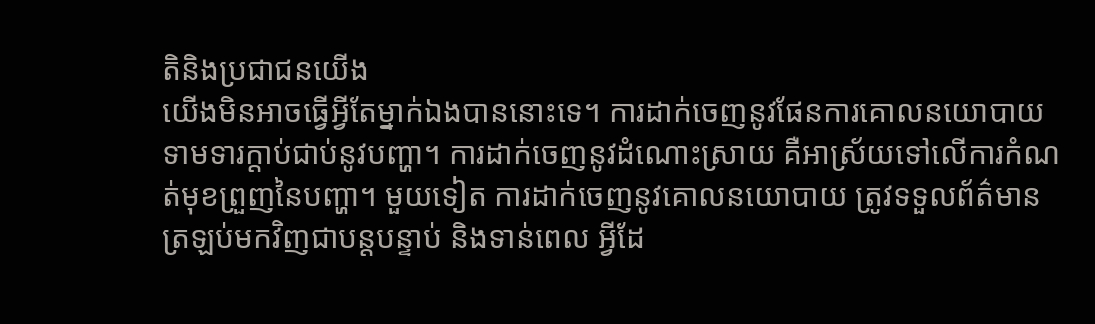តិនិងប្រជាជនយើង
យើងមិនអាចធ្វើអ្វីតែម្នាក់ឯងបាននោះទេ។ ការដាក់ចេញនូវផែនការគោលនយោបាយ ទាមទារក្តាប់ជាប់នូវបញ្ហា។ ការដាក់ចេញនូវដំណោះស្រាយ គឺអាស្រ័យទៅលើការកំណត់មុខព្រួញនៃបញ្ហា។ មួយទៀត ការដាក់ចេញនូវគោលនយោបាយ ត្រូវទទួលព័ត៌មានត្រឡប់មកវិញជាបន្តបន្ទាប់ និងទាន់ពេល អ្វីដែ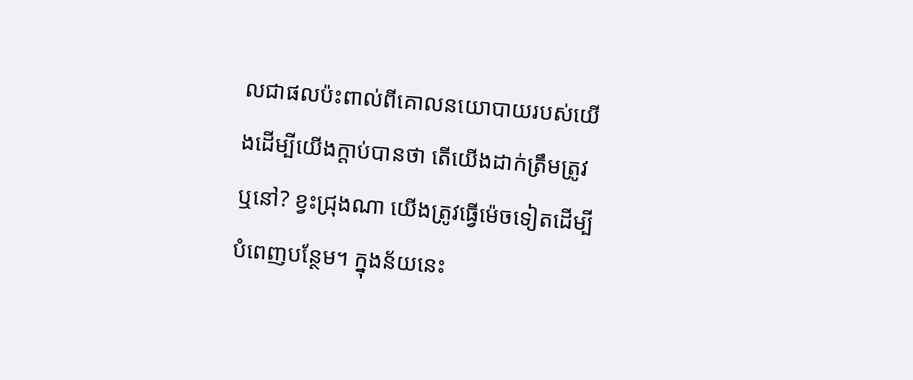លជាផលប៉ះពាល់ពីគោលនយោបាយរបស់យើងដើម្បីយើងក្តាប់បានថា តើយើងដាក់ត្រឹមត្រូវឬនៅ? ខ្វះជ្រុងណា យើងត្រូវធ្វើម៉េចទៀតដើម្បីបំពេញបន្ថែម។ ក្នុងន័យនេះ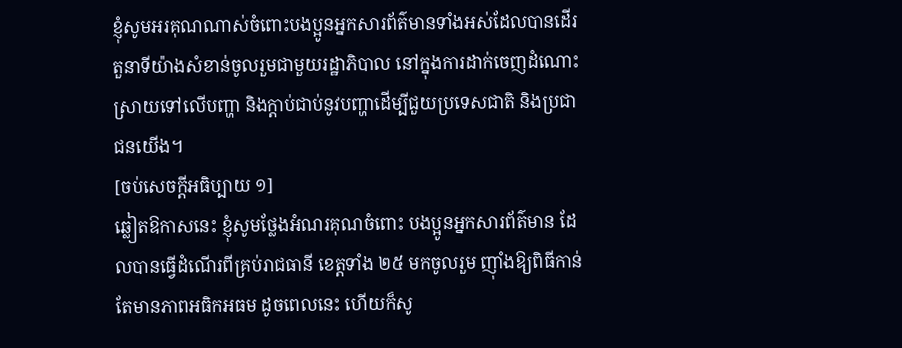ខ្ញុំសូមអរគុណណាស់ចំពោះបងប្អូនអ្នកសារព័ត៌មានទាំងអស់ដែលបានដើរតួនាទីយ៉ាងសំខាន់ចូលរួមជាមួយរដ្ឋាភិបាល នៅក្នុងការដាក់ចេញដំណោះស្រាយទៅលើបញ្ហា និងក្តាប់ជាប់នូវបញ្ហាដើម្បីជួយប្រទេសជាតិ និងប្រជាជនយើង។
[ចប់សេចក្តីអធិប្បាយ ១]
ឆ្លៀតឱកាសនេះ ខ្ញុំសូមថ្លែងអំណរគុណចំពោះ បងប្អូនអ្នកសារព័ត៌មាន ដែលបានធ្វើដំណើរពីគ្រប់រាជធានី ខេត្តទាំង ២៥ មកចូលរួម ញ៉ាំងឱ្យពិធីកាន់តែមានភាពអធិកអធម ដូចពេលនេះ ហើយក៏សូ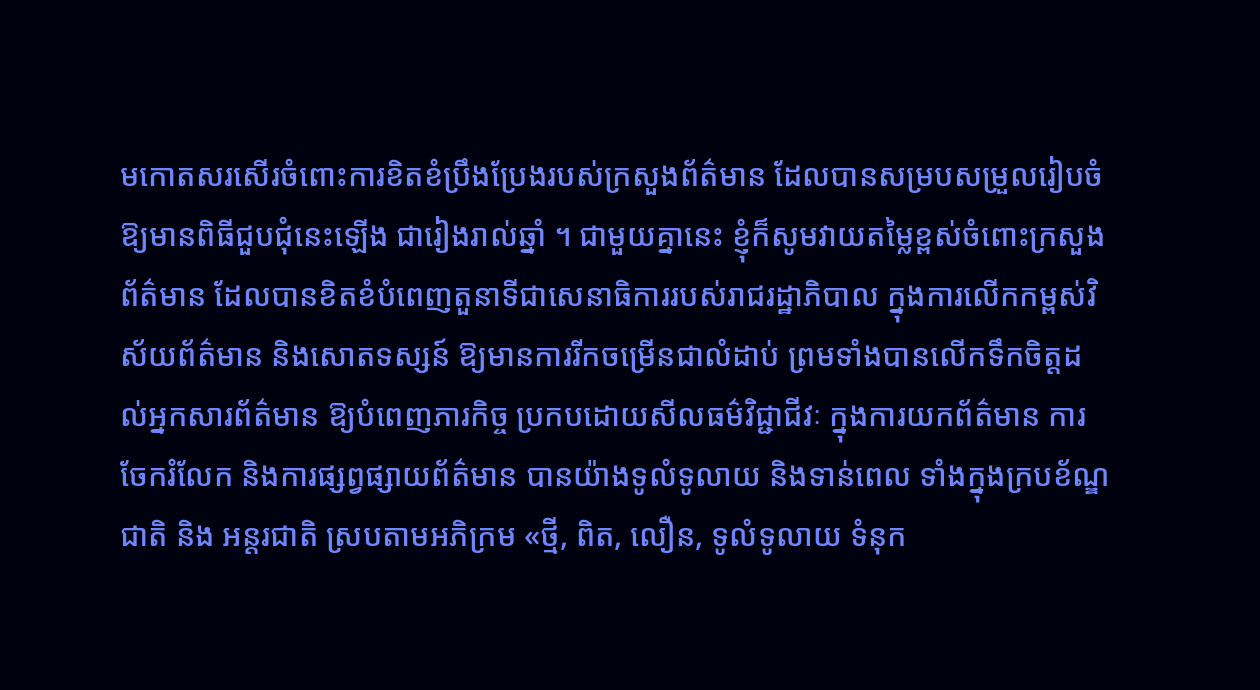មកោតសរសើរចំពោះការខិតខំប្រឹងប្រែងរបស់ក្រសួងព័ត៌មាន ដែលបានសម្របសម្រួលរៀបចំឱ្យមានពិធីជួបជុំនេះឡើង ជារៀងរាល់ឆ្នាំ ។ ជាមួយគ្នានេះ ខ្ញុំក៏សូមវាយតម្លៃខ្ពស់ចំពោះក្រសួងព័ត៌មាន ដែលបានខិតខំបំពេញតួនាទីជាសេនាធិការរបស់រាជរដ្ឋាភិបាល ក្នុងការលើកកម្ពស់វិស័យព័ត៌មាន និងសោតទស្សន៍ ឱ្យមានការរីកចម្រើនជាលំដាប់ ព្រមទាំងបានលើកទឹកចិត្តដល់អ្នកសារព័ត៌មាន ឱ្យបំពេញភារកិច្ច ប្រកបដោយសីលធម៌វិជ្ជាជីវៈ ក្នុងការយកព័ត៌មាន ការចែករំលែក និងការផ្សព្វផ្សាយព័ត៌មាន បានយ៉ាងទូលំទូលាយ និងទាន់ពេល ទាំងក្នុងក្របខ័ណ្ឌជាតិ និង អន្តរជាតិ ស្របតាមអភិក្រម «ថ្មី, ពិត, លឿន, ទូលំទូលាយ ទំនុក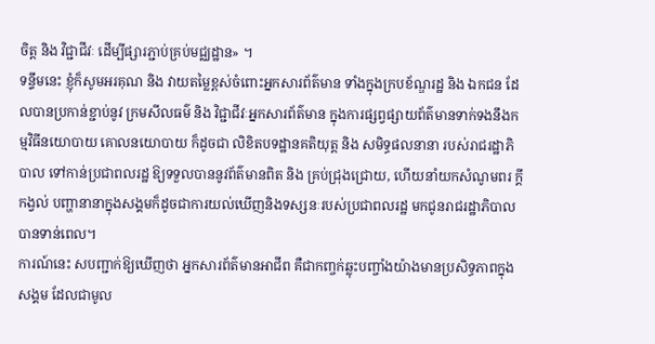ចិត្ត និង វិជ្ជាជីវៈ ដើម្បីផ្សារភ្ជាប់គ្រប់មជ្ឈដ្ឋាន» ។
ទន្ទឹមនេះ ខ្ញុំក៏សូមអរគុណ និង វាយតម្លៃខ្ពស់ចំពោះអ្នកសារព័ត៌មាន ទាំងក្នុងក្របខ័ណ្ឌរដ្ឋ និង ឯកជន ដែលបានប្រកាន់ខ្ជាប់នូវ ក្រមសីលធម៌ និង វិជ្ជាជីវៈអ្នកសារព័ត៌មាន ក្នុងការផ្សព្វផ្សាយព័ត៌មានទាក់ទងនឹងកម្មវិធីនយោបាយ គោលនយោបាយ ក៏ដូចជា លិខិតបទដ្ឋានគតិយុត្ត និង សមិទ្ធផលនានា របស់រាជរដ្ឋាភិបាល ទៅកាន់ប្រជាពលរដ្ឋ ឱ្យទទួលបាននូវព័ត៌មានពិត និង គ្រប់ជ្រុងជ្រោយ, ហើយនាំយកសំណូមពរ ក្តីកង្វល់ បញ្ហានានាក្នុងសង្គមក៏ដូចជាការយល់ឃើញនិងទស្សនៈរបស់ប្រជាពលរដ្ឋ មកជូនរាជរដ្ឋាភិបាលបានទាន់ពេល។
ការណ៍នេះ សបញ្ជាក់ឱ្យឃើញថា អ្នកសារព័ត៌មានអាជីព គឺជាកញ្ចក់ឆ្លុះបញ្ចាំងយ៉ាងមានប្រសិទ្ធភាពក្នុងសង្គម ដែលជាមូល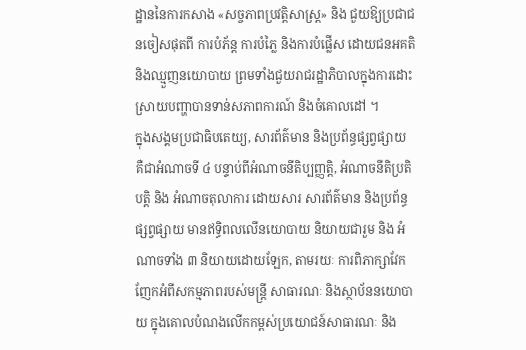ដ្ឋាននៃការកសាង «សច្ចភាពប្រវត្តិសាស្រ្ត» និង ជួយឱ្យប្រជាជនចៀសផុតពី ការបំភ័ន្ត ការបំភ្លៃ និងការបំផ្លើស ដោយជនអគតិ និងឈ្មួញនយោបាយ ព្រមទាំងជួយរាជរដ្ឋាភិបាលក្នុងការដោះស្រាយបញ្ហាបានទាន់សភាពការណ៍ និងចំគោលដៅ ។
ក្នុងសង្គមប្រជាធិបតេយ្យ, សារព័ត៌មាន និងប្រព័ន្ធផ្សព្វផ្សាយ គឺជាអំណាចទី ៤ បន្ទាប់ពីអំណាចនីតិប្បញ្ញតិ្ត, អំណាចនីតិប្រតិបត្តិ និង អំណាចតុលាការ ដោយសារ សារព័ត៌មាន និងប្រព័ន្ធផ្សព្វផ្សាយ មានឥទ្ធិពលលើនយោបាយ និយាយជារួម និង អំណាចទាំង ៣ និយាយដោយឡែក, តាមរយៈ ការពិភាក្សាវែកញែកអំពីសកម្មភាពរបស់មន្រ្តី សាធារណៈ និងស្ថាប័ននយោបាយ ក្នុងគោលបំណងលើកកម្ពស់ប្រយោជន៍សាធារណៈ និង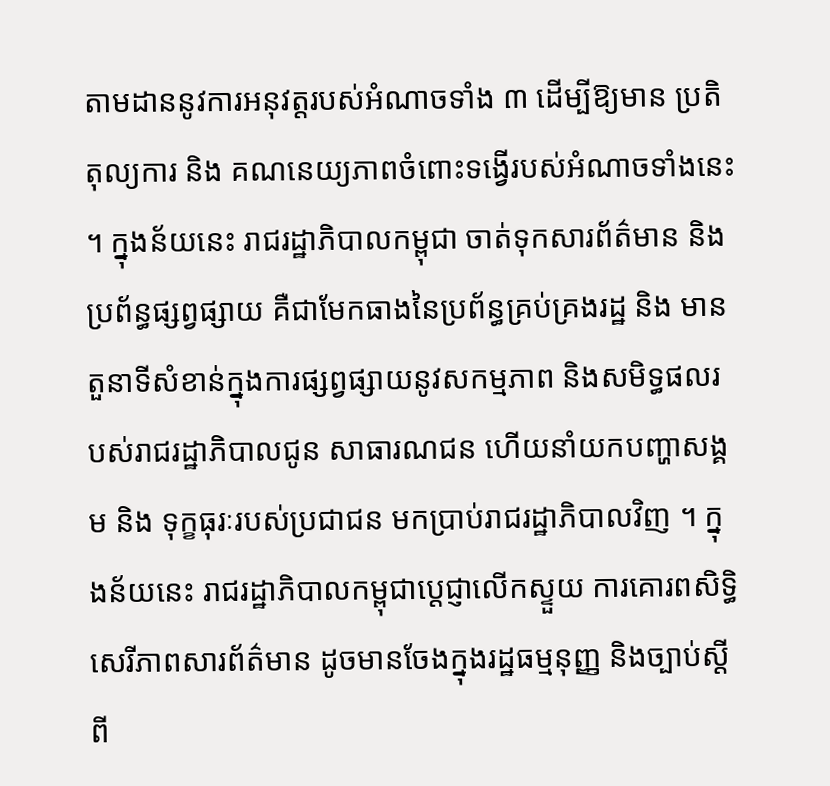តាមដាននូវការអនុវត្តរបស់អំណាចទាំង ៣ ដើម្បីឱ្យមាន ប្រតិតុល្យការ និង គណនេយ្យភាពចំពោះទង្វើរបស់អំណាចទាំងនេះ ។ ក្នុងន័យនេះ រាជរដ្ឋាភិបាលកម្ពុជា ចាត់ទុកសារព័ត៌មាន និង ប្រព័ន្ធផ្សព្វផ្សាយ គឺជាមែកធាងនៃប្រព័ន្ធគ្រប់គ្រងរដ្ឋ និង មាន តួនាទីសំខាន់ក្នុងការផ្សព្វផ្សាយនូវសកម្មភាព និងសមិទ្ធផលរបស់រាជរដ្ឋាភិបាលជូន សាធារណជន ហើយនាំយកបញ្ហាសង្គម និង ទុក្ខធុរៈរបស់ប្រជាជន មកប្រាប់រាជរដ្ឋាភិបាលវិញ ។ ក្នុងន័យនេះ រាជរដ្ឋាភិបាលកម្ពុជាប្តេជ្ញាលើកស្ទួយ ការគោរពសិទ្ធិសេរីភាពសារព័ត៌មាន ដូចមានចែងក្នុងរដ្ឋធម្មនុញ្ញ និងច្បាប់ស្តីពី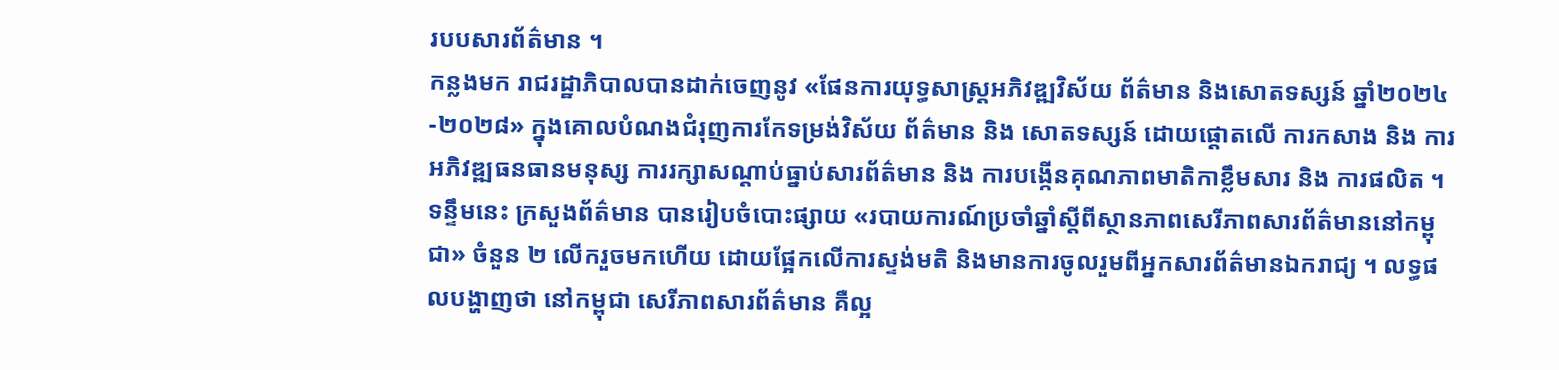របបសារព័ត៌មាន ។
កន្លងមក រាជរដ្ឋាភិបាលបានដាក់ចេញនូវ «ផែនការយុទ្ធសាស្ត្រអភិវឌ្ឍវិស័យ ព័ត៌មាន និងសោតទស្សន៍ ឆ្នាំ២០២៤-២០២៨» ក្នុងគោលបំណងជំរុញការកែទម្រង់វិស័យ ព័ត៌មាន និង សោតទស្សន៍ ដោយផ្តោតលើ ការកសាង និង ការអភិវឌ្ឍធនធានមនុស្ស ការរក្សាសណ្តាប់ធ្នាប់សារព័ត៌មាន និង ការបង្កើនគុណភាពមាតិកាខ្លឹមសារ និង ការផលិត ។ ទន្ទឹមនេះ ក្រសួងព័ត៌មាន បានរៀបចំបោះផ្សាយ «របាយការណ៍ប្រចាំឆ្នាំស្តីពីស្ថានភាពសេរីភាពសារព័ត៌មាននៅកម្ពុជា» ចំនួន ២ លើករួចមកហើយ ដោយផ្អែកលើការស្ទង់មតិ និងមានការចូលរួមពីអ្នកសារព័ត៌មានឯករាជ្យ ។ លទ្ធផលបង្ហាញថា នៅកម្ពុជា សេរីភាពសារព័ត៌មាន គឺល្អ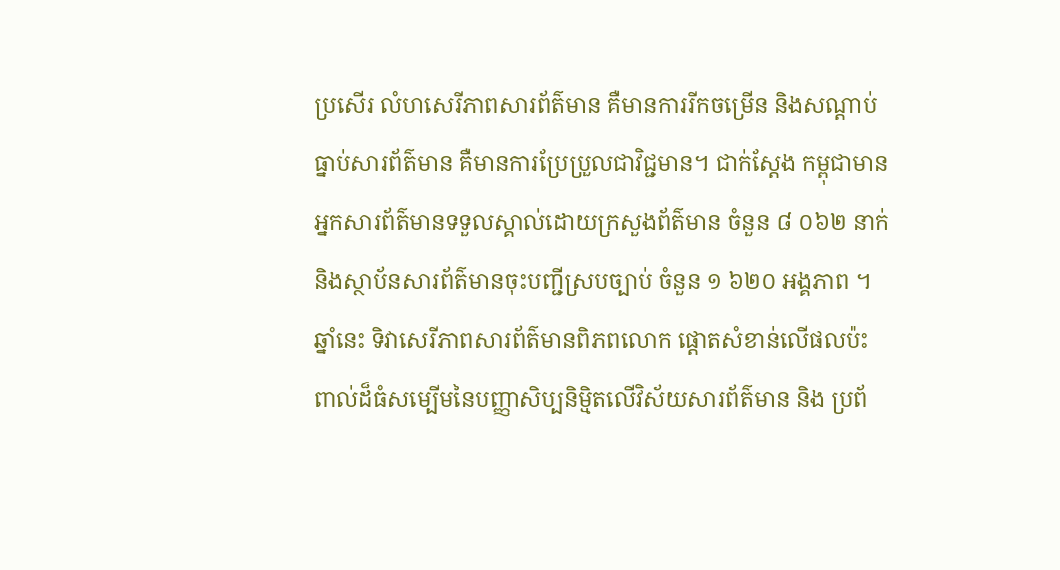ប្រសើរ លំហសេរីភាពសារព័ត៌មាន គឺមានការរីកចម្រើន និងសណ្តាប់ធ្នាប់សារព័ត៌មាន គឺមានការប្រែប្រួលជាវិជ្ជមាន។ ជាក់ស្តែង កម្ពុជាមានអ្នកសារព័ត៌មានទទួលស្គាល់ដោយក្រសួងព័ត៌មាន ចំនួន ៨ ០៦២ នាក់ និងស្ថាប័នសារព័ត៌មានចុះបញ្ជីស្របច្បាប់ ចំនួន ១ ៦២០ អង្គភាព ។
ឆ្នាំនេះ ទិវាសេរីភាពសារព័ត៌មានពិភពលោក ផ្តោតសំខាន់លើផលប៉ះពាល់ដ៏ធំសម្បើមនៃបញ្ញាសិប្បនិម្មិតលើវិស័យសារព័ត៌មាន និង ប្រព័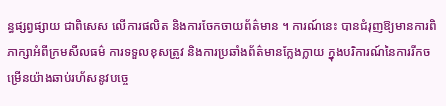ន្ធផ្សព្វផ្សាយ ជាពិសេស លើការផលិត និងការចែកចាយព័ត៌មាន ។ ការណ៍នេះ បានជំរុញឱ្យមានការពិភាក្សាអំពីក្រមសីលធម៌ ការទទួលខុសត្រូវ និងការប្រឆាំងព័ត៌មានក្លែងក្លាយ ក្នុងបរិការណ៍នៃការរីកចម្រើនយ៉ាងឆាប់រហ័សនូវបច្ចេ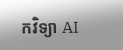កវិទ្យា AI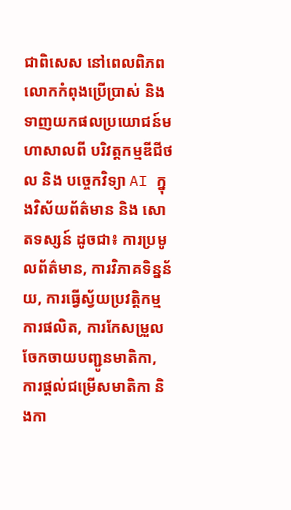ជាពិសេស នៅពេលពិភពលោកកំពុងប្រើប្រាស់ និងទាញយកផលប្រយោជន៍មហាសាលពី បរិវត្តកម្មឌីជីថល និង បច្ចេកវិទ្យា AI ក្នុងវិស័យព័ត៌មាន និង សោតទស្សន៍ ដូចជា៖ ការប្រមូលព័ត៌មាន, ការវិភាគទិន្នន័យ, ការធ្វើស្វ័យប្រវត្តិកម្មការផលិត, ការកែសម្រួលចែកចាយបញ្ជូនមាតិកា, ការផ្តល់ជម្រើសមាតិកា និងកា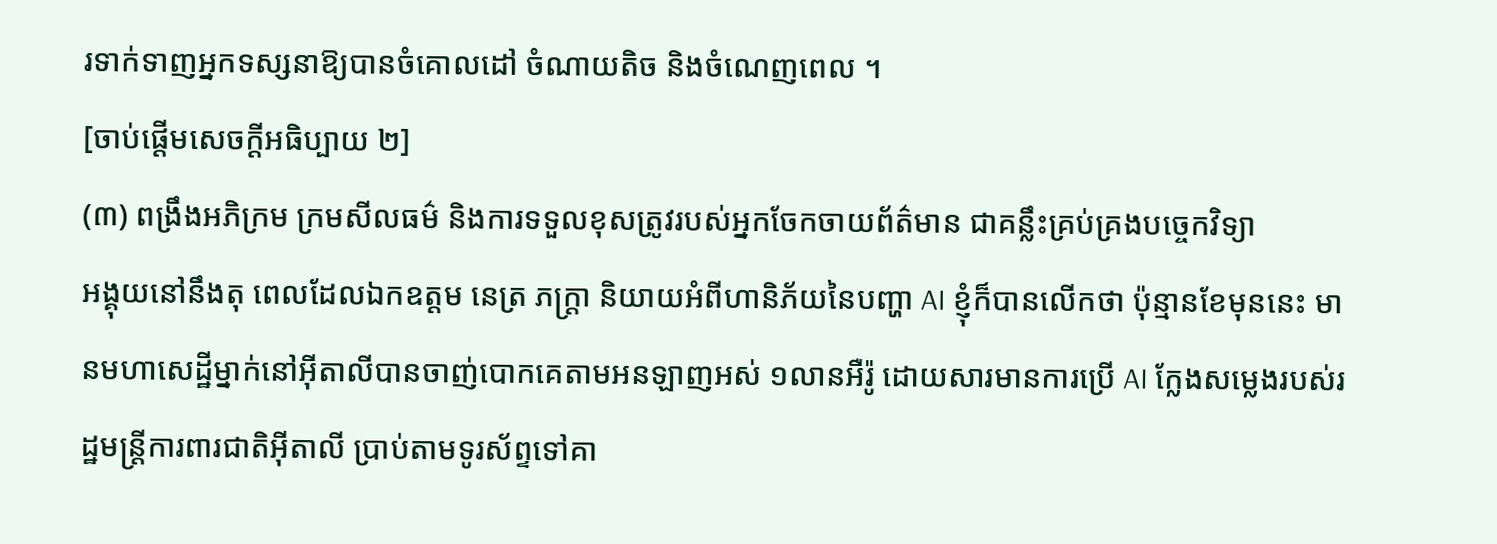រទាក់ទាញអ្នកទស្សនាឱ្យបានចំគោលដៅ ចំណាយតិច និងចំណេញពេល ។
[ចាប់ផ្តើមសេចក្តីអធិប្បាយ ២]
(៣) ពង្រឹងអភិក្រម ក្រមសីលធម៌ និងការទទួលខុសត្រូវរបស់អ្នកចែកចាយព័ត៌មាន ជាគន្លឹះគ្រប់គ្រងបច្ចេកវិទ្យា
អង្គុយនៅនឹងតុ ពេលដែលឯកឧត្ដម នេត្រ ភក្ដ្រា និយាយអំពីហានិភ័យនៃបញ្ហា AI ខ្ញុំក៏បានលើកថា ប៉ុន្មានខែមុននេះ មានមហាសេដ្ឋីម្នាក់នៅអ៊ីតាលីបានចាញ់បោកគេតាមអនឡាញអស់ ១លានអឺរ៉ូ ដោយសារមានការប្រើ AI ក្លែងសម្លេងរបស់រដ្ឋមន្រ្តីការពារជាតិអ៊ីតាលី ប្រាប់តាមទូរស័ព្ទទៅគា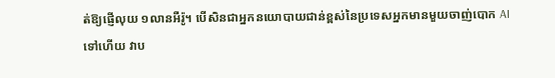ត់ឱ្យផ្ញើលុយ ១លានអឺរ៉ូ។ បើសិនជាអ្នកនយោបាយជាន់ខ្ពស់នៃប្រទេសអ្នកមានមួយចាញ់បោក AI ទៅហើយ វាប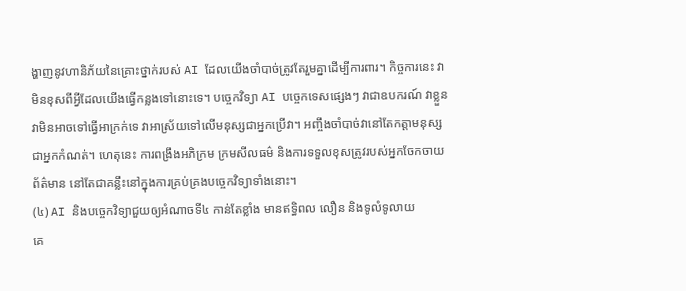ង្ហាញនូវហានិភ័យនៃគ្រោះថ្នាក់របស់ AI ដែលយើងចាំបាច់ត្រូវតែរួមគ្នាដើម្បីការពារ។ កិច្ចការនេះ វាមិនខុសពីអ្វីដែលយើងធ្វើកន្លងទៅនោះទេ។ បច្ចេកវិទ្យា AI បច្ចេកទេសផ្សេងៗ វាជាឧបករណ៍ វាខ្លួនវាមិនអាចទៅធ្វើអាក្រក់ទេ វាអាស្រ័យទៅលើមនុស្សជាអ្នកប្រើវា។ អញ្ចឹងចាំបាច់វានៅតែកត្តាមនុស្សជាអ្នកកំណត់។ ហេតុនេះ ការពង្រឹងអភិក្រម ក្រមសីលធម៌ និងការទទួលខុសត្រូវរបស់អ្នកចែកចាយព័ត៌មាន នៅតែជាគន្លឹះនៅក្នុងការគ្រប់គ្រងបច្ចេកវិទ្យាទាំងនោះ។
(៤) AI និងបច្ចេកវិទ្យាជួយឲ្យអំណាចទី៤ កាន់តែខ្លាំង មានឥទ្ធិពល លឿន និងទូលំទូលាយ
គេ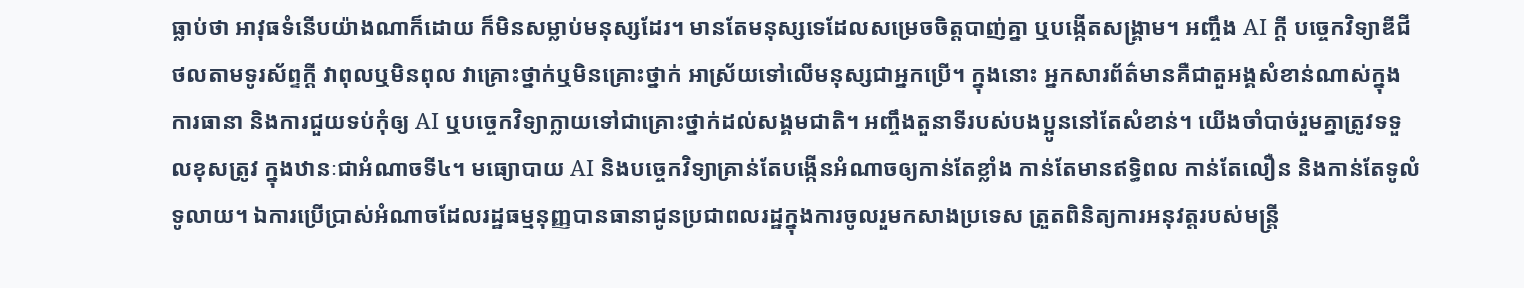ធ្លាប់ថា អាវុធទំនើបយ៉ាងណាក៏ដោយ ក៏មិនសម្លាប់មនុស្សដែរ។ មានតែមនុស្សទេដែលសម្រេចចិត្តបាញ់គ្នា ឬបង្កើតសង្រ្គាម។ អញ្ចឹង AI ក្ដី បច្ចេកវិទ្យាឌីជីថលតាមទូរស័ព្ទក្ដី វាពុលឬមិនពុល វាគ្រោះថ្នាក់ឬមិនគ្រោះថ្នាក់ អាស្រ័យទៅលើមនុស្សជាអ្នកប្រើ។ ក្នុងនោះ អ្នកសារព័ត៌មានគឺជាតួអង្គសំខាន់ណាស់ក្នុងការធានា និងការជួយទប់កុំឲ្យ AI ឬបច្ចេកវិទ្យាក្លាយទៅជាគ្រោះថ្នាក់ដល់សង្គមជាតិ។ អញ្ចឹងតួនាទីរបស់បងប្អូននៅតែសំខាន់។ យើងចាំបាច់រួមគ្នាត្រូវទទួលខុសត្រូវ ក្នុងឋានៈជាអំណាចទី៤។ មធ្យោបាយ AI និងបច្ចេកវិទ្យាគ្រាន់តែបង្កើនអំណាចឲ្យកាន់តែខ្លាំង កាន់តែមានឥទ្ធិពល កាន់តែលឿន និងកាន់តែទូលំទូលាយ។ ឯការប្រើប្រាស់អំណាចដែលរដ្ឋធម្មនុញ្ញបានធានាជូនប្រជាពលរដ្ឋក្នុងការចូលរួមកសាងប្រទេស ត្រួតពិនិត្យការអនុវត្តរបស់មន្រ្តី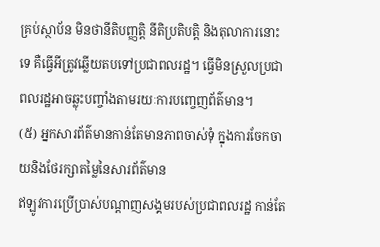គ្រប់ស្ថាប័ន មិនថានីតិបញ្ញត្តិ នីតិប្រតិបត្តិ និងតុលាការនោះទេ គឺធ្វើអីត្រូវឆ្លើយតបទៅប្រជាពលរដ្ឋ។ ធ្វើមិនស្រួលប្រជាពលរដ្ឋអាចឆ្លុះបញ្ចាំងតាមរយៈការបញ្ចេញព័ត៌មាន។
(៥) អ្នកសារព័ត៌មានកាន់តែមានភាពចាស់ទុំ ក្នុងការចែកចាយនិងថែរក្សាតម្លៃនៃសារព័ត៌មាន
ឥឡូវការប្រើប្រាស់បណ្ដាញសង្គមរបស់ប្រជាពលរដ្ឋ កាន់តែ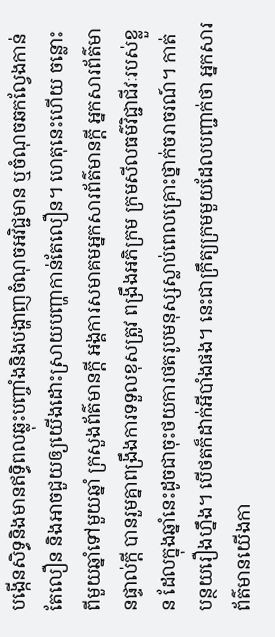បង្កើនសិទ្ធនិងមានឥទ្ធិពលឆ្លុះបញ្ចាំងនិងបង្ហាញចំណុចអវិជ្ជមាន ឬចំណុចឆកល្វែងកាន់តែលឿន និងអាចជួយឲ្យយើងដោះស្រាយបញ្ហាកាន់តែលឿន។ ហេតុនេះហើយ ចន្លោះពីមួយឆ្នាំទៅមួយឆ្នាំ ក្រសួងព័ត៌មានក្ដី អង្គការសមាគមអ្នកសារព័ត៌មានក្ដី អ្នកសារព័ត៌មានផ្ទាល់ក្ដី បានរួមគ្នាពង្រឹងការទទួលខុសត្រូវ ពង្រឹងអភិក្រម ក្រមសីលធម៌វិជ្ជាជីវៈរបស់ខ្លួន ដែលក្នុងឆ្នាំនេះដូចជាចុះថយការថតរូបមនុស្សស្លាប់ពេលគ្រោះថ្នាក់ចរាចរណ៍។ កាត់បន្ថយរឿងហ្នឹង។ បើថតក៏ដាក់អីបាំងផង។ នេះជាក្រឹត្យក្រមមួយដែលបញ្ជាក់ថា អ្នកសារព័ត៌មានយើងកា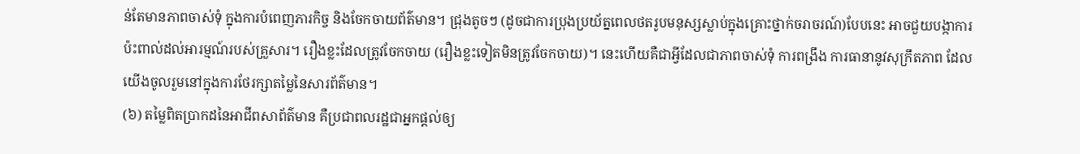ន់តែមានភាពចាស់ទុំ ក្នុងការបំពេញភារកិច្ច និងចែកចាយព័ត៌មាន។ ជ្រុងតូចៗ (ដូចជាការប្រុងប្រយ័ត្នពេលថតរូបមនុស្សស្លាប់ក្នុងគ្រោះថ្នាក់ចរាចរណ៍)បែបនេះ អាចជួយបង្កាការប៉ះពាល់ដល់អារម្មណ៍របស់គ្រួសារ។ រឿងខ្លះដែលត្រូវចែកចាយ (រឿងខ្លះទៀតមិនត្រូវចែកចាយ)។ នេះហើយគឺជាអ្វីដែលជាភាពចាស់ទុំ ការពង្រឹង ការធានានូវសុក្រឹតភាព ដែលយើងចូលរួមនៅក្នុងការថែរក្សាតម្លៃនៃសារព័ត៌មាន។
(៦) តម្លៃពិតប្រាកដនៃអាជីពសាព័ត៌មាន គឺប្រជាពលរដ្ឋជាអ្នកផ្តល់ឲ្យ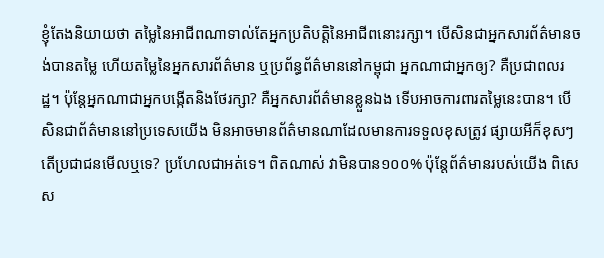ខ្ញុំតែងនិយាយថា តម្លៃនៃអាជីពណាទាល់តែអ្នកប្រតិបត្តិនៃអាជីពនោះរក្សា។ បើសិនជាអ្នកសារព័ត៌មានចង់បានតម្លៃ ហើយតម្លៃនៃអ្នកសារព័ត៌មាន ឬប្រព័ន្ធព័ត៌មាននៅកម្ពុជា អ្នកណាជាអ្នកឲ្យ? គឺប្រជាពលរដ្ឋ។ ប៉ុន្តែអ្នកណាជាអ្នកបង្កើតនិងថែរក្សា? គឺអ្នកសារព័ត៌មានខ្លួនឯង ទើបអាចការពារតម្លៃនេះបាន។ បើសិនជាព័ត៌មាននៅប្រទេសយើង មិនអាចមានព័ត៌មានណាដែលមានការទទួលខុសត្រូវ ផ្សាយអីក៏ខុសៗ តើប្រជាជនមើលឬទេ? ប្រហែលជាអត់ទេ។ ពិតណាស់ វាមិនបាន១០០% ប៉ុន្តែព័ត៌មានរបស់យើង ពិសេស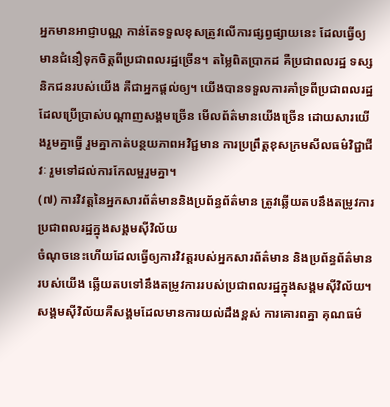អ្នកមានអាជ្ញាបណ្ណ កាន់តែទទួលខុសត្រូវលើការផ្សព្វផ្សាយនេះ ដែលធ្វើឲ្យមានជំនឿទុកចិត្តពីប្រជាពលរដ្ឋច្រើន។ តម្លៃពិតប្រាកដ គឺប្រជាពលរដ្ឋ ទស្សនិកជនរបស់យើង គឺជាអ្នកផ្តល់ឲ្យ។ យើងបានទទួលការគាំទ្រពីប្រជាពលរដ្ឋដែលប្រើប្រាស់បណ្ដាញសង្គមច្រើន មើលព័ត៌មានយើងច្រើន ដោយសារយើងរួមគ្នាធ្វើ រួមគ្នាកាត់បន្ថយភាពអវិជ្ជមាន ការប្រព្រឹត្តខុសក្រមសីលធម៌វិជ្ជាជីវៈ រួមទៅដល់ការកែលម្អរួមគ្នា។
(៧) ការវិវត្តនៃអ្នកសារព័ត៌មាននិងប្រព័ន្ធព័ត៌មាន ត្រូវឆ្លើយតបនឹងតម្រូវការប្រជាពលរដ្ឋក្នុងសង្គមស៊ីវិល័យ
ចំណុចនេះហើយដែលធ្វើឲ្យការវិវត្តរបស់អ្នកសារព័ត៌មាន និងប្រព័ន្ធព័ត៌មានរបស់យើង ឆ្លើយតបទៅនឹងតម្រូវការរបស់ប្រជាពលរដ្ឋក្នុងសង្គមស៊ីវិល័យ។ សង្គមស៊ីវិល័យគឺសង្គមដែលមានការយល់ដឹងខ្ពស់ ការគោរពគ្នា គុណធម៌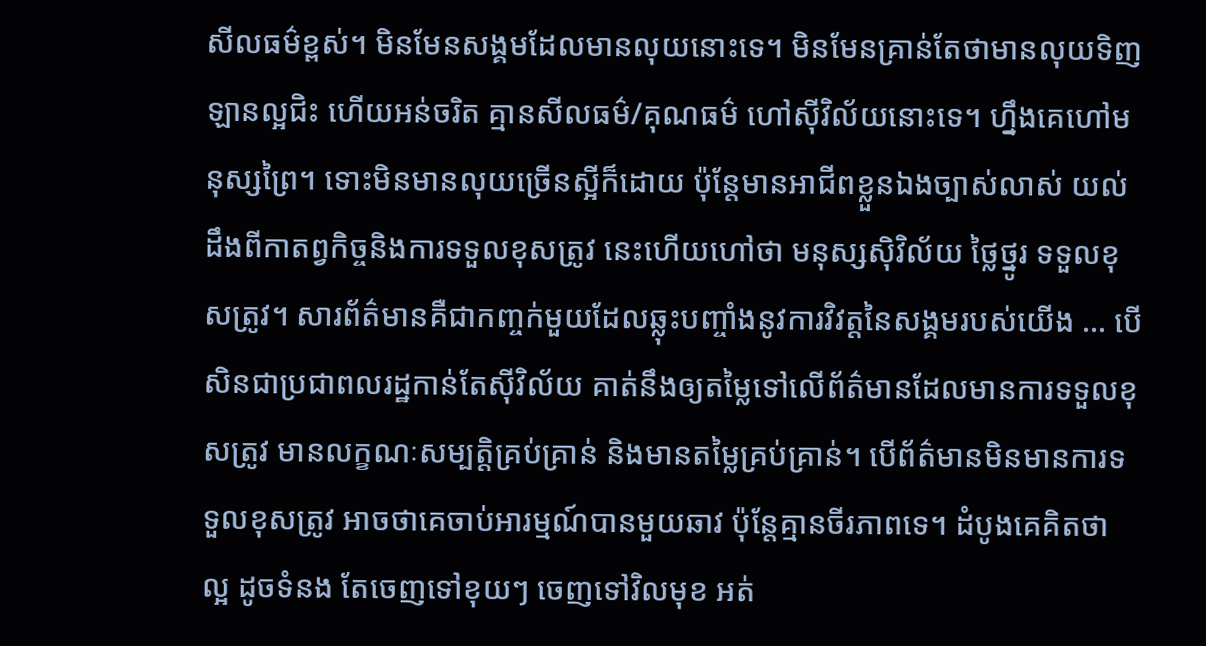សីលធម៌ខ្ពស់។ មិនមែនសង្គមដែលមានលុយនោះទេ។ មិនមែនគ្រាន់តែថាមានលុយទិញឡានល្អជិះ ហើយអន់ចរិត គ្មានសីលធម៌/គុណធម៌ ហៅស៊ីវិល័យនោះទេ។ ហ្នឹងគេហៅមនុស្សព្រៃ។ ទោះមិនមានលុយច្រើនស្អីក៏ដោយ ប៉ុន្តែមានអាជីពខ្លួនឯងច្បាស់លាស់ យល់ដឹងពីកាតព្វកិច្ចនិងការទទួលខុសត្រូវ នេះហើយហៅថា មនុស្សស៊ិវិល័យ ថ្លៃថ្នូរ ទទួលខុសត្រូវ។ សារព័ត៌មានគឺជាកញ្ចក់មួយដែលឆ្លុះបញ្ចាំងនូវការវិវត្តនៃសង្គមរបស់យើង … បើសិនជាប្រជាពលរដ្ឋកាន់តែស៊ីវិល័យ គាត់នឹងឲ្យតម្លៃទៅលើព័ត៌មានដែលមានការទទួលខុសត្រូវ មានលក្ខណៈសម្បត្តិគ្រប់គ្រាន់ និងមានតម្លៃគ្រប់គ្រាន់។ បើព័ត៌មានមិនមានការទទួលខុសត្រូវ អាចថាគេចាប់អារម្មណ៍បានមួយឆាវ ប៉ុន្តែគ្មានចីរភាពទេ។ ដំបូងគេគិតថា ល្អ ដូចទំនង តែចេញទៅខុយៗ ចេញទៅវិលមុខ អត់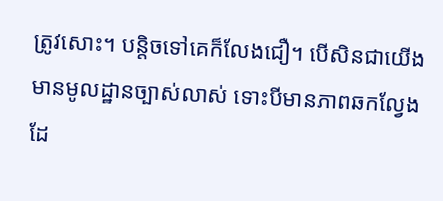ត្រូវសោះ។ បន្តិចទៅគេក៏លែងជឿ។ បើសិនជាយើងមានមូលដ្ឋានច្បាស់លាស់ ទោះបីមានភាពឆកល្វែង ដែ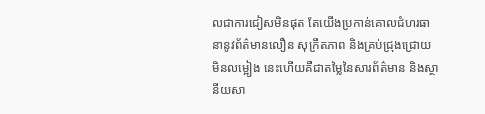លជាការជៀសមិនផុត តែយើងប្រកាន់គោលជំហរធានានូវព័ត៌មានលឿន សុក្រឹតភាព និងគ្រប់ជ្រុងជ្រោយ មិនលម្អៀង នេះហើយគឺជាតម្លៃនៃសារព័ត៌មាន និងស្ថានីយសា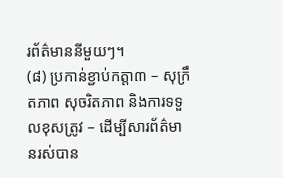រព័ត៌មាននីមួយៗ។
(៨) ប្រកាន់ខ្ជាប់កត្តា៣ – សុក្រឹតភាព សុចរិតភាព និងការទទួលខុសត្រូវ – ដើម្បីសារព័ត៌មានរស់បាន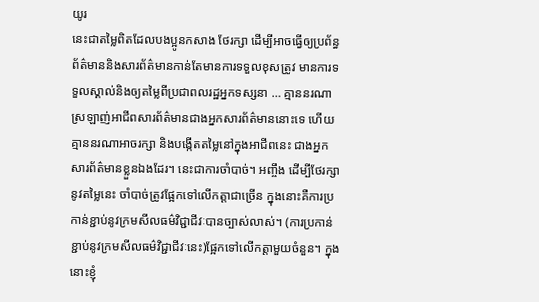យូរ
នេះជាតម្លៃពិតដែលបងប្អូនកសាង ថែរក្សា ដើម្បីអាចធ្វើឲ្យប្រព័ន្ធព័ត៌មាននិងសារព័ត៌មានកាន់តែមានការទទួលខុសត្រូវ មានការទទួលស្គាល់និងឲ្យតម្លៃពីប្រជាពលរដ្ឋអ្នកទស្សនា … គ្មាននរណាស្រឡាញ់អាជីពសារព័ត៌មានជាងអ្នកសារព័ត៌មាននោះទេ ហើយគ្មាននរណាអាចរក្សា និងបង្កើតតម្លៃនៅក្នុងអាជីពនេះ ជាងអ្នកសារព័ត៌មានខ្លួនឯងដែរ។ នេះជាការចាំបាច់។ អញ្ចឹង ដើម្បីថែរក្សានូវតម្លៃនេះ ចាំបាច់ត្រូវផ្អែកទៅលើកត្តាជាច្រើន ក្នុងនោះគឺការប្រកាន់ខ្ជាប់នូវក្រមសីលធម៌វិជ្ជាជីវៈបានច្បាស់លាស់។ (ការប្រកាន់ខ្ជាប់នូវក្រមសីលធម៌វិជ្ជាជីវៈនេះ)ផ្អែកទៅលើកត្តាមួយចំនួន។ ក្នុងនោះខ្ញុំ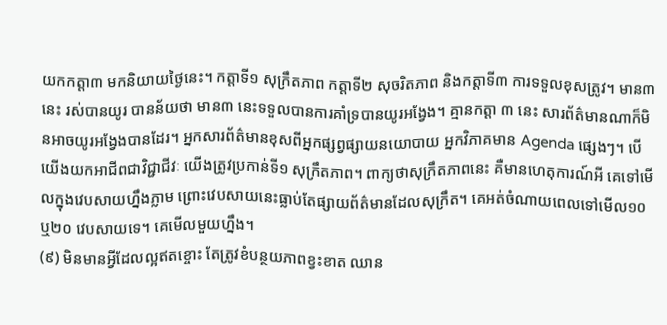យកកត្តា៣ មកនិយាយថ្ងៃនេះ។ កត្តាទី១ សុក្រឹតភាព កត្តាទី២ សុចរិតភាព និងកត្តាទី៣ ការទទួលខុសត្រូវ។ មាន៣ នេះ រស់បានយូរ បានន័យថា មាន៣ នេះទទួលបានការគាំទ្របានយូរអង្វែង។ គ្មានកត្តា ៣ នេះ សារព័ត៌មានណាក៏មិនអាចយូរអង្វែងបានដែរ។ អ្នកសារព័ត៌មានខុសពីអ្នកផ្សព្វផ្សាយនយោបាយ អ្នកវិភាគមាន Agenda ផ្សេងៗ។ បើយើងយកអាជីពជាវិជ្ជាជីវៈ យើងត្រូវប្រកាន់ទី១ សុក្រឹតភាព។ ពាក្យថាសុក្រឹតភាពនេះ គឺមានហេតុការណ៍អី គេទៅមើលក្នុងវេបសាយហ្នឹងភ្លាម ព្រោះវេបសាយនេះធ្លាប់តែផ្សាយព័ត៌មានដែលសុក្រឹត។ គេអត់ចំណាយពេលទៅមើល១០ ឬ២០ វេបសាយទេ។ គេមើលមួយហ្នឹង។
(៩) មិនមានអ្វីដែលល្អឥតខ្ចោះ តែត្រូវខំបន្ថយភាពខ្វះខាត ឈាន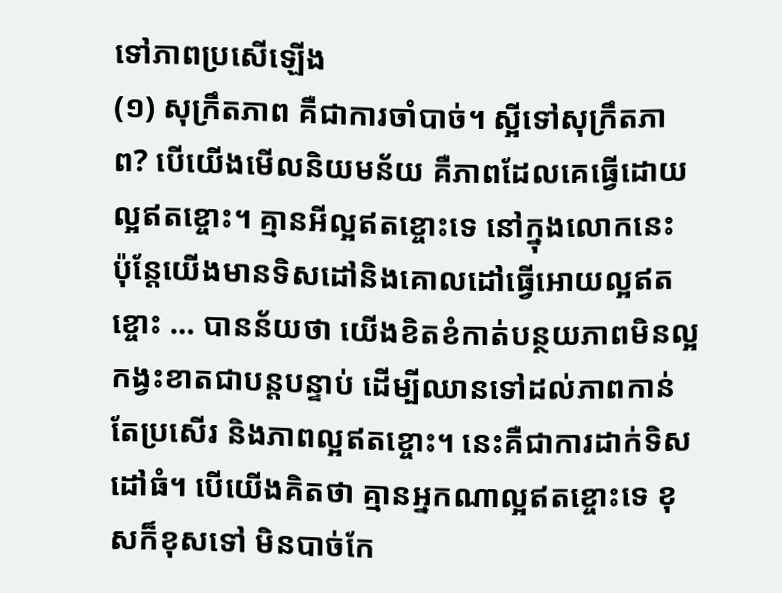ទៅភាពប្រសើឡើង
(១) សុក្រឹតភាព គឺជាការចាំបាច់។ ស្អីទៅសុក្រឹតភាព? បើយើងមើលនិយមន័យ គឺភាពដែលគេធ្វើដោយល្អឥតខ្ចោះ។ គ្មានអីល្អឥតខ្ចោះទេ នៅក្នុងលោកនេះ ប៉ុន្តែយើងមានទិសដៅនិងគោលដៅធ្វើអោយល្អឥតខ្ចោះ … បានន័យថា យើងខិតខំកាត់បន្ថយភាពមិនល្អ កង្វះខាតជាបន្តបន្ទាប់ ដើម្បីឈានទៅដល់ភាពកាន់តែប្រសើរ និងភាពល្អឥតខ្ចោះ។ នេះគឺជាការដាក់ទិសដៅធំ។ បើយើងគិតថា គ្មានអ្នកណាល្អឥតខ្ចោះទេ ខុសក៏ខុសទៅ មិនបាច់កែ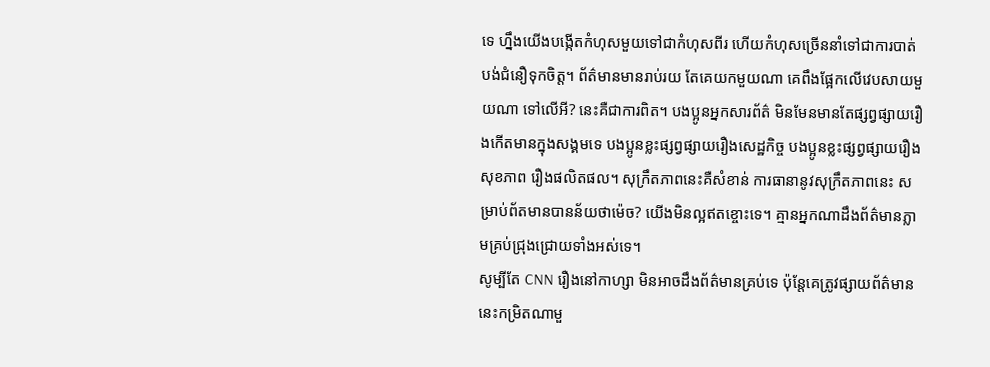ទេ ហ្នឹងយើងបង្កើតកំហុសមួយទៅជាកំហុសពីរ ហើយកំហុសច្រើននាំទៅជាការបាត់បង់ជំនឿទុកចិត្ត។ ព័ត៌មានមានរាប់រយ តែគេយកមួយណា គេពឹងផ្អែកលើវេបសាយមួយណា ទៅលើអី? នេះគឺជាការពិត។ បងប្អូនអ្នកសារព័ត៌ មិនមែនមានតែផ្សព្វផ្សាយរឿងកើតមានក្នុងសង្គមទេ បងប្អូនខ្លះផ្សព្វផ្សាយរឿងសេដ្ឋកិច្ច បងប្អូនខ្លះផ្សព្វផ្សាយរឿងសុខភាព រឿងផលិតផល។ សុក្រឹតភាពនេះគឺសំខាន់ ការធានានូវសុក្រឹតភាពនេះ សម្រាប់ព័តមានបានន័យថាម៉េច? យើងមិនល្អឥតខ្ចោះទេ។ គ្មានអ្នកណាដឹងព័ត៌មានភ្លាមគ្រប់ជ្រុងជ្រោយទាំងអស់ទេ។
សូម្បីតែ CNN រឿងនៅកាហ្សា មិនអាចដឹងព័ត៌មានគ្រប់ទេ ប៉ុន្តែគេត្រូវផ្សាយព័ត៌មាននេះកម្រិតណាមួ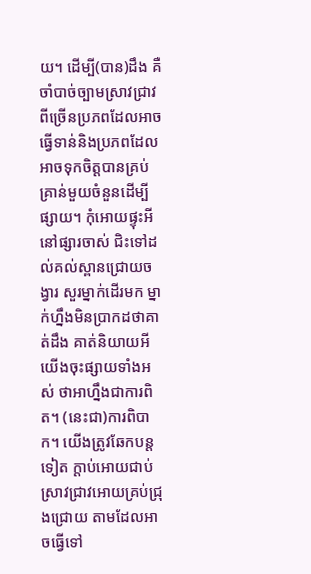យ។ ដើម្បី(បាន)ដឹង គឺចាំបាច់ច្បាមស្រាវជ្រាវពីច្រើនប្រភពដែលអាចធ្វើទាន់និងប្រភពដែលអាចទុកចិត្តបានគ្រប់គ្រាន់មួយចំនួនដើម្បីផ្សាយ។ កុំអោយផ្ទុះអីនៅផ្សារចាស់ ជិះទៅដល់គល់ស្ពានជ្រោយចង្វារ សួរម្នាក់ដើរមក ម្នាក់ហ្នឹងមិនប្រាកដថាគាត់ដឹង គាត់និយាយអី យើងចុះផ្សាយទាំងអស់ ថាអាហ្នឹងជាការពិត។ (នេះជា)ការពិបាក។ យើងត្រូវឆែកបន្តទៀត ក្ដាប់អោយជាប់ស្រាវជ្រាវអោយគ្រប់ជ្រុងជ្រោយ តាមដែលអាចធ្វើទៅ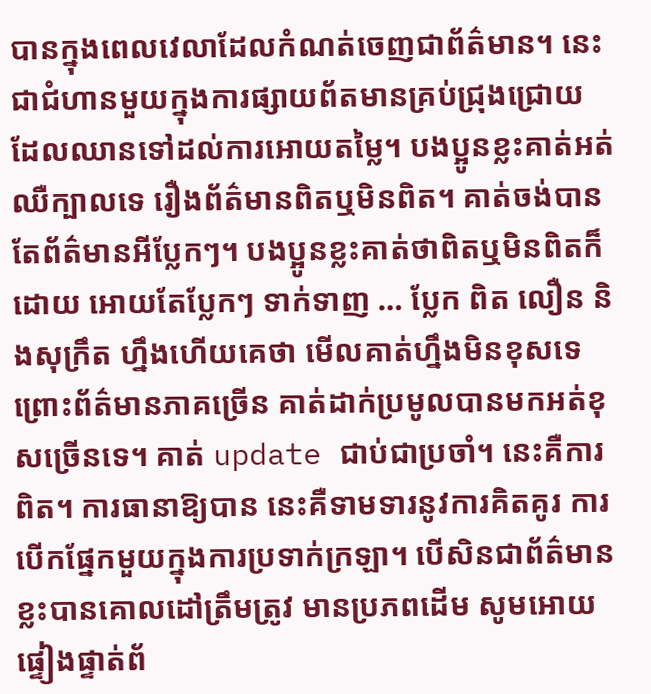បានក្នុងពេលវេលាដែលកំណត់ចេញជាព័ត៌មាន។ នេះជាជំហានមួយក្នុងការផ្សាយព័តមានគ្រប់ជ្រុងជ្រោយ ដែលឈានទៅដល់ការអោយតម្លៃ។ បងប្អូនខ្លះគាត់អត់ឈឺក្បាលទេ រឿងព័ត៌មានពិតឬមិនពិត។ គាត់ចង់បានតែព័ត៌មានអីប្លែកៗ។ បងប្អូនខ្លះគាត់ថាពិតឬមិនពិតក៏ដោយ អោយតែប្លែកៗ ទាក់ទាញ … ប្លែក ពិត លឿន និងសុក្រឹត ហ្នឹងហើយគេថា មើលគាត់ហ្នឹងមិនខុសទេ ព្រោះព័ត៌មានភាគច្រើន គាត់ដាក់ប្រមូលបានមកអត់ខុសច្រើនទេ។ គាត់ update ជាប់ជាប្រចាំ។ នេះគឺការពិត។ ការធានាឱ្យបាន នេះគឺទាមទារនូវការគិតគូរ ការបើកផ្នែកមួយក្នុងការប្រទាក់ក្រឡា។ បើសិនជាព័ត៌មានខ្លះបានគោលដៅត្រឹមត្រូវ មានប្រភពដើម សូមអោយផ្ទៀងផ្ទាត់ព័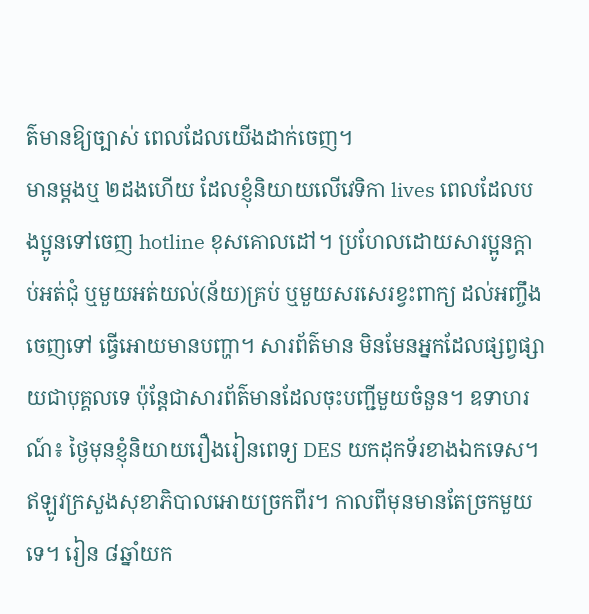ត៌មានឱ្យច្បាស់ ពេលដែលយើងដាក់ចេញ។
មានម្ដងឬ ២ដងហើយ ដែលខ្ញុំនិយាយលើវេទិកា lives ពេលដែលបងប្អូនទៅចេញ hotline ខុសគោលដៅ។ ប្រហែលដោយសារប្អូនក្ដាប់អត់ជុំ ឬមួយអត់យល់(ន័យ)គ្រប់ ឬមួយសរសេរខ្វះពាក្យ ដល់អញ្ចឹងចេញទៅ ធ្វើអោយមានបញ្ហា។ សារព័ត៌មាន មិនមែនអ្នកដែលផ្សព្វផ្សាយជាបុគ្គលទេ ប៉ុន្តែជាសារព័ត៌មានដែលចុះបញ្ជីមួយចំនួន។ ឧទាហរណ៍៖ ថ្ងៃមុនខ្ញុំនិយាយរឿងរៀនពេទ្យ DES យកដុកទ័រខាងឯកទេស។ ឥឡូវក្រសួងសុខាភិបាលអោយច្រកពីរ។ កាលពីមុនមានតែច្រកមួយទេ។ រៀន ៨ឆ្នាំយក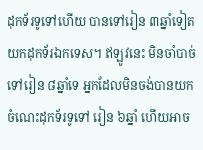ដុកទ័រទូទៅហើយ បានទៅរៀន ៣ឆ្នាំទៀតយកដុកទ័រឯកទេស។ ឥឡូវនេះ មិនចាំបាច់ទៅរៀន ៨ឆ្នាំទេ អ្នកដែលមិនចង់បានយកចំណេះដុកទ័រទូទៅ រៀន ៦ឆ្នាំ ហើយអាច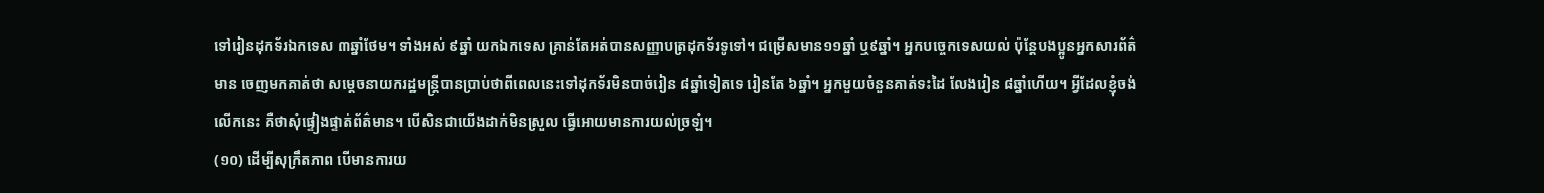ទៅរៀនដុកទ័រឯកទេស ៣ឆ្នាំថែម។ ទាំងអស់ ៩ឆ្នាំ យកឯកទេស គ្រាន់តែអត់បានសញ្ញាបត្រដុកទ័រទូទៅ។ ជម្រើសមាន១១ឆ្នាំ ឬ៩ឆ្នាំ។ អ្នកបច្ចេកទេសយល់ ប៉ុន្តែបងប្អូនអ្នកសារព័ត៌មាន ចេញមកគាត់ថា សម្ដេចនាយករដ្ឋមន្ត្រីបានប្រាប់ថាពីពេលនេះទៅដុកទ័រមិនបាច់រៀន ៨ឆ្នាំទៀតទេ រៀនតែ ៦ឆ្នាំ។ អ្នកមួយចំនួនគាត់ទះដៃ លែងរៀន ៨ឆ្នាំហើយ។ អ្វីដែលខ្ញុំចង់លើកនេះ គឺថាសុំផ្ទៀងផ្ទាត់ព័ត៌មាន។ បើសិនជាយើងដាក់មិនស្រួល ធ្វើអោយមានការយល់ច្រឡំ។
(១០) ដើម្បីសុក្រឹតភាព បើមានការយ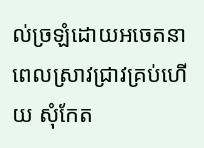ល់ច្រឡំដោយអចេតនា ពេលស្រាវជ្រាវគ្រប់ហើយ សុំកែត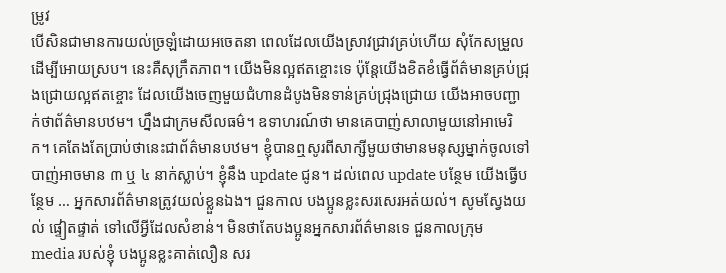ម្រូវ
បើសិនជាមានការយល់ច្រឡំដោយអចេតនា ពេលដែលយើងស្រាវជ្រាវគ្រប់ហើយ សុំកែសម្រួលដើម្បីអោយស្រប។ នេះគឺសុក្រឹតភាព។ យើងមិនល្អឥតខ្ចោះទេ ប៉ុន្តែយើងខិតខំធ្វើព័ត៌មានគ្រប់ជ្រុងជ្រោយល្អឥតខ្ចោះ ដែលយើងចេញមួយជំហានដំបូងមិនទាន់គ្រប់ជ្រុងជ្រោយ យើងអាចបញ្ជាក់ថាព័ត៌មានបឋម។ ហ្នឹងជាក្រមសីលធម៌។ ឧទាហរណ៍ថា មានគេបាញ់សាលាមួយនៅអាមេរិក។ គេតែងតែប្រាប់ថានេះជាព័ត៌មានបឋម។ ខ្ញុំបានឮសូរពីសាក្សីមួយថាមានមនុស្សម្នាក់ចូលទៅបាញ់អាចមាន ៣ ឬ ៤ នាក់ស្លាប់។ ខ្ញុំនឹង update ជូន។ ដល់ពេល update បន្ថែម យើងធ្វើបន្ថែម … អ្នកសារព័ត៌មានត្រូវយល់ខ្លួនឯង។ ជួនកាល បងប្អូនខ្លះសរសេរអត់យល់។ សូមស្វែងយល់ ផ្ទៀតផ្ទាត់ ទៅលើអ្វីដែលសំខាន់។ មិនថាតែបងប្អូនអ្នកសារព័ត៌មានទេ ជួនកាលក្រុម media របស់ខ្ញុំ បងប្អូនខ្លះគាត់លឿន សរ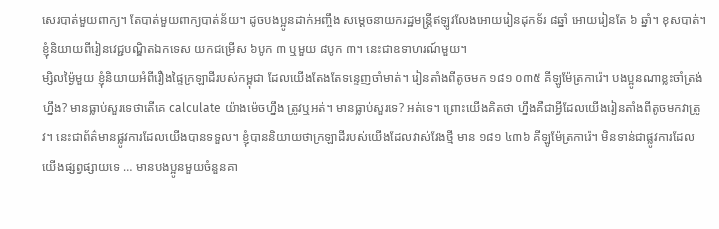សេរបាត់មួយពាក្យ។ តែបាត់មួយពាក្យបាត់ន័យ។ ដូចបងប្អូនដាក់អញ្ចឹង សម្ដេចនាយករដ្ឋមន្ត្រីឥឡូវលែងអោយរៀនដុកទ័រ ៨ឆ្នាំ អោយរៀនតែ ៦ ឆ្នាំ។ ខុសបាត់។ ខ្ញុំនិយាយពីរៀនវេជ្ជបណ្ឌិតឯកទេស យកជម្រើស ៦បូក ៣ ឬមួយ ៨បូក ៣។ នេះជាឧទាហរណ៍មួយ។
ម្សិលម្ង៉ៃមួយ ខ្ញុំនិយាយអំពីរឿងផ្ទៃក្រឡាដីរបស់កម្ពុជា ដែលយើងតែងតែទន្ទេញចាំមាត់។ រៀនតាំងពីតូចមក ១៨១ ០៣៥ គីឡូម៉ែត្រការ៉េ។ បងប្អូនណាខ្លះចាំត្រង់ហ្នឹង? មានធ្លាប់សួរទេថាតើគេ calculate យ៉ាងម៉េចហ្នឹង ត្រូវឬអត់។ មានធ្លាប់សួរទេ? អត់ទេ។ ព្រោះយើងគិតថា ហ្នឹងគឺជាអ្វីដែលយើងរៀនតាំងពីតូចមកវាត្រូវ។ នេះជាព័ត៌មានផ្លូវការដែលយើងបានទទួល។ ខ្ញុំបាននិយាយថាក្រឡាដីរបស់យើងដែលវាស់វែងថ្មី មាន ១៨១ ៤៣៦ គីឡូម៉ែត្រការ៉េ។ មិនទាន់ជាផ្លូវការដែលយើងផ្សព្វផ្សាយទេ … មានបងប្អូនមួយចំនួនគា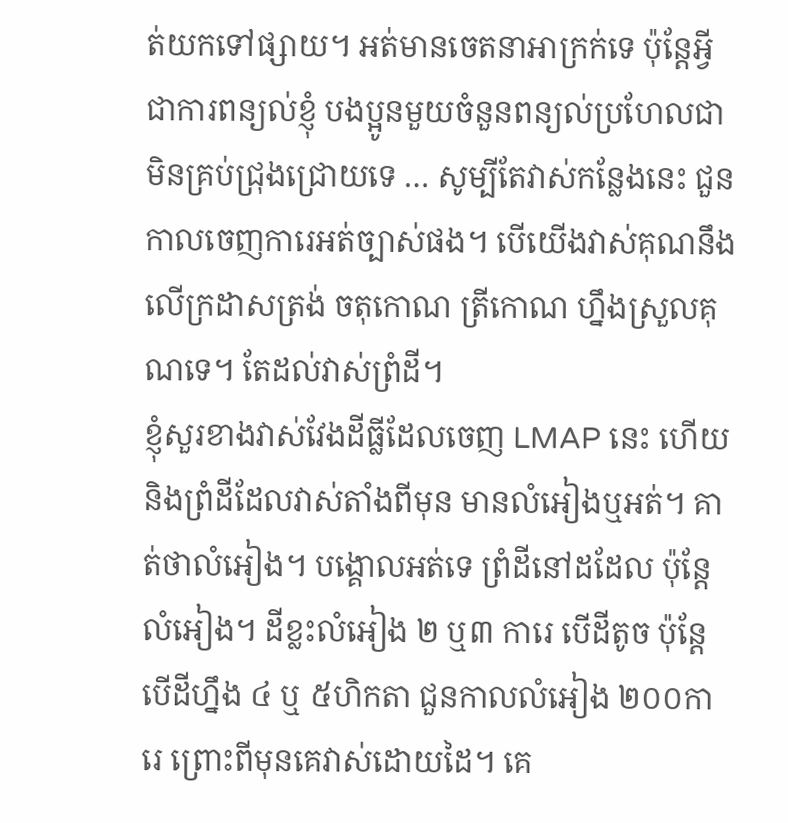ត់យកទៅផ្សាយ។ អត់មានចេតនាអាក្រក់ទេ ប៉ុន្តែអ្វីជាការពន្យល់ខ្ញុំ បងប្អូនមួយចំនួនពន្យល់ប្រហែលជាមិនគ្រប់ជ្រុងជ្រោយទេ … សូម្បីតែវាស់កន្លែងនេះ ជួនកាលចេញការេអត់ច្បាស់ផង។ បើយើងវាស់គុណនឹងលើក្រដាសត្រង់ ចតុកោណ ត្រីកោណ ហ្នឹងស្រួលគុណទេ។ តែដល់វាស់ព្រំដី។
ខ្ញុំសួរខាងវាស់វែងដីធ្លីដែលចេញ LMAP នេះ ហើយនិងព្រំដីដែលវាស់តាំងពីមុន មានលំអៀងឬអត់។ គាត់ថាលំអៀង។ បង្គោលអត់ទេ ព្រំដីនៅដដែល ប៉ុន្តែលំអៀង។ ដីខ្លះលំអៀង ២ ឬ៣ ការេ បើដីតូច ប៉ុន្តែបើដីហ្នឹង ៤ ឬ ៥ហិកតា ជួនកាលលំអៀង ២០០ការេ ព្រោះពីមុនគេវាស់ដោយដៃ។ គេ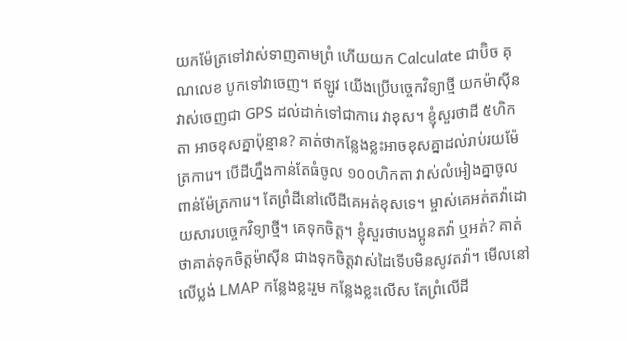យកម៉ែត្រទៅវាស់ទាញតាមព្រំ ហើយយក Calculate ជាប៊ិច គុណលេខ បូកទៅវាចេញ។ ឥឡូវ យើងប្រើបច្ចេកវិទ្យាថ្មី យកម៉ាស៊ីនវាស់ចេញជា GPS ដល់ដាក់ទៅជាការេ វាខុស។ ខ្ញុំសួរថាដី ៥ហិកតា អាចខុសគ្នាប៉ុន្មាន? គាត់ថាកន្លែងខ្លះអាចខុសគ្នាដល់រាប់រយម៉ែត្រការេ។ បើដីហ្នឹងកាន់តែធំចូល ១០០ហិកតា វាស់លំអៀងគ្នាចូលពាន់ម៉ែត្រការេ។ តែព្រំដីនៅលើដីគេអត់ខុសទេ។ ម្ចាស់គេអត់តវ៉ាដោយសារបច្ចេកវិទ្យាថ្មី។ គេទុកចិត្ត។ ខ្ញុំសួរថាបងប្អូនតវ៉ា ឬអត់? គាត់ថាគាត់ទុកចិត្តម៉ាស៊ីន ជាងទុកចិត្តវាស់ដៃទើបមិនសូវតវ៉ា។ មើលនៅលើប្លង់ LMAP កន្លែងខ្លះរួម កន្លែងខ្លះលើស តែព្រំលើដី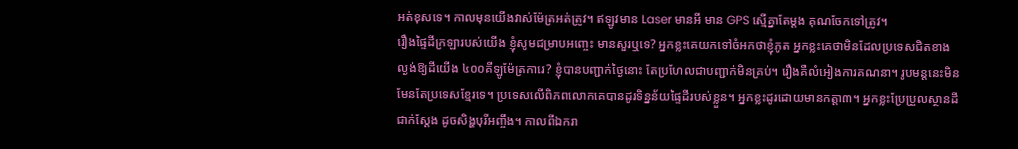អត់ខុសទេ។ កាលមុនយើងវាស់ម៉ែត្រអត់ត្រូវ។ ឥឡូវមាន Laser មានអី មាន GPS ស្មើគ្នាតែម្តង គុណចែកទៅត្រូវ។
រឿងផ្ទៃដីក្រឡារបស់យើង ខ្ញុំសូមជម្រាបអញ្ចេះ មានសួរឬទេ? អ្នកខ្លះគេយកទៅចំអកថាខ្ញុំភូត អ្នកខ្លះគេថាមិនដែលប្រទេសជិតខាងល្ងង់ឱ្យដីយើង ៤០០គីឡូម៉ែត្រការេ? ខ្ញុំបានបញ្ជាក់ថ្ងៃនោះ តែប្រហែលជាបញ្ជាក់មិនគ្រប់។ រឿងគឺលំអៀងការគណនា។ រូបមន្តនេះមិនមែនតែប្រទេសខ្មែរទេ។ ប្រទេសលើពិភពលោកគេបានដូរទិន្នន័យផ្ទៃដីរបស់ខ្លួន។ អ្នកខ្លះដូរដោយមានកត្តា៣។ អ្នកខ្លះប្រែប្រួលស្ថានដីជាក់ស្តែង ដូចសិង្ហបុរីអញ្ចឹង។ កាលពីឯករា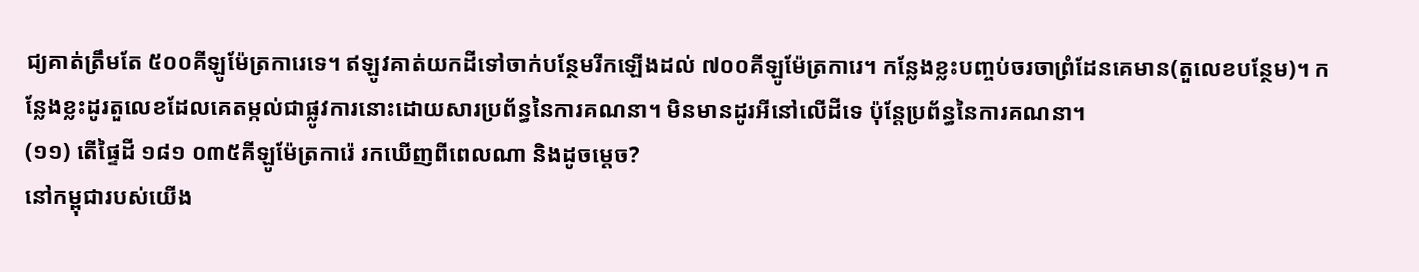ជ្យគាត់ត្រឹមតែ ៥០០គីឡូម៉ែត្រការេទេ។ ឥឡូវគាត់យកដីទៅចាក់បន្ថែមរីកឡើងដល់ ៧០០គីឡូម៉ែត្រការេ។ កន្លែងខ្លះបញ្ចប់ចរចាព្រំដែនគេមាន(តួលេខបន្ថែម)។ កន្លែងខ្លះដូរតួលេខដែលគេតម្កល់ជាផ្លូវការនោះដោយសារប្រព័ន្ធនៃការគណនា។ មិនមានដូរអីនៅលើដីទេ ប៉ុន្តែប្រព័ន្ធនៃការគណនា។
(១១) តើផ្ទៃដី ១៨១ ០៣៥គីឡូម៉ែត្រការ៉េ រកឃើញពីពេលណា និងដូចម្តេច?
នៅកម្ពុជារបស់យើង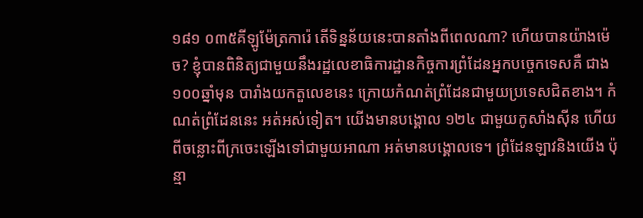១៨១ ០៣៥គីឡូម៉ែត្រការ៉េ តើទិន្នន័យនេះបានតាំងពីពេលណា? ហើយបានយ៉ាងម៉េច? ខ្ញុំបានពិនិត្យជាមួយនឹងរដ្ឋលេខាធិការដ្ឋានកិច្ចការព្រំដែនអ្នកបច្ចេកទេសគឺ ជាង ១០០ឆ្នាំមុន បារាំងយកតួលេខនេះ ក្រោយកំណត់ព្រំដែនជាមួយប្រទេសជិតខាង។ កំណត់ព្រំដែននេះ អត់អស់ទៀត។ យើងមានបង្គោល ១២៤ ជាមួយកូសាំងស៊ីន ហើយពីចន្លោះពីក្រចេះឡើងទៅជាមួយអាណា អត់មានបង្គោលទេ។ ព្រំដែនឡាវនិងយើង ប៉ុន្មា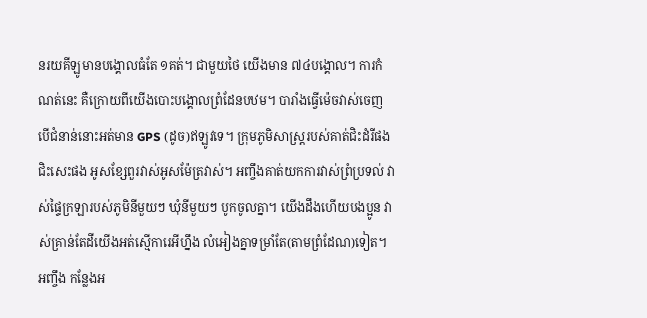នរយគីឡូមានបង្គោលធំតែ ១គត់។ ជាមួយថៃ យើងមាន ៧៤បង្គោល។ ការកំណត់នេះ គឺក្រោយពីយើងបោះបង្គោលព្រំដែនបឋម។ បារាំងធ្វើម៉េចវាស់ចេញ បើជំនាន់នោះអត់មាន GPS (ដូច)ឥឡូវទេ។ ក្រុមភូមិសាស្ត្ររបស់គាត់ជិះដំរីផងជិះសេះផង អូសខ្សែពួរវាស់អូសម៉ែត្រវាស់។ អញ្ចឹងគាត់យកការវាស់ព្រំប្រទល់ វាស់ផ្ទៃក្រឡារបស់ភូមិនីមួយៗ ឃុំនីមួយៗ បូកចូលគ្នា។ យើងដឹងហើយបងប្អូន វាស់គ្រាន់តែដីយើងអត់ស្មើការេអីហ្នឹង លំអៀងគ្នាទម្រាំតែ(តាមព្រំដែណ)ទៀត។
អញ្ចឹង កន្លែងអ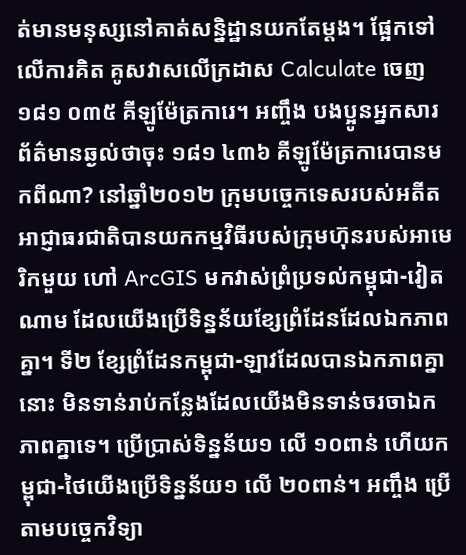ត់មានមនុស្សនៅគាត់សន្និដ្ឋានយកតែម្តង។ ផ្អែកទៅលើការគិត គូសវាសលើក្រដាស Calculate ចេញ ១៨១ ០៣៥ គីឡូម៉ែត្រការេ។ អញ្ចឹង បងប្អូនអ្នកសារព័ត៌មានឆ្ងល់ថាចុះ ១៨១ ៤៣៦ គីឡូម៉ែត្រការេបានមកពីណា? នៅឆ្នាំ២០១២ ក្រុមបច្ចេកទេសរបស់អតីតអាជ្ញាធរជាតិបានយកកម្មវិធីរបស់ក្រុមហ៊ុនរបស់អាមេរិកមួយ ហៅ ArcGIS មកវាស់ព្រំប្រទល់កម្ពុជា-វៀតណាម ដែលយើងប្រើទិន្នន័យខ្សែព្រំដែនដែលឯកភាពគ្នា។ ទី២ ខ្សែព្រំដែនកម្ពុជា-ឡាវដែលបានឯកភាពគ្នានោះ មិនទាន់រាប់កន្លែងដែលយើងមិនទាន់ចរចាឯកភាពគ្នាទេ។ ប្រើប្រាស់ទិន្នន័យ១ លើ ១០ពាន់ ហើយកម្ពុជា-ថៃយើងប្រើទិន្នន័យ១ លើ ២០ពាន់។ អញ្ចឹង ប្រើតាមបច្ចេកវិទ្យា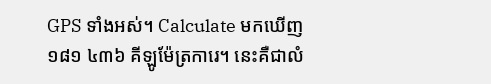GPS ទាំងអស់។ Calculate មកឃើញ ១៨១ ៤៣៦ គីឡូម៉ែត្រការេ។ នេះគឺជាលំ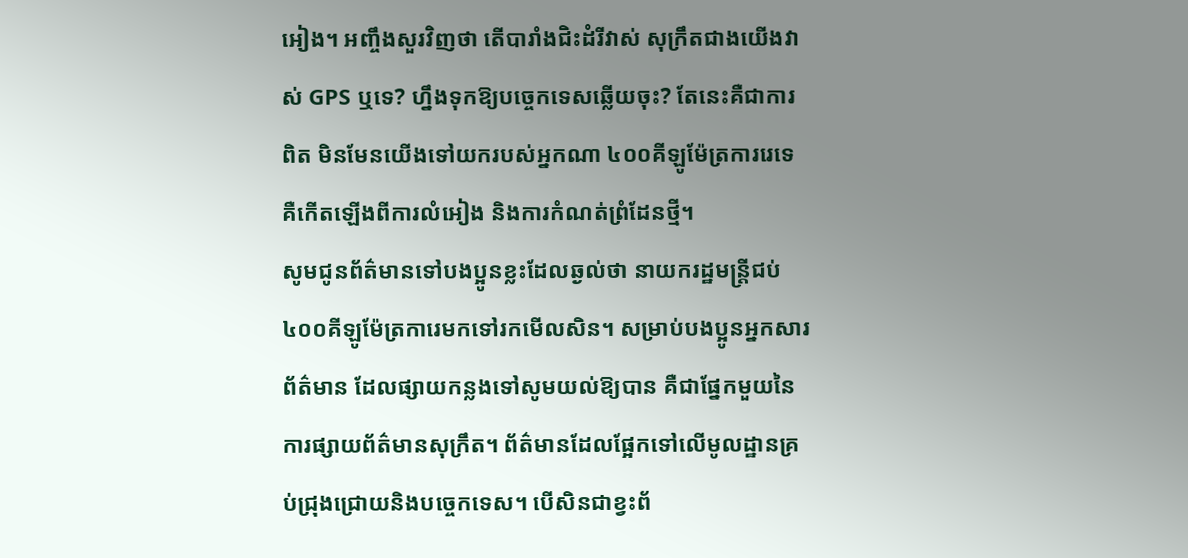អៀង។ អញ្ចឹងសួរវិញថា តើបារាំងជិះដំរីវាស់ សុក្រឹតជាងយើងវាស់ GPS ឬទេ? ហ្នឹងទុកឱ្យបច្ចេកទេសឆ្លើយចុះ? តែនេះគឺជាការពិត មិនមែនយើងទៅយករបស់អ្នកណា ៤០០គីឡូម៉ែត្រការរេទេគឺកើតឡើងពីការលំអៀង និងការកំណត់ព្រំដែនថ្មី។
សូមជូនព័ត៌មានទៅបងប្អូនខ្លះដែលឆ្ងល់ថា នាយករដ្ឋមន្ត្រីជប់ ៤០០គីឡូម៉ែត្រការេមកទៅរកមើលសិន។ សម្រាប់បងប្អូនអ្នកសារព័ត៌មាន ដែលផ្សាយកន្លងទៅសូមយល់ឱ្យបាន គឺជាផ្នែកមួយនៃការផ្សាយព័ត៌មានសុក្រឹត។ ព័ត៌មានដែលផ្អែកទៅលើមូលដ្ឋានគ្រប់ជ្រុងជ្រោយនិងបច្ចេកទេស។ បើសិនជាខ្វះព័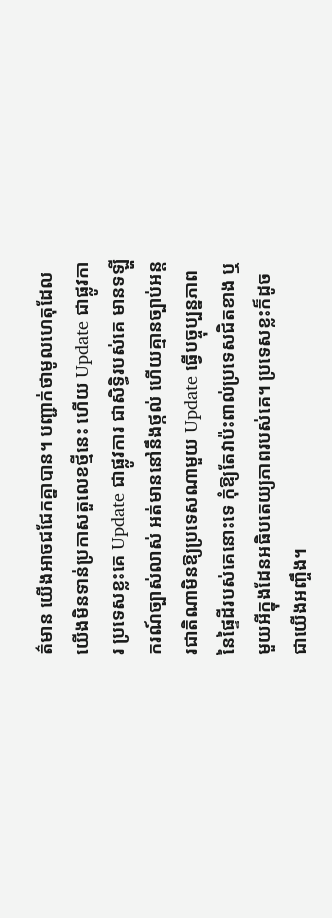ត៌មាន យើងអាចជជែកគ្នាបាន។ បញ្ជាក់ថាមូលហេតុដែលយើងមិនទាន់ប្រកាសតួលេខថ្មីនេះ ហើយ Update ជាផ្លូវការ ប្រទេសខ្លះគេ Update ជាផ្លូវការ ជាសិទ្ធិរបស់គេ មានទឡ្ហីករណ៍ច្បាស់លាស់ អត់មាននៅនឹងថ្កល់ ហើយគ្មានច្បាប់អន្តរជាតិណាមិនឱ្យប្រទេសណាមួយ Update ធ្វើបច្ចុប្បន្នភាពនៃផ្ទៃដីរបស់គេនោះទេ កុំឱ្យតែវាប៉ះពាល់ប្រទេសជិតខាង ឬមួយអីក្នុងដែនអធិបតេយ្យភាពរបស់គេ។ ប្រទេសខ្លះក៏ដូចជាយើងអញ្ចឹង។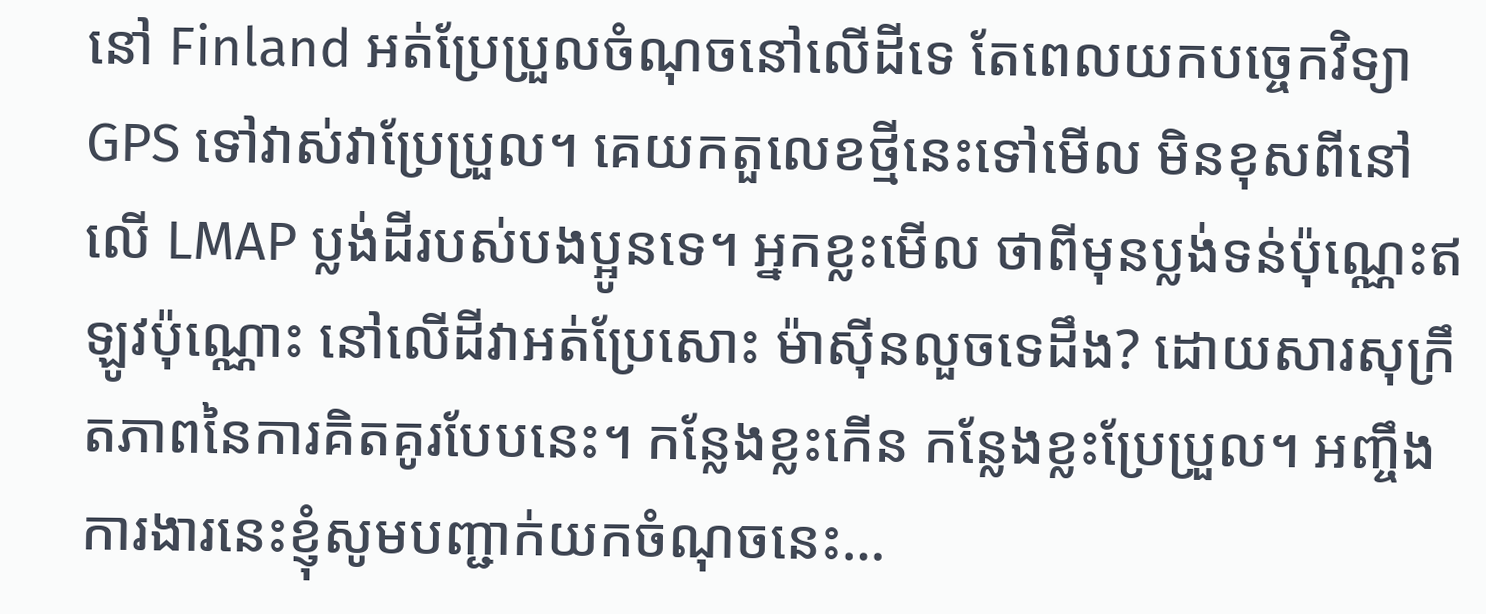នៅ Finland អត់ប្រែប្រួលចំណុចនៅលើដីទេ តែពេលយកបច្ចេកវិទ្យា GPS ទៅវាស់វាប្រែប្រួល។ គេយកតួលេខថ្មីនេះទៅមើល មិនខុសពីនៅលើ LMAP ប្លង់ដីរបស់បងប្អូនទេ។ អ្នកខ្លះមើល ថាពីមុនប្លង់ទន់ប៉ុណ្ណេះឥឡូវប៉ុណ្ណោះ នៅលើដីវាអត់ប្រែសោះ ម៉ាស៊ីនលួចទេដឹង? ដោយសារសុក្រឹតភាពនៃការគិតគូរបែបនេះ។ កន្លែងខ្លះកើន កន្លែងខ្លះប្រែប្រួល។ អញ្ចឹងការងារនេះខ្ញុំសូមបញ្ជាក់យកចំណុចនេះ…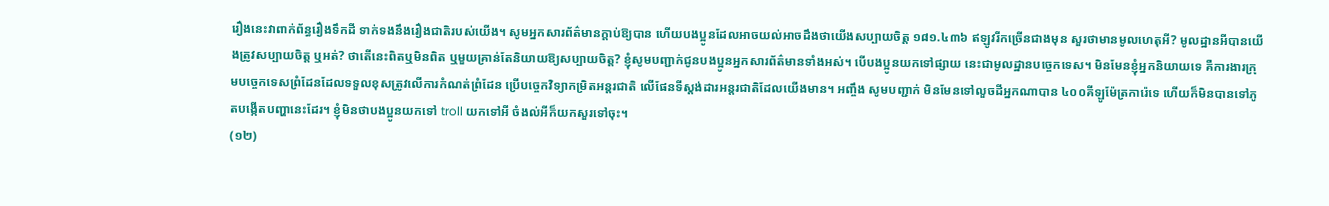រឿងនេះវាពាក់ព័ន្ធរឿងទឹកដី ទាក់ទងនឹងរឿងជាតិរបស់យើង។ សូមអ្នកសារព័ត៌មានក្តាប់ឱ្យបាន ហើយបងប្អូនដែលអាចយល់អាចដឹងថាយើងសប្បាយចិត្ត ១៨១.៤៣៦ ឥឡូវរីកច្រើនជាងមុន សួរថាមានមូលហេតុអី? មូលដ្ឋានអីបានយើងត្រូវសប្បាយចិត្ត ឬអត់? ថាតើនេះពិតឬមិនពិត ឬមួយគ្រាន់តែនិយាយឱ្យសប្បាយចិត្ត? ខ្ញុំសូមបញ្ជាក់ជូនបងប្អូនអ្នកសារព័ត៌មានទាំងអស់។ បើបងប្អូនយកទៅផ្សាយ នេះជាមូលដ្ឋានបច្ចេកទេស។ មិនមែនខ្ញុំអ្នកនិយាយទេ គឺការងារក្រុមបច្ចេកទេសព្រំដែនដែលទទួលខុសត្រូវលើការកំណត់ព្រំដែន ប្រើបច្ចេកវិទ្យាកម្រិតអន្តរជាតិ លើផែនទីស្តង់ដារអន្តរជាតិដែលយើងមាន។ អញ្ចឹង សូមបញ្ជាក់ មិនមែនទៅលួចដីអ្នកណាបាន ៤០០គីឡូម៉ែត្រការ៉េទេ ហើយក៏មិនបានទៅភូតបង្កើតបញ្ហានេះដែរ។ ខ្ញុំមិនថាបងប្អូនយកទៅ troll យកទៅអី ចំងល់អីក៏យកសួរទៅចុះ។
(១២)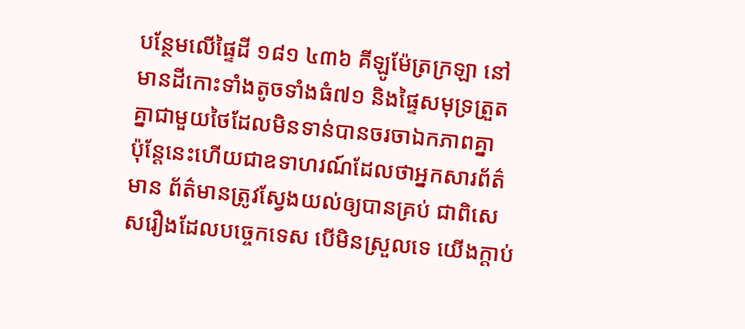បន្ថែមលើផ្ទៃដី ១៨១ ៤៣៦ គីឡូម៉ែត្រក្រឡា នៅមានដីកោះទាំងតូចទាំងធំ៧១ និងផ្ទៃសមុទ្រត្រួតគ្នាជាមួយថៃដែលមិនទាន់បានចរចាឯកភាពគ្នា
ប៉ុន្តែនេះហើយជាឧទាហរណ៍ដែលថាអ្នកសារព័ត៌មាន ព័ត៌មានត្រូវស្វែងយល់ឲ្យបានគ្រប់ ជាពិសេសរឿងដែលបច្ចេកទេស បើមិនស្រួលទេ យើងក្តាប់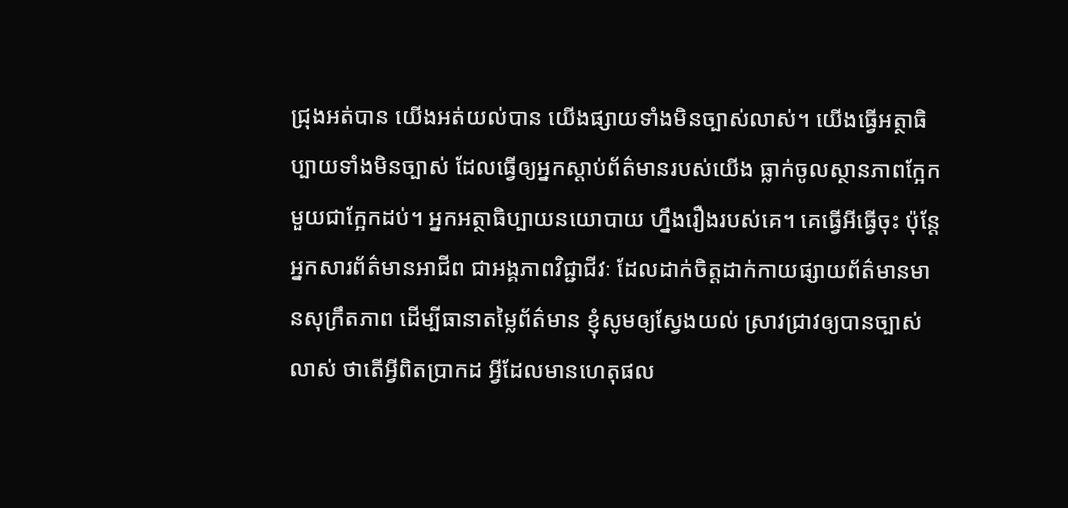ជ្រុងអត់បាន យើងអត់យល់បាន យើងផ្សាយទាំងមិនច្បាស់លាស់។ យើងធ្វើអត្ថាធិប្បាយទាំងមិនច្បាស់ ដែលធ្វើឲ្យអ្នកស្តាប់ព័ត៌មានរបស់យើង ធ្លាក់ចូលស្ថានភាពក្អែកមួយជាក្អែកដប់។ អ្នកអត្ថាធិប្បាយនយោបាយ ហ្នឹងរឿងរបស់គេ។ គេធ្វើអីធ្វើចុះ ប៉ុន្តែអ្នកសារព័ត៌មានអាជីព ជាអង្គភាពវិជ្ជាជីវៈ ដែលដាក់ចិត្តដាក់កាយផ្សាយព័ត៌មានមានសុក្រឹតភាព ដើម្បីធានាតម្លៃព័ត៌មាន ខ្ញុំសូមឲ្យស្វែងយល់ ស្រាវជ្រាវឲ្យបានច្បាស់លាស់ ថាតើអ្វីពិតប្រាកដ អ្វីដែលមានហេតុផល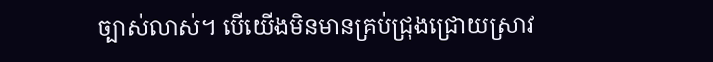ច្បាស់លាស់។ បើយើងមិនមានគ្រប់ជ្រុងជ្រោយស្រាវ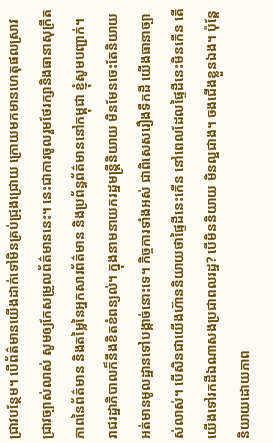ជ្រាវបន្ថែម។ បើព័ត៌មានយើងដាក់ទៅមិនគ្រប់ជ្រុងជ្រោយ ក្រោយមកមានហេតុផលស្រាវជ្រាវច្បាស់លាស់ សូមឲ្យកែសម្រួលព័ត៌មាននេះ។ នេះជាការចូលរួមថែរក្សានិងធានាសុក្រឹតភាពនៃព័ត៌មាន និងតម្លៃនៃអ្នកសារព័ត៌មាន និងប្រព័ន្ធព័ត៌មាននៅកម្ពុជា ខ្ញុំសូមបញ្ជាក់។
រាជរដ្ឋាភិបាលក៏នឹងខិតខំពន្យល់។ ក្នុងនាមនាយករដ្ឋមន្ត្រីនិយាយ មិនមែនចេះតែនិយាយអត់មានមូលដ្ឋានទៅបង្កាច់នោះទេ។ កិច្ចការទាំងអស់ ជាពិសេសរឿងទឹកដី យើងធានាច្បាស់លាស់។ បើសិនជាយើងហ៊ាននិយាយថាផ្ទៃដីនេះកើន នៅពេលដែលផ្ទៃដីនេះមិនកើន តើយើងទៅរកដីឯណាសងប្រជាពលរដ្ឋ? បើមិននិយាយ មិនល្អជាង។ ចងជើងខ្លួនឯង។ ប៉ុន្តែនិយាយដោយភាព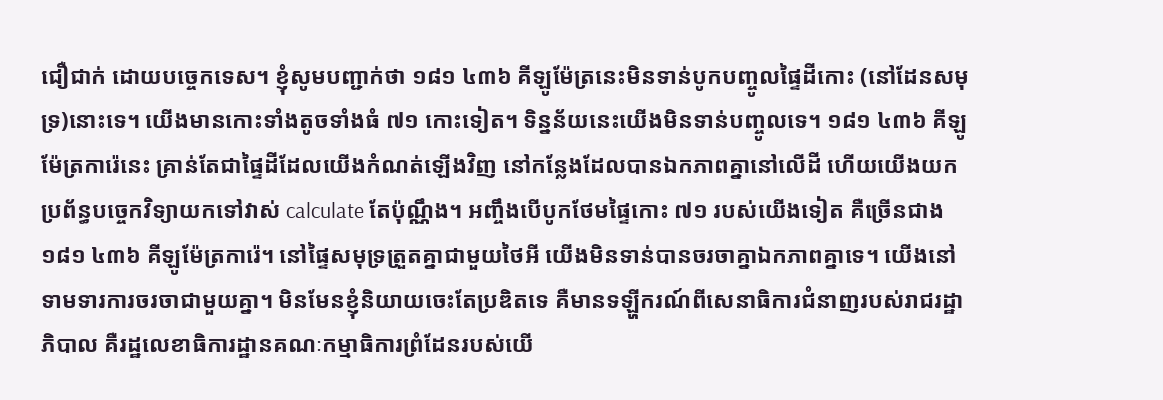ជឿជាក់ ដោយបច្ចេកទេស។ ខ្ញុំសូមបញ្ជាក់ថា ១៨១ ៤៣៦ គីឡូម៉ែត្រនេះមិនទាន់បូកបញ្ចូលផ្ទៃដីកោះ (នៅដែនសមុទ្រ)នោះទេ។ យើងមានកោះទាំងតូចទាំងធំ ៧១ កោះទៀត។ ទិន្នន័យនេះយើងមិនទាន់បញ្ចូលទេ។ ១៨១ ៤៣៦ គីឡូម៉ែត្រការ៉េនេះ គ្រាន់តែជាផ្ទៃដីដែលយើងកំណត់ឡើងវិញ នៅកន្លែងដែលបានឯកភាពគ្នានៅលើដី ហើយយើងយកប្រព័ន្ធបច្ចេកវិទ្យាយកទៅវាស់ calculate តែប៉ុណ្ណឹង។ អញ្ចឹងបើបូកថែមផ្ទៃកោះ ៧១ របស់យើងទៀត គឺច្រើនជាង ១៨១ ៤៣៦ គីឡូម៉ែត្រការ៉េ។ នៅផ្ទៃសមុទ្រត្រួតគ្នាជាមួយថៃអី យើងមិនទាន់បានចរចាគ្នាឯកភាពគ្នាទេ។ យើងនៅទាមទារការចរចាជាមួយគ្នា។ មិនមែនខ្ញុំនិយាយចេះតែប្រឌិតទេ គឺមានទឡ្ហីករណ៍ពីសេនាធិការជំនាញរបស់រាជរដ្ឋាភិបាល គឺរដ្ឋលេខាធិការដ្ឋានគណៈកម្មាធិការព្រំដែនរបស់យើ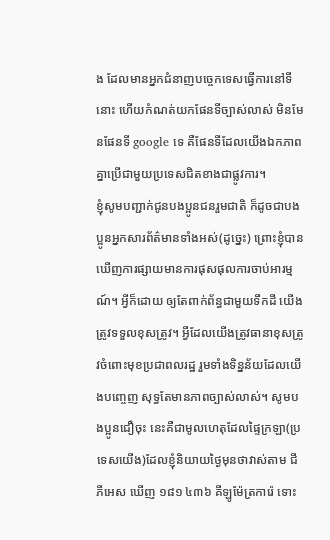ង ដែលមានអ្នកជំនាញបច្ចេកទេសធ្វើការនៅទីនោះ ហើយកំណត់យកផែនទីច្បាស់លាស់ មិនមែនផែនទី google ទេ គឺផែនទីដែលយើងឯកភាពគ្នាប្រើជាមួយប្រទេសជិតខាងជាផ្លូវការ។
ខ្ញុំសូមបញ្ជាក់ជូនបងប្អូនជនរួមជាតិ ក៏ដូចជាបងប្អូនអ្នកសារព័ត៌មានទាំងអស់(ដូច្នេះ) ព្រោះខ្ញុំបានឃើញការផ្សាយមានការផុសផុលការចាប់អារម្មណ៍។ អ្វីក៏ដោយ ឲ្យតែពាក់ព័ន្ធជាមួយទឹកដី យើងត្រូវទទួលខុសត្រូវ។ អ្វីដែលយើងត្រូវធានាខុសត្រូវចំពោះមុខប្រជាពលរដ្ឋ រួមទាំងទិន្នន័យដែលយើងបញ្ចេញ សុទ្ធតែមានភាពច្បាស់លាស់។ សូមបងប្អូនជឿចុះ នេះគឺជាមូលហេតុដែលផ្ទៃក្រឡា(ប្រទេសយើង)ដែលខ្ញុំនិយាយថ្ងៃមុនថាវាស់តាម ជីភីអេស ឃើញ ១៨១ ៤៣៦ គីឡូម៉ែត្រការ៉េ ទោះ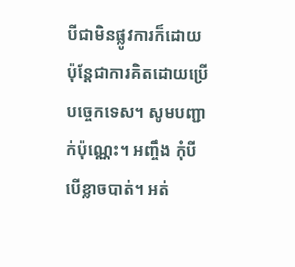បីជាមិនផ្លូវការក៏ដោយ ប៉ុន្តែជាការគិតដោយប្រើបច្ចេកទេស។ សូមបញ្ជាក់ប៉ុណ្ណេះ។ អញ្ចឹង កុំបីបើខ្លាចបាត់។ អត់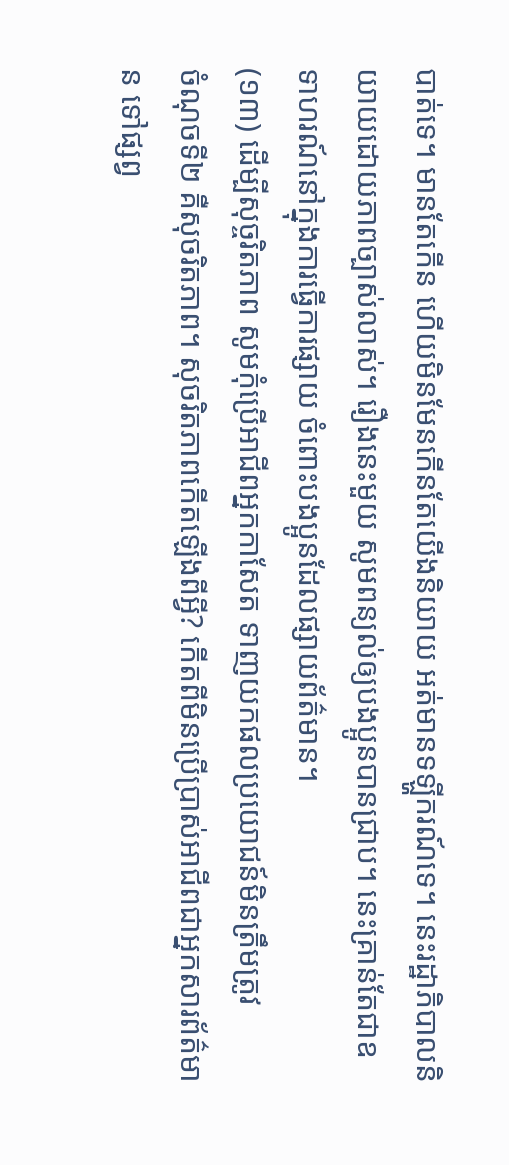បាត់ទេ។ មានតែកើន ហើយមិនមែនកើនតែយើងនិយាយ អត់មានទឡ្ហីករណ៍ទេ។ នេះរដ្ឋាភិបាលនិយាយដោយភាពច្បាស់លាស់។ រឿងនេះមួយ សូមពន្យល់ឲ្យបងប្អូនបានជ្រាប។ នេះគ្រាន់តែជាឧទាហរណ៍នៅក្នុងការធ្វើការផ្សាយ ចំពោះបងប្អូនដែលផ្សាយព័ត៌មាន។
(១៣) ដើម្បីសុច្ចរិតភាព សូមកុំប្រើអាជីពអ្នកកាសែត ទាញយកផលប្រយោជន៍មិនត្រឹមត្រូវ
ចំណុចទី២ គឺសុចរិតភាព។ សុចរិតភាពកើតឡើងពីអ្វី? កើតពីមិនប្រើប្រាស់អាជីពជាអ្នកសារព័ត៌មាន ទៅផ្សព្វ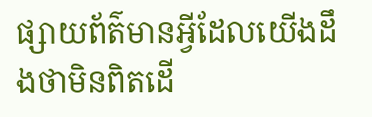ផ្សាយព័ត៌មានអ្វីដែលយើងដឹងថាមិនពិតដើ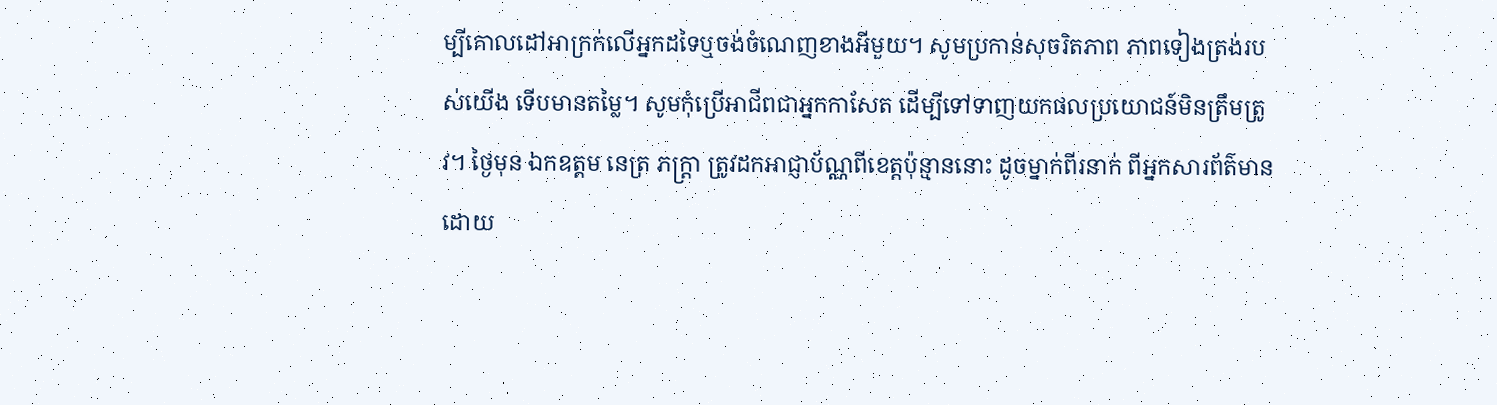ម្បីគោលដៅអាក្រក់លើអ្នកដទៃឬចង់ចំណេញខាងអីមួយ។ សូមប្រកាន់សុចរិតភាព ភាពទៀងត្រង់របស់យើង ទើបមានតម្លៃ។ សូមកុំប្រើអាជីពជាអ្នកកាសែត ដើម្បីទៅទាញយកផលប្រយោជន៍មិនត្រឹមត្រូវ។ ថ្ងៃមុន ឯកឧត្តម នេត្រ ភក្ត្រា ត្រូវដកអាជ្ញាប័ណ្ណពីខេត្តប៉ុន្មាននោះ ដូចម្នាក់ពីរនាក់ ពីអ្នកសារព័ត៌មាន ដោយ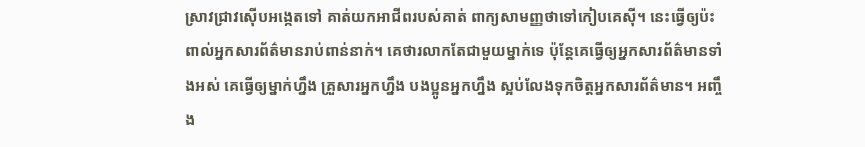ស្រាវជ្រាវស៊ើបអង្កេតទៅ គាត់យកអាជីពរបស់គាត់ ពាក្យសាមញ្ញថាទៅកៀបគេស៊ី។ នេះធ្វើឲ្យប៉ះពាល់អ្នកសារព័ត៌មានរាប់ពាន់នាក់។ គេថារលាកតែជាមួយម្នាក់ទេ ប៉ុន្តែគេធ្វើឲ្យអ្នកសារព័ត៌មានទាំងអស់ គេធ្វើឲ្យម្នាក់ហ្នឹង គ្រួសារអ្នកហ្នឹង បងប្អូនអ្នកហ្នឹង ស្អប់លែងទុកចិត្តអ្នកសារព័ត៌មាន។ អញ្ចឹង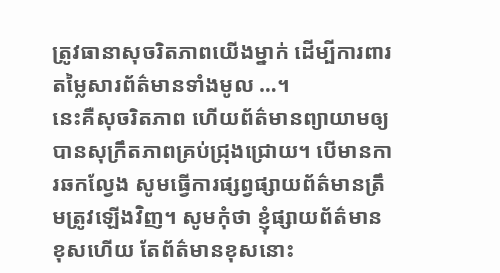ត្រូវធានាសុចរិតភាពយើងម្នាក់ ដើម្បីការពារតម្លៃសារព័ត៌មានទាំងមូល …។
នេះគឺសុចរិតភាព ហើយព័ត៌មានព្យាយាមឲ្យបានសុក្រឹតភាពគ្រប់ជ្រុងជ្រោយ។ បើមានការឆកល្វែង សូមធ្វើការផ្សព្វផ្សាយព័ត៌មានត្រឹមត្រូវឡើងវិញ។ សូមកុំថា ខ្ញុំផ្សាយព័ត៌មានខុសហើយ តែព័ត៌មានខុសនោះ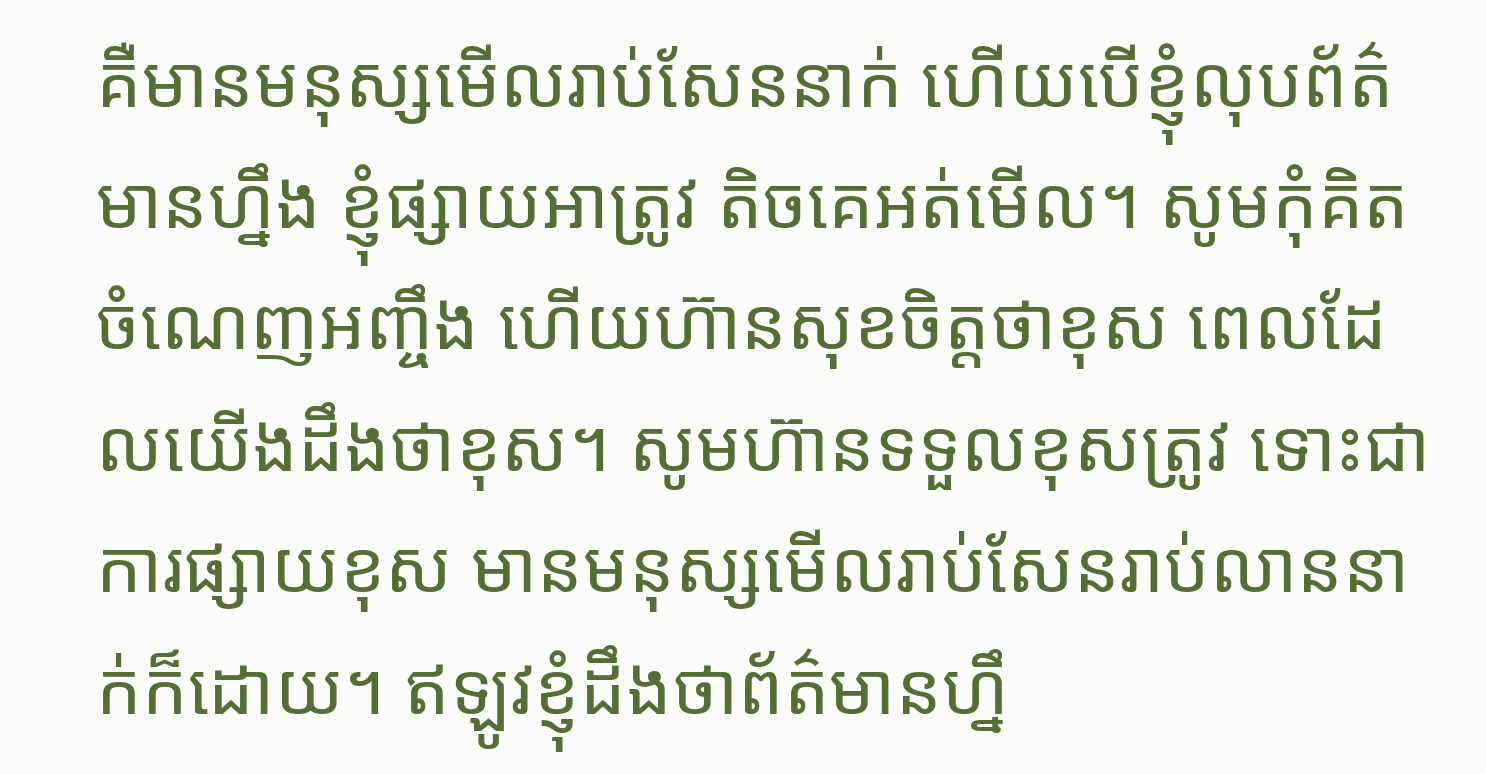គឺមានមនុស្សមើលរាប់សែននាក់ ហើយបើខ្ញុំលុបព័ត៌មានហ្នឹង ខ្ញុំផ្សាយអាត្រូវ តិចគេអត់មើល។ សូមកុំគិតចំណេញអញ្ចឹង ហើយហ៊ានសុខចិត្តថាខុស ពេលដែលយើងដឹងថាខុស។ សូមហ៊ានទទួលខុសត្រូវ ទោះជាការផ្សាយខុស មានមនុស្សមើលរាប់សែនរាប់លាននាក់ក៏ដោយ។ ឥឡូវខ្ញុំដឹងថាព័ត៌មានហ្នឹ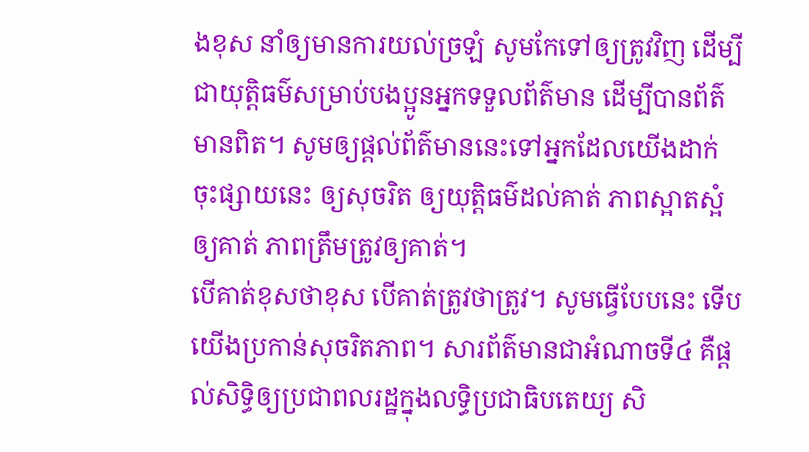ងខុស នាំឲ្យមានការយល់ច្រឡំ សូមកែទៅឲ្យត្រូវវិញ ដើម្បីជាយុត្តិធម៌សម្រាប់បងប្អូនអ្នកទទួលព័ត៌មាន ដើម្បីបានព័ត៌មានពិត។ សូមឲ្យផ្តល់ព័ត៌មាននេះទៅអ្នកដែលយើងដាក់ចុះផ្សាយនេះ ឲ្យសុចរិត ឲ្យយុត្តិធម៌ដល់គាត់ ភាពស្អាតស្អំឲ្យគាត់ ភាពត្រឹមត្រូវឲ្យគាត់។
បើគាត់ខុសថាខុស បើគាត់ត្រូវថាត្រូវ។ សូមធ្វើបែបនេះ ទើបយើងប្រកាន់សុចរិតភាព។ សារព័ត៌មានជាអំណាចទី៤ គឺផ្តល់សិទ្ធិឲ្យប្រជាពលរដ្ឋក្នុងលទ្ធិប្រជាធិបតេយ្យ សិ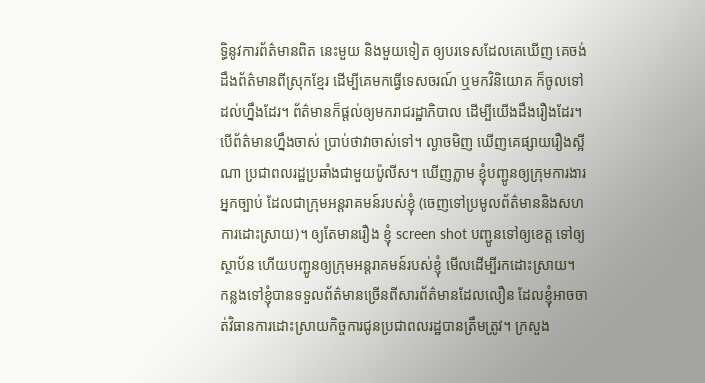ទ្ធិនូវការព័ត៌មានពិត នេះមួយ និងមួយទៀត ឲ្យបរទេសដែលគេឃើញ គេចង់ដឹងព័ត៌មានពីស្រុកខ្មែរ ដើម្បីគេមកធ្វើទេសចរណ៍ ឬមកវិនិយោគ ក៏ចូលទៅដល់ហ្នឹងដែរ។ ព័ត៌មានក៏ផ្តល់ឲ្យមករាជរដ្ឋាភិបាល ដើម្បីយើងដឹងរឿងដែរ។ បើព័ត៌មានហ្នឹងចាស់ ប្រាប់ថាវាចាស់ទៅ។ ល្ងាចមិញ ឃើញគេផ្សាយរឿងស្អីណា ប្រជាពលរដ្ឋប្រឆាំងជាមួយប៉ូលីស។ ឃើញភ្លាម ខ្ញុំបញ្ជូនឲ្យក្រុមការងារអ្នកច្បាប់ ដែលជាក្រុមអន្តរាគមន៍របស់ខ្ញុំ (ចេញទៅប្រមូលព័ត៌មាននិងសហការដោះស្រាយ)។ ឲ្យតែមានរឿង ខ្ញុំ screen shot បញ្ជូនទៅឲ្យខេត្ត ទៅឲ្យស្ថាប័ន ហើយបញ្ជូនឲ្យក្រុមអន្តរាគមន៍របស់ខ្ញុំ មើលដើម្បីរកដោះស្រាយ។
កន្លងទៅខ្ញុំបានទទួលព័ត៌មានច្រើនពីសារព័ត៌មានដែលលឿន ដែលខ្ញុំអាចចាត់វិធានការដោះស្រាយកិច្ចការជូនប្រជាពលរដ្ឋបានត្រឹមត្រូវ។ ក្រសួង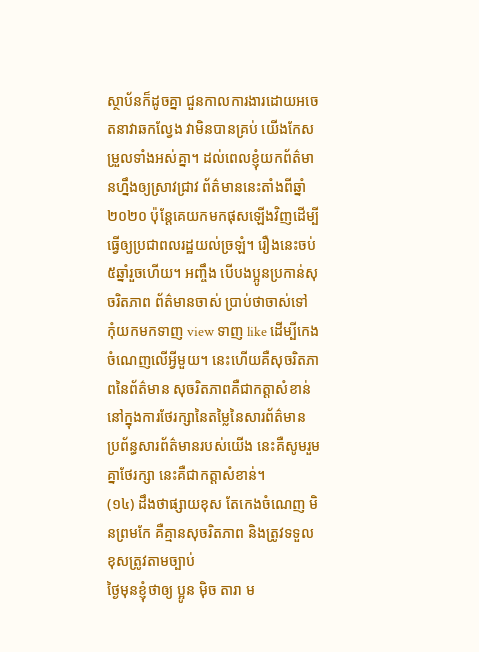ស្ថាប័នក៏ដូចគ្នា ជួនកាលការងារដោយអចេតនាវាឆកល្វែង វាមិនបានគ្រប់ យើងកែសម្រួលទាំងអស់គ្នា។ ដល់ពេលខ្ញុំយកព័ត៌មានហ្នឹងឲ្យស្រាវជ្រាវ ព័ត៌មាននេះតាំងពីឆ្នាំ ២០២០ ប៉ុន្តែគេយកមកផុសឡើងវិញដើម្បីធ្វើឲ្យប្រជាពលរដ្ឋយល់ច្រឡំ។ រឿងនេះចប់ ៥ឆ្នាំរួចហើយ។ អញ្ចឹង បើបងប្អូនប្រកាន់សុចរិតភាព ព័ត៌មានចាស់ ប្រាប់ថាចាស់ទៅ កុំយកមកទាញ view ទាញ like ដើម្បីកេងចំណេញលើអ្វីមួយ។ នេះហើយគឺសុចរិតភាពនៃព័ត៌មាន សុចរិតភាពគឺជាកត្តាសំខាន់ នៅក្នុងការថែរក្សានៃតម្លៃនៃសារព័ត៌មាន ប្រព័ន្ធសារព័ត៌មានរបស់យើង នេះគឺសូមរួមគ្នាថែរក្សា នេះគឺជាកត្តាសំខាន់។
(១៤) ដឹងថាផ្សាយខុស តែកេងចំណេញ មិនព្រមកែ គឺគ្មានសុចរិតភាព និងត្រូវទទួលខុសត្រូវតាមច្បាប់
ថ្ងៃមុនខ្ញុំថាឲ្យ ប្អូន ម៉ិច តារា ម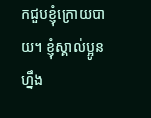កជួបខ្ញុំក្រោយបាយ។ ខ្ញុំស្គាល់ប្អូនហ្នឹង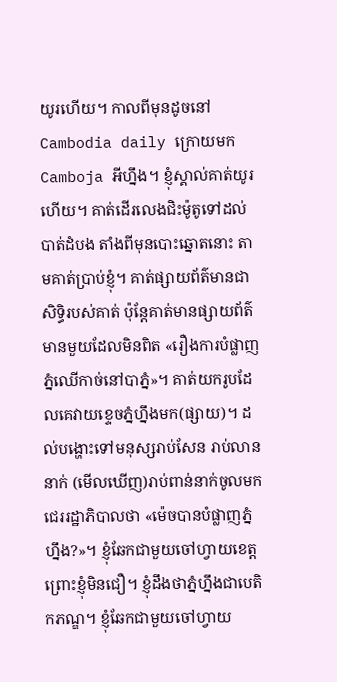យូរហើយ។ កាលពីមុនដូចនៅ Cambodia daily ក្រោយមក Camboja អីហ្នឹង។ ខ្ញុំស្គាល់គាត់យូរហើយ។ គាត់ដើរលេងជិះម៉ូតូទៅដល់បាត់ដំបង តាំងពីមុនបោះឆ្នោតនោះ តាមគាត់ប្រាប់ខ្ញុំ។ គាត់ផ្សាយព័ត៌មានជាសិទ្ធិរបស់គាត់ ប៉ុន្ដែគាត់មានផ្សាយព័ត៌មានមួយដែលមិនពិត «រឿងការបំផ្លាញភ្នំឈើកាច់នៅបាភ្នំ»។ គាត់យករូបដែលគេវាយខ្ទេចភ្នំហ្នឹងមក(ផ្សាយ)។ ដល់បង្ហោះទៅមនុស្សរាប់សែន រាប់លាននាក់ (មើលឃើញ)រាប់ពាន់នាក់ចូលមកជេររដ្ឋាភិបាលថា «ម៉េចបានបំផ្លាញភ្នំហ្នឹង?»។ ខ្ញុំឆែកជាមួយចៅហ្វាយខេត្ត ព្រោះខ្ញុំមិនជឿ។ ខ្ញុំដឹងថាភ្នំហ្នឹងជាបេតិកភណ្ឌ។ ខ្ញុំឆែកជាមួយចៅហ្វាយ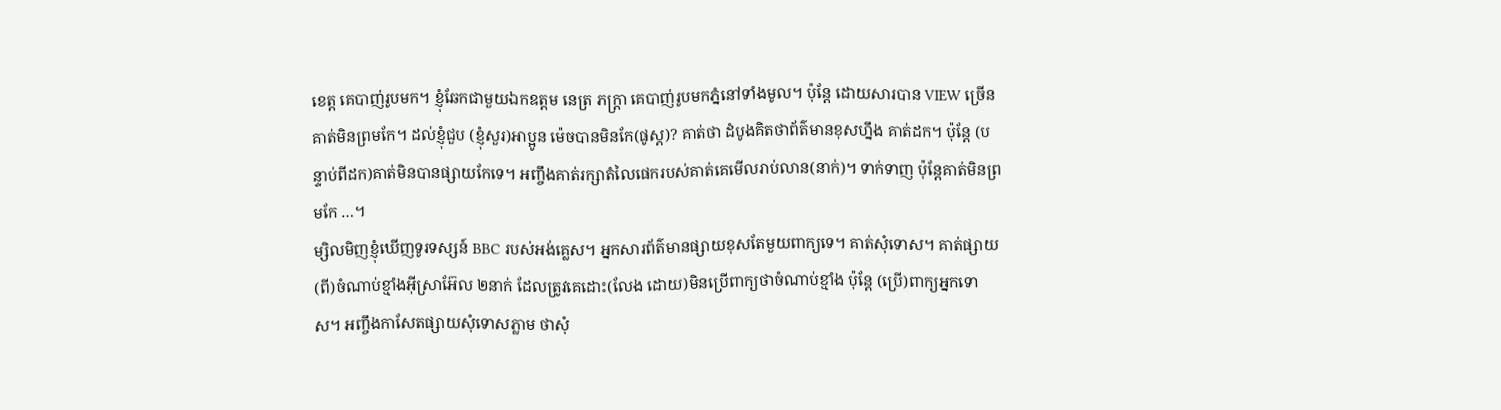ខេត្ត គេបាញ់រូបមក។ ខ្ញុំឆែកជាមួយឯកឧត្តម នេត្រ ភក្ដ្រា គេបាញ់រូបមកភ្នំនៅទាំងមូល។ ប៉ុន្ដែ ដោយសារបាន VIEW ច្រើន គាត់មិនព្រមកែ។ ដល់ខ្ញុំជួប (ខ្ញុំសួរ)អាប្អូន ម៉េចបានមិនកែ(ផូស្ដ)? គាត់ថា ដំបូងគិតថាព័ត៌មានខុសហ្នឹង គាត់ដក។ ប៉ុន្ដែ (បន្ទាប់ពីដក)គាត់មិនបានផ្សាយកែទេ។ អញ្ចឹងគាត់រក្សាតំលៃផេករបស់គាត់គេមើលរាប់លាន(នាក់)។ ទាក់ទាញ ប៉ុន្ដែគាត់មិនព្រមកែ …។
ម្សិលមិញខ្ញុំឃើញទូរទស្សន៍ BBC របស់អង់គ្លេស។ អ្នកសារព័ត៌មានផ្សាយខុសតែមួយពាក្យទេ។ គាត់សុំទោស។ គាត់ផ្សាយ(ពី)ចំណាប់ខ្មាំងអ៊ីស្រាអ៊ែល ២នាក់ ដែលត្រូវគេដោះ(លែង ដោយ)មិនប្រើពាក្យថាចំណាប់ខ្មាំង ប៉ុន្ដែ (ប្រើ)ពាក្យអ្នកទោស។ អញ្ចឹងកាសែតផ្សាយសុំទោសភ្លាម ថាសុំ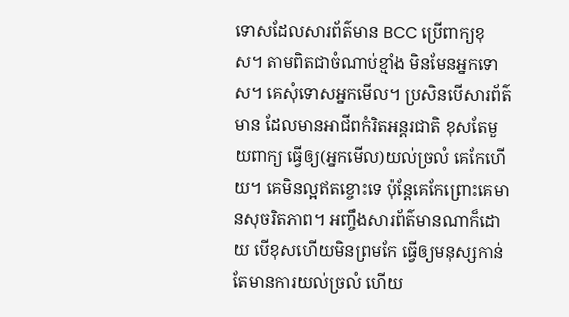ទោសដែលសារព័ត៌មាន BCC ប្រើពាក្យខុស។ តាមពិតជាចំណាប់ខ្មាំង មិនមែនអ្នកទោស។ គេសុំទោសអ្នកមើល។ ប្រសិនបើសារព័ត៌មាន ដែលមានអាជីពកំរិតអន្ដរជាតិ ខុសតែមួយពាក្យ ធ្វើឲ្យ(អ្នកមើល)យល់ច្រលំ គេកែហើយ។ គេមិនល្អឥតខ្ចោះទេ ប៉ុន្ដែគេកែព្រោះគេមានសុចរិតភាព។ អញ្ចឹងសារព័ត៌មានណាក៏ដោយ បើខុសហើយមិនព្រមកែ ធ្វើឲ្យមនុស្សកាន់តែមានការយល់ច្រលំ ហើយ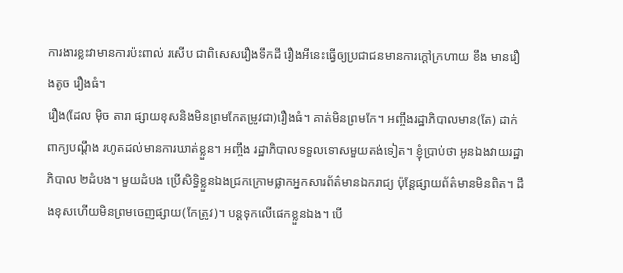ការងារខ្លះវាមានការប៉ះពាល់ រសើប ជាពិសេសរឿងទឹកដី រឿងអីនេះធ្វើឲ្យប្រជាជនមានការក្ដៅក្រហាយ ខឹង មានរឿងតូច រឿងធំ។
រឿង(ដែល ម៉ិច តារា ផ្សាយខុសនិងមិនព្រមកែតម្រូវជា)រឿងធំ។ គាត់មិនព្រមកែ។ អញ្ចឹងរដ្ឋាភិបាលមាន(តែ) ដាក់ពាក្យបណ្ដឹង រហូតដល់មានការឃាត់ខ្លួន។ អញ្ចឹង រដ្ឋាភិបាលទទួលទោសមួយតង់ទៀត។ ខ្ញុំប្រាប់ថា អូនឯងវាយរដ្ឋាភិបាល ២ដំបង។ មួយដំបង ប្រើសិទ្ធិខ្លួនឯងជ្រកក្រោមផ្លាកអ្នកសារព័ត៌មានឯករាជ្យ ប៉ុន្ដែផ្សាយព័ត៌មានមិនពិត។ ដឹងខុសហើយមិនព្រមចេញផ្សាយ(កែត្រូវ)។ បន្ដទុកលើផេកខ្លួនឯង។ បើ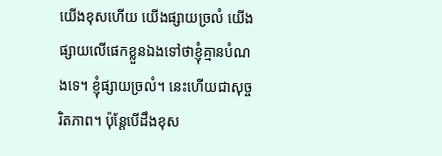យើងខុសហើយ យើងផ្សាយច្រលំ យើងផ្សាយលើផេកខ្លួនឯងទៅថាខ្ញុំគ្មានបំណងទេ។ ខ្ញុំផ្សាយច្រលំ។ នេះហើយជាសុច្ចរិតភាព។ ប៉ុន្ដែបើដឹងខុស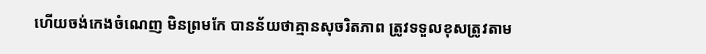ហើយចង់កេងចំណេញ មិនព្រមកែ បានន័យថាគ្មានសុចរិតភាព ត្រូវទទួលខុសត្រូវតាម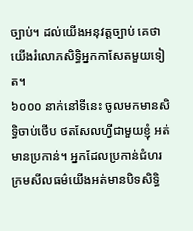ច្បាប់។ ដល់យើងអនុវត្ដច្បាប់ គេថាយើងរំលោភសិទ្ធិអ្នកកាសែតមួយទៀត។
៦០០០ នាក់នៅទីនេះ ចូលមកមានសិទ្ធិចាប់ថើប ថតសែលហ្វីជាមួយខ្ញុំ អត់មានប្រកាន់។ អ្នកដែលប្រកាន់ជំហរ ក្រមសីលធម៌យើងអត់មានបិទសិទ្ធិ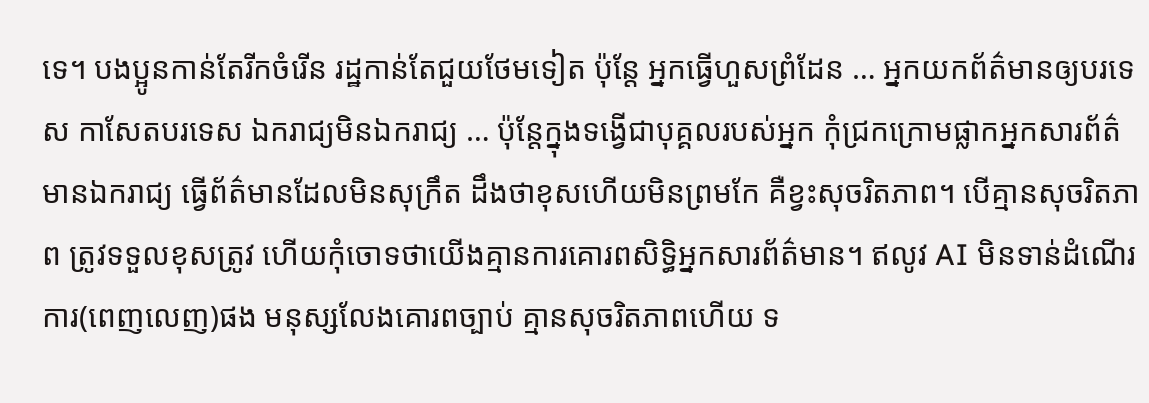ទេ។ បងប្អូនកាន់តែរីកចំរើន រដ្ឋកាន់តែជួយថែមទៀត ប៉ុន្ដែ អ្នកធ្វើហួសព្រំដែន … អ្នកយកព័ត៌មានឲ្យបរទេស កាសែតបរទេស ឯករាជ្យមិនឯករាជ្យ … ប៉ុន្ដែក្នុងទង្វើជាបុគ្គលរបស់អ្នក កុំជ្រកក្រោមផ្លាកអ្នកសារព័ត៌មានឯករាជ្យ ធ្វើព័ត៌មានដែលមិនសុក្រឹត ដឹងថាខុសហើយមិនព្រមកែ គឺខ្វះសុចរិតភាព។ បើគ្មានសុចរិតភាព ត្រូវទទួលខុសត្រូវ ហើយកុំចោទថាយើងគ្មានការគោរពសិទ្ធិអ្នកសារព័ត៌មាន។ ឥលូវ AI មិនទាន់ដំណើរការ(ពេញលេញ)ផង មនុស្សលែងគោរពច្បាប់ គ្មានសុចរិតភាពហើយ ទ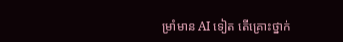ម្រាំមាន AI ទៀត តើគ្រោះថ្នាក់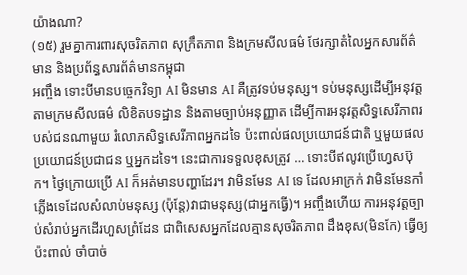យ៉ាងណា?
(១៥) រួមគ្នាការពារសុចរិតភាព សុក្រឹតភាព និងក្រមសីលធម៌ ថែរក្សាតំលៃអ្នកសារព័ត៌មាន និងប្រព័ន្ធសារព័ត៌មានកម្ពុជា
អញ្ចឹង ទោះបីមានបច្ចេកវិទ្យា AI មិនមាន AI គឺត្រូវទប់មនុស្ស។ ទប់មនុស្សដើម្បីអនុវត្ដតាមក្រមសីលធម៌ លិខិតបទដ្ឋាន និងតាមច្បាប់អនុញ្ញាត ដើម្បីការអនុវត្តសិទ្ធសេរីភាពរបស់ជនណាមួយ រំលោភសិទ្ធសេរីភាពអ្នកដទៃ ប៉ះពាល់ផលប្រយោជន៍ជាតិ ឬមួយផលប្រយោជន៍ប្រជាជន ឬអ្នកដទៃ។ នេះជាការទទួលខុសត្រូវ … ទោះបីឥលូវប្រើហ្វេសប៊ុក។ ថ្ងៃក្រោយប្រើ AI ក៏អត់មានបញ្ហាដែរ។ វាមិនមែន AI ទេ ដែលអាក្រក់ វាមិនមែនកាំភ្លើងទេដែលសំលាប់មនុស្ស (ប៉ុន្ដែ)វាជាមនុស្ស(ជាអ្នកធ្វើ)។ អញ្ចឹងហើយ ការអនុវត្ដច្បាប់សំរាប់អ្នកដើរហួសព្រំដែន ជាពិសេសអ្នកដែលគ្មានសុចរិតភាព ដឹងខុស(មិនកែ) ធ្វើឲ្យប៉ះពាល់ ចាំបាច់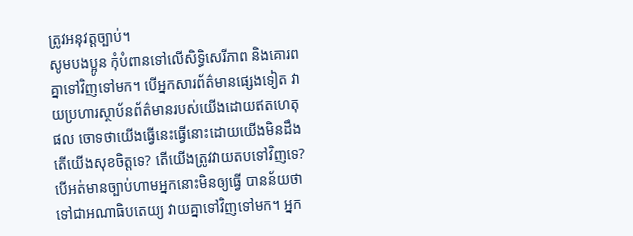ត្រូវអនុវត្ដច្បាប់។
សូមបងប្អូន កុំបំពានទៅលើសិទ្ធិសេរីភាព និងគោរពគ្នាទៅវិញទៅមក។ បើអ្នកសារព័ត៌មានផ្សេងទៀត វាយប្រហារស្ថាប័នព័ត៌មានរបស់យើងដោយឥតហេតុផល ចោទថាយើងធ្វើនេះធ្វើនោះដោយយើងមិនដឹង តើយើងសុខចិត្តទេ? តើយើងត្រូវវាយតបទៅវិញទេ? បើអត់មានច្បាប់ហាមអ្នកនោះមិនឲ្យធ្វើ បានន័យថាទៅជាអណាធិបតេយ្យ វាយគ្នាទៅវិញទៅមក។ អ្នក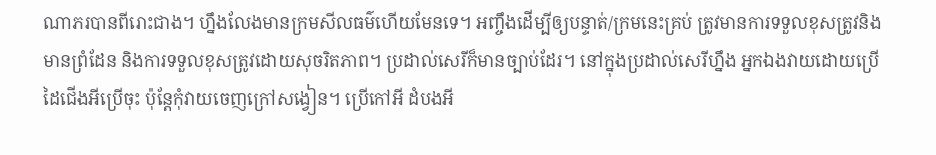ណាភរបានពីរោះជាង។ ហ្នឹងលែងមានក្រមសីលធម៌ហើយមែនទេ។ អញ្ចឹងដើម្បីឲ្យបន្ទាត់/ក្រមនេះគ្រប់ ត្រូវមានការទទួលខុសត្រូវនិងមានព្រំដែន និងការទទួលខុសត្រូវដោយសុចរិតភាព។ ប្រដាល់សេរីក៏មានច្បាប់ដែរ។ នៅក្នុងប្រដាល់សេរីហ្នឹង អ្នកឯងវាយដោយប្រើដៃជើងអីប្រើចុះ ប៉ុន្ដែកុំវាយចេញក្រៅសង្វៀន។ ប្រើកៅអី ដំបងអី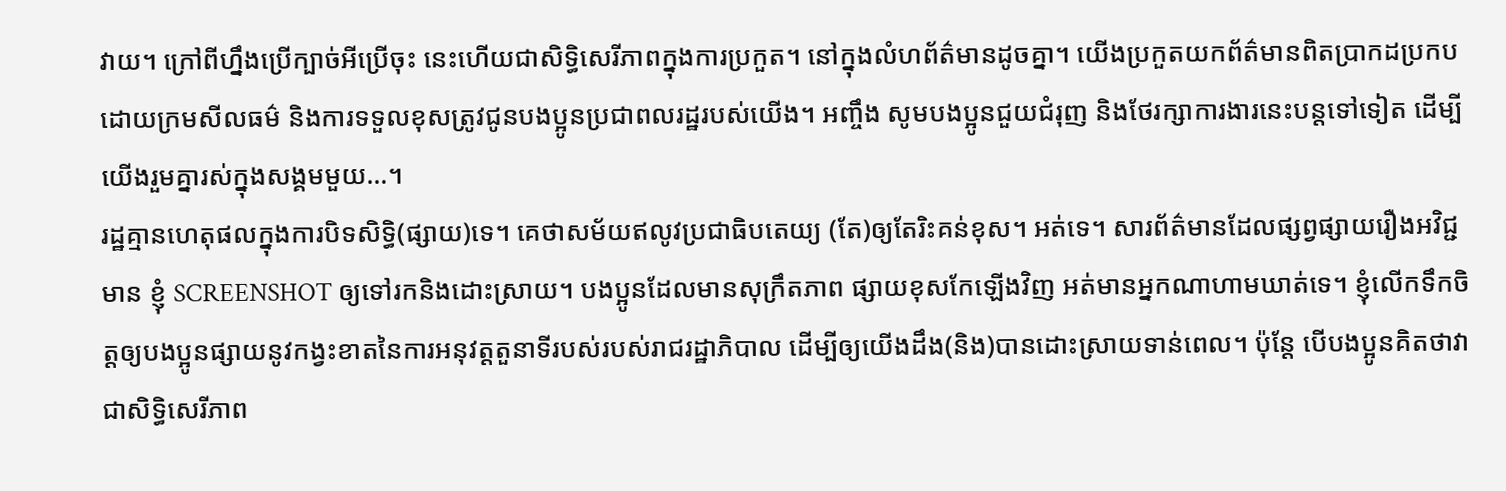វាយ។ ក្រៅពីហ្នឹងប្រើក្បាច់អីប្រើចុះ នេះហើយជាសិទ្ធិសេរីភាពក្នុងការប្រកួត។ នៅក្នុងលំហព័ត៌មានដូចគ្នា។ យើងប្រកួតយកព័ត៌មានពិតប្រាកដប្រកបដោយក្រមសីលធម៌ និងការទទួលខុសត្រូវជូនបងប្អូនប្រជាពលរដ្ឋរបស់យើង។ អញ្ចឹង សូមបងប្អូនជួយជំរុញ និងថែរក្សាការងារនេះបន្ដទៅទៀត ដើម្បីយើងរួមគ្នារស់ក្នុងសង្គមមួយ…។
រដ្ឋគ្មានហេតុផលក្នុងការបិទសិទ្ធិ(ផ្សាយ)ទេ។ គេថាសម័យឥលូវប្រជាធិបតេយ្យ (តែ)ឲ្យតែរិះគន់ខុស។ អត់ទេ។ សារព័ត៌មានដែលផ្សព្វផ្សាយរឿងអវិជ្ជមាន ខ្ញុំ SCREENSHOT ឲ្យទៅរកនិងដោះស្រាយ។ បងប្អូនដែលមានសុក្រឹតភាព ផ្សាយខុសកែឡើងវិញ អត់មានអ្នកណាហាមឃាត់ទេ។ ខ្ញុំលើកទឹកចិត្តឲ្យបងប្អូនផ្សាយនូវកង្វះខាតនៃការអនុវត្ដតួនាទីរបស់របស់រាជរដ្ឋាភិបាល ដើម្បីឲ្យយើងដឹង(និង)បានដោះស្រាយទាន់ពេល។ ប៉ុន្ដែ បើបងប្អូនគិតថាវាជាសិទ្ធិសេរីភាព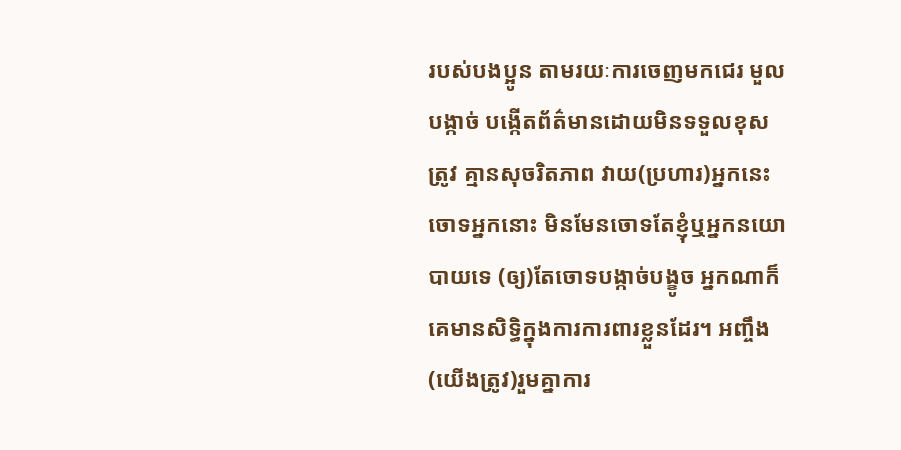របស់បងប្អូន តាមរយៈការចេញមកជេរ មួលបង្កាច់ បង្កើតព័ត៌មានដោយមិនទទួលខុសត្រូវ គ្មានសុចរិតភាព វាយ(ប្រហារ)អ្នកនេះ ចោទអ្នកនោះ មិនមែនចោទតែខ្ញុំឬអ្នកនយោបាយទេ (ឲ្យ)តែចោទបង្កាច់បង្ខូច អ្នកណាក៏គេមានសិទ្ធិក្នុងការការពារខ្លួនដែរ។ អញ្ចឹង(យើងត្រូវ)រួមគ្នាការ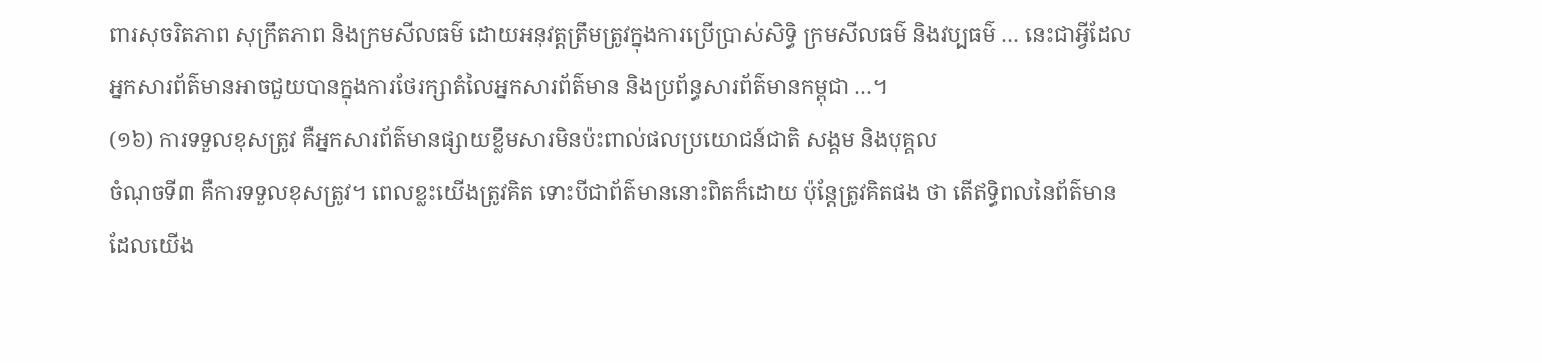ពារសុចរិតភាព សុក្រឹតភាព និងក្រមសីលធម៌ ដោយអនុវត្ដត្រឹមត្រូវក្នុងការប្រើប្រាស់សិទ្ធិ ក្រមសីលធម៌ និងវប្បធម៌ … នេះជាអ្វីដែលអ្នកសារព័ត៌មានអាចជួយបានក្នុងការថែរក្សាតំលៃអ្នកសារព័ត៌មាន និងប្រព័ន្ធសារព័ត៌មានកម្ពុជា …។
(១៦) ការទទួលខុសត្រូវ គឺអ្នកសារព័ត៌មានផ្សាយខ្លឹមសារមិនប៉ះពាល់ផលប្រយោជន៍ជាតិ សង្គម និងបុគ្គល
ចំណុចទី៣ គឺការទទួលខុសត្រូវ។ ពេលខ្លះយើងត្រូវគិត ទោះបីជាព័ត៌មាននោះពិតក៏ដោយ ប៉ុន្ដែត្រូវគិតផង ថា តើឥទ្ធិពលនៃព័ត៌មានដែលយើង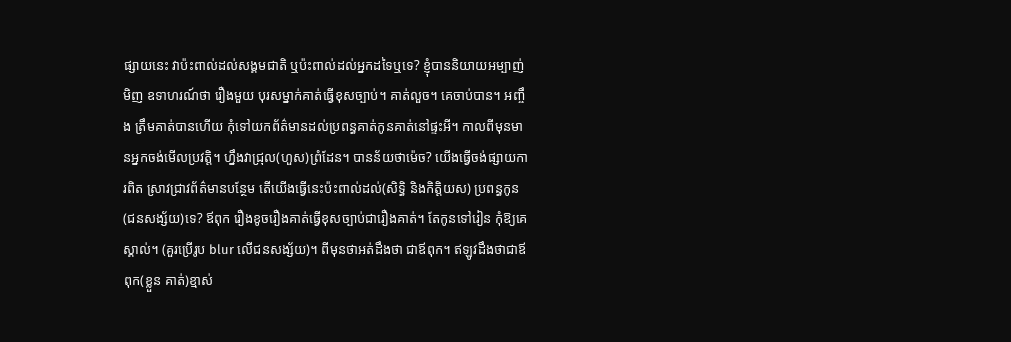ផ្សាយនេះ វាប៉ះពាល់ដល់សង្គមជាតិ ឬប៉ះពាល់ដល់អ្នកដទៃឬទេ? ខ្ញុំបាននិយាយអម្បាញ់មិញ ឧទាហរណ៍ថា រឿងមួយ បុរសម្នាក់គាត់ធ្វើខុសច្បាប់។ គាត់លួច។ គេចាប់បាន។ អញ្ចឹង ត្រឹមគាត់បានហើយ កុំទៅយកព័ត៌មានដល់ប្រពន្ធគាត់កូនគាត់នៅផ្ទះអី។ កាលពីមុនមានអ្នកចង់មើលប្រវត្ដិ។ ហ្នឹងវាជ្រុល(ហួស)ព្រំដែន។ បានន័យថាម៉េច? យើងធ្វើចង់ផ្សាយការពិត ស្រាវជ្រាវព័ត៌មានបន្ថែម តើយើងធ្វើនេះប៉ះពាល់ដល់(សិទ្ធិ និងកិត្តិយស) ប្រពន្ធកូន (ជនសង្ស័យ)ទេ? ឪពុក រឿងខូចរឿងគាត់ធ្វើខុសច្បាប់ជារឿងគាត់។ តែកូនទៅរៀន កុំឱ្យគេស្គាល់។ (គួរប្រើរូប blur លើជនសង្ស័យ)។ ពីមុនថាអត់ដឹងថា ជាឪពុក។ ឥឡូវដឹងថាជាឪពុក(ខ្លួន គាត់)ខ្មាស់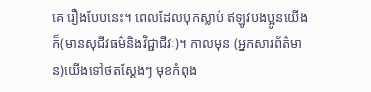គេ រឿងបែបនេះ។ ពេលដែលបុកស្លាប់ ឥឡូវបងប្អូនយើងក៏(មានសុជីវធម៌និងវិជ្ជាជីវៈ)។ កាលមុន (អ្នកសារព័ត៌មាន)យើងទៅថតស្ដែងៗ មុខកំពុង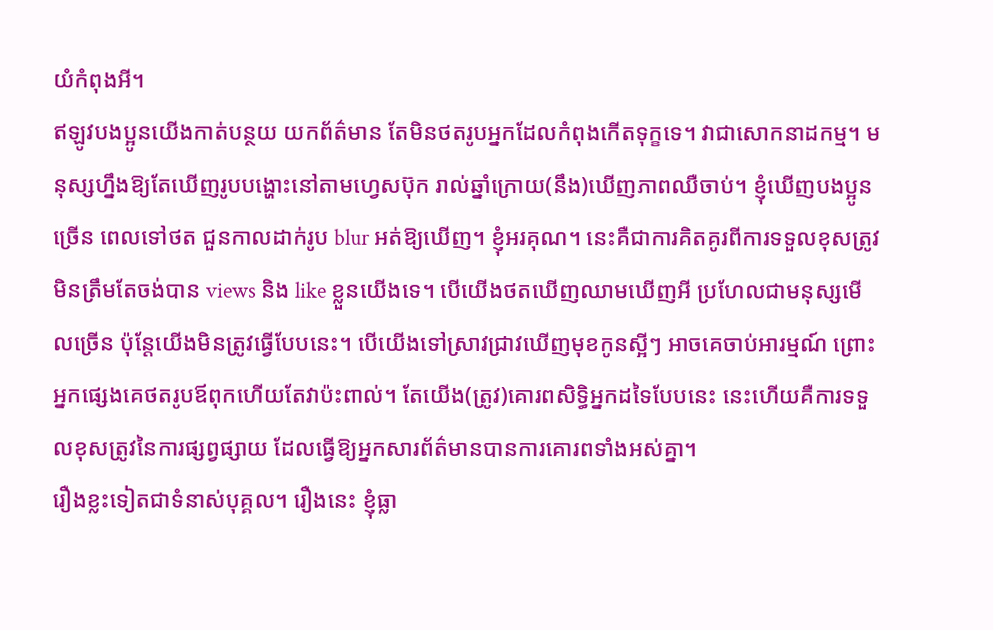យំកំពុងអី។
ឥឡូវបងប្អូនយើងកាត់បន្ថយ យកព័ត៌មាន តែមិនថតរូបអ្នកដែលកំពុងកើតទុក្ខទេ។ វាជាសោកនាដកម្ម។ មនុស្សហ្នឹងឱ្យតែឃើញរូបបង្ហោះនៅតាមហ្វេសប៊ុក រាល់ឆ្នាំក្រោយ(នឹង)ឃើញភាពឈឺចាប់។ ខ្ញុំឃើញបងប្អូនច្រើន ពេលទៅថត ជួនកាលដាក់រូប blur អត់ឱ្យឃើញ។ ខ្ញុំអរគុណ។ នេះគឺជាការគិតគូរពីការទទួលខុសត្រូវ មិនត្រឹមតែចង់បាន views និង like ខ្លួនយើងទេ។ បើយើងថតឃើញឈាមឃើញអី ប្រហែលជាមនុស្សមើលច្រើន ប៉ុន្តែយើងមិនត្រូវធ្វើបែបនេះ។ បើយើងទៅស្រាវជ្រាវឃើញមុខកូនស្អីៗ អាចគេចាប់អារម្មណ៍ ព្រោះអ្នកផ្សេងគេថតរូបឪពុកហើយតែវាប៉ះពាល់។ តែយើង(ត្រូវ)គោរពសិទ្ធិអ្នកដទៃបែបនេះ នេះហើយគឺការទទួលខុសត្រូវនៃការផ្សព្វផ្សាយ ដែលធ្វើឱ្យអ្នកសារព័ត៌មានបានការគោរពទាំងអស់គ្នា។
រឿងខ្លះទៀតជាទំនាស់បុគ្គល។ រឿងនេះ ខ្ញុំធ្លា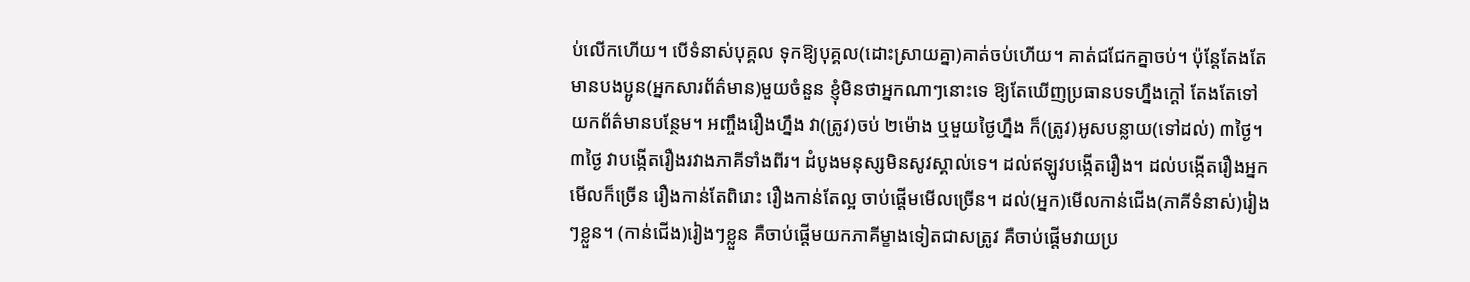ប់លើកហើយ។ បើទំនាស់បុគ្គល ទុកឱ្យបុគ្គល(ដោះស្រាយគ្នា)គាត់ចប់ហើយ។ គាត់ជជែកគ្នាចប់។ ប៉ុន្តែតែងតែមានបងប្អូន(អ្នកសារព័ត៌មាន)មួយចំនួន ខ្ញុំមិនថាអ្នកណាៗនោះទេ ឱ្យតែឃើញប្រធានបទហ្នឹងក្ដៅ តែងតែទៅយកព័ត៌មានបន្ថែម។ អញ្ចឹងរឿងហ្នឹង វា(ត្រូវ)ចប់ ២ម៉ោង ឬមួយថ្ងៃហ្នឹង ក៏(ត្រូវ)អូសបន្លាយ(ទៅដល់) ៣ថ្ងៃ។ ៣ថ្ងៃ វាបង្កើតរឿងរវាងភាគីទាំងពីរ។ ដំបូងមនុស្សមិនសូវស្គាល់ទេ។ ដល់ឥឡូវបង្កើតរឿង។ ដល់បង្កើតរឿងអ្នកមើលក៏ច្រើន រឿងកាន់តែពិរោះ រឿងកាន់តែល្អ ចាប់ផ្ដើមមើលច្រើន។ ដល់(អ្នក)មើលកាន់ជើង(ភាគីទំនាស់)រៀងៗខ្លួន។ (កាន់ជើង)រៀងៗខ្លួន គឺចាប់ផ្ដើមយកភាគីម្ខាងទៀតជាសត្រូវ គឺចាប់ផ្ដើមវាយប្រ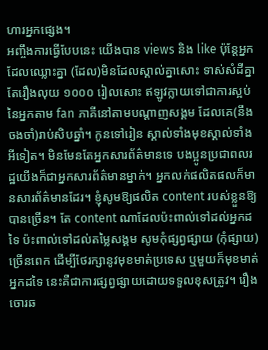ហារអ្នកផ្សេង។
អញ្ចឹងការធ្វើបែបនេះ យើងបាន views និង like ប៉ុន្តែអ្នកដែលឈ្លោះគ្នា (ដែល)មិនដែលស្គាល់គ្នាសោះ ទាស់សំដីគ្នាតែរឿងលុយ ១០០០ រៀលសោះ ឥឡូវក្លាយទៅជាការស្អប់នៃអ្នកតាម fan ភាគីនៅតាមបណ្ដាញសង្គម ដែលគេ(នឹងចងចាំ)រាប់សិបឆ្នាំ។ កូនទៅរៀន ស្គាល់ទាំងមុខស្គាល់ទាំងអីទៀត។ មិនមែនតែអ្នកសារព័ត៌មានទេ បងប្អូនប្រជាពលរដ្ឋយើងក៏ជាអ្នកសារព័ត៌មានម្នាក់។ អ្នកលក់ផលិតផលក៏មានសារព័ត៌មានដែរ។ ខ្ញុំសូមឱ្យផលិត content របស់ខ្លួនឱ្យបានច្រើន។ តែ content ណាដែលប៉ះពាល់ទៅដល់អ្នកដទៃ ប៉ះពាល់ទៅដល់តម្លៃសង្គម សូមកុំផ្សព្វផ្សាយ (កុំផ្សាយ)ច្រើនពេក ដើម្បីថែរក្សានូវមុខមាត់ប្រទេស ឬមួយក៏មុខមាត់អ្នកដទៃ នេះគឺជាការផ្សព្វផ្សាយដោយទទួលខុសត្រូវ។ រឿងចោរឆ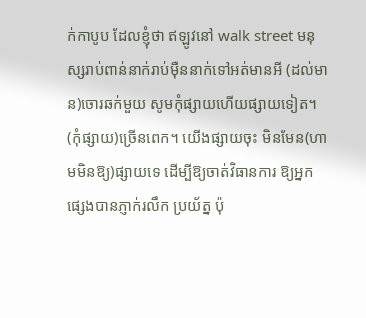ក់កាបូប ដែលខ្ញុំថា ឥឡូវនៅ walk street មនុស្សរាប់ពាន់នាក់រាប់ម៉ឺននាក់ទៅអត់មានអី (ដល់មាន)ចោរឆក់មួយ សូមកុំផ្សាយហើយផ្សាយទៀត។ (កុំផ្សាយ)ច្រើនពេក។ យើងផ្សាយចុះ មិនមែន(ហាមមិនឱ្យ)ផ្សាយទេ ដើម្បីឱ្យចាត់វិធានការ ឱ្យអ្នកផ្សេងបានភ្ញាក់រលឹក ប្រយ័ត្ន ប៉ុ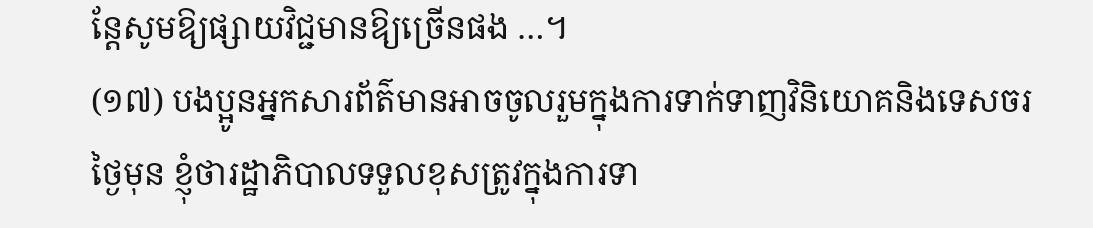ន្តែសូមឱ្យផ្សាយវិជ្ជមានឱ្យច្រើនផង …។
(១៧) បងប្អូនអ្នកសារព័ត៌មានអាចចូលរួមក្នុងការទាក់ទាញវិនិយោគនិងទេសចរ
ថ្ងៃមុន ខ្ញុំថារដ្ឋាភិបាលទទួលខុសត្រូវក្នុងការទា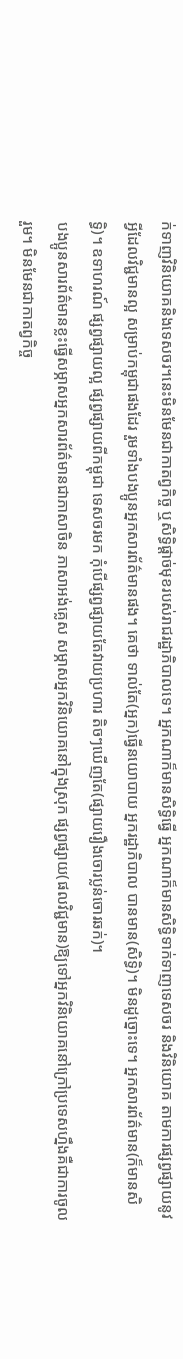ក់ទាញវិនិយោគនិងទេសចរ។នេះមិនមែនជាកាតព្វកិច្ច ឬសិទ្ធិផ្ដាច់មុខរបស់រាជរដ្ឋាភិបាលទេ។ អ្នកណាក៏មានសិទ្ធិធ្វើ អ្នកណាក៏មានសិទ្ធិទាក់ទាញទេសចរ និងវិនិយោគ តាមការផ្សព្វផ្សាយនូវអ្វីដែលវិជ្ជមានល្អ សម្រាប់កម្ពុជាផងដែរ រួមទាំងបងប្អូនអ្នកសារព័ត៌មានផង។ គេថា ទាល់តែ(អ្នក)ធ្វើនយោបាយ អ្នករដ្ឋាភិបាល បានមាន(សិទ្ធិ)។ មិនដូច្នោះទេ។ អ្នកសារព័ត៌មាន(ក៏មានសិទ្ធិ)។ ឧទាហរណ៍ ផ្សព្វផ្សាយល្អ ផ្សព្វផ្សាយពីកម្ពុជា ទេសចរមក កុំបើផ្សព្វផ្សាយតែវាយប្រហារ តិចៗឃើញតែ(ផ្សាយរឿងចោរប្លន់ចោរឆក់)។
បងប្អូនសារព័ត៌មានខ្លះធ្វើសម្ភាសអ្នកសារព័ត៌មានជាភាសាចិន ភាសាអង់គ្លេស សម្ភាសអ្នកវិនិយោគនៅក្នុងស្រុក ផ្សព្វផ្សាយ(ផលវិជ្ជមាន)ឱ្យទៅអ្នកវិនិយោគនៅក្រៅប្រទេសហ្នឹងគឺជាការចូលរួម។ មិនមែនជាកាតព្វកិច្ច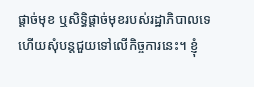ផ្ដាច់មុខ ឬសិទ្ធិផ្ដាច់មុខរបស់រដ្ឋាភិបាលទេ ហើយសុំបន្តជួយទៅលើកិច្ចការនេះ។ ខ្ញុំ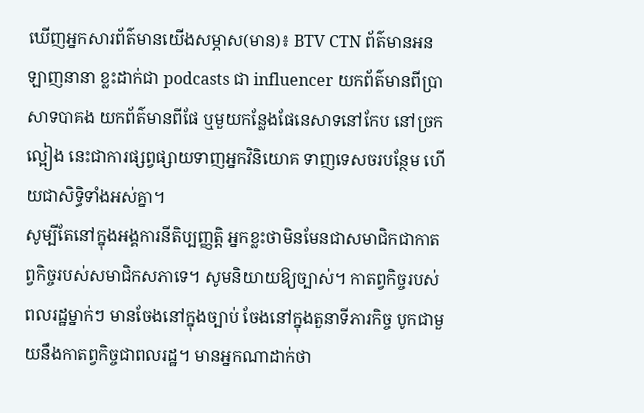ឃើញអ្នកសារព័ត៌មានយើងសម្ភាស(មាន)៖ BTV CTN ព័ត៌មានអនឡាញនានា ខ្លះដាក់ជា podcasts ជា influencer យកព័ត៌មានពីប្រាសាទបាគង យកព័ត៌មានពីផែ ឬមួយកន្លែងផែនេសាទនៅកែប នៅច្រកល្អៀង នេះជាការផ្សព្វផ្សាយទាញអ្នកវិនិយោគ ទាញទេសចរបន្ថែម ហើយជាសិទ្ធិទាំងអស់គ្នា។
សូម្បីតែនៅក្នុងអង្គការនីតិប្បញ្ញត្តិ អ្នកខ្លះថាមិនមែនជាសមាជិកជាកាតព្វកិច្ចរបស់សមាជិកសភាទេ។ សូមនិយាយឱ្យច្បាស់។ កាតព្វកិច្ចរបស់ពលរដ្ឋម្នាក់ៗ មានចែងនៅក្នុងច្បាប់ ចែងនៅក្នុងតួនាទីភារកិច្ច បូកជាមួយនឹងកាតព្វកិច្ចជាពលរដ្ឋ។ មានអ្នកណាដាក់ថា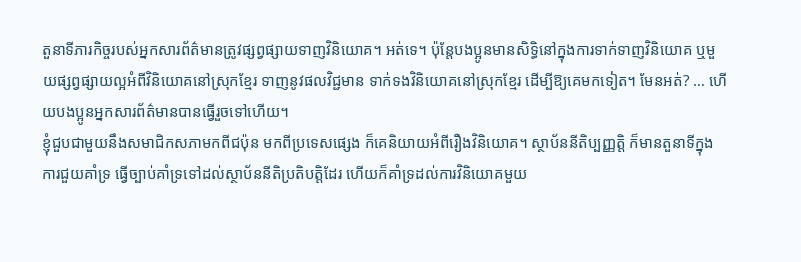តួនាទីភារកិច្ចរបស់អ្នកសារព័ត៌មានត្រូវផ្សព្វផ្សាយទាញវិនិយោគ។ អត់ទេ។ ប៉ុន្តែបងប្អូនមានសិទ្ធិនៅក្នុងការទាក់ទាញវិនិយោគ ឬមួយផ្សព្វផ្សាយល្អអំពីវិនិយោគនៅស្រុកខ្មែរ ទាញនូវផលវិជ្ជមាន ទាក់ទងវិនិយោគនៅស្រុកខ្មែរ ដើម្បីឱ្យគេមកទៀត។ មែនអត់? … ហើយបងប្អូនអ្នកសារព័ត៌មានបានធ្វើរួចទៅហើយ។
ខ្ញុំជួបជាមួយនឹងសមាជិកសភាមកពីជប៉ុន មកពីប្រទេសផ្សេង ក៏គេនិយាយអំពីរឿងវិនិយោគ។ ស្ថាប័ននីតិប្បញ្ញត្តិ ក៏មានតួនាទីក្នុងការជួយគាំទ្រ ធ្វើច្បាប់គាំទ្រទៅដល់ស្ថាប័ននីតិប្រតិបត្តិដែរ ហើយក៏គាំទ្រដល់ការវិនិយោគមួយ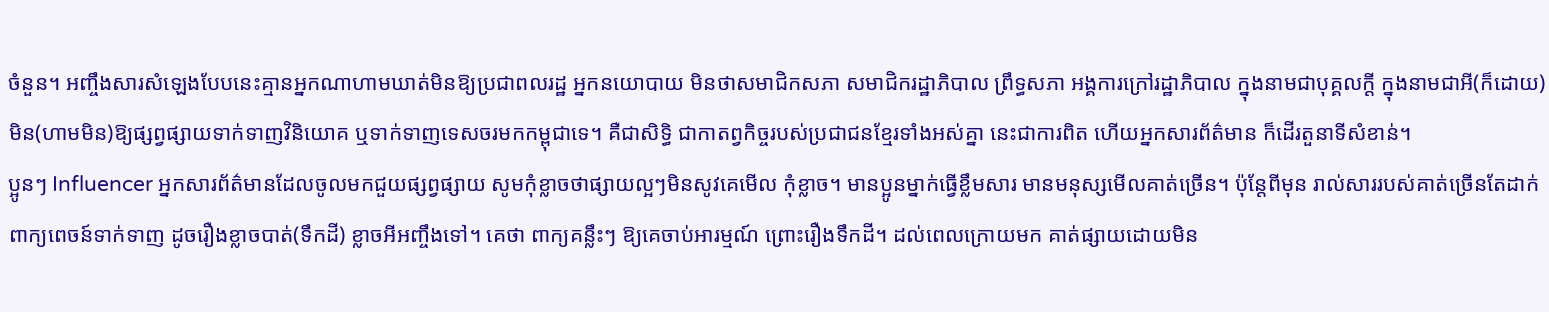ចំនួន។ អញ្ចឹងសារសំឡេងបែបនេះគ្មានអ្នកណាហាមឃាត់មិនឱ្យប្រជាពលរដ្ឋ អ្នកនយោបាយ មិនថាសមាជិកសភា សមាជិករដ្ឋាភិបាល ព្រឹទ្ធសភា អង្គការក្រៅរដ្ឋាភិបាល ក្នុងនាមជាបុគ្គលក្ដី ក្នុងនាមជាអី(ក៏ដោយ) មិន(ហាមមិន)ឱ្យផ្សព្វផ្សាយទាក់ទាញវិនិយោគ ឬទាក់ទាញទេសចរមកកម្ពុជាទេ។ គឺជាសិទ្ធិ ជាកាតព្វកិច្ចរបស់ប្រជាជនខ្មែរទាំងអស់គ្នា នេះជាការពិត ហើយអ្នកសារព័ត៌មាន ក៏ដើរតួនាទីសំខាន់។
ប្អូនៗ Influencer អ្នកសារព័ត៌មានដែលចូលមកជួយផ្សព្វផ្សាយ សូមកុំខ្លាចថាផ្សាយល្អៗមិនសូវគេមើល កុំខ្លាច។ មានប្អូនម្នាក់ធ្វើខ្លឹមសារ មានមនុស្សមើលគាត់ច្រើន។ ប៉ុន្តែពីមុន រាល់សាររបស់គាត់ច្រើនតែដាក់ពាក្យពេចន៍ទាក់ទាញ ដូចរឿងខ្លាចបាត់(ទឹកដី) ខ្លាចអីអញ្ចឹងទៅ។ គេថា ពាក្យគន្លឹះៗ ឱ្យគេចាប់អារម្មណ៍ ព្រោះរឿងទឹកដី។ ដល់ពេលក្រោយមក គាត់ផ្សាយដោយមិន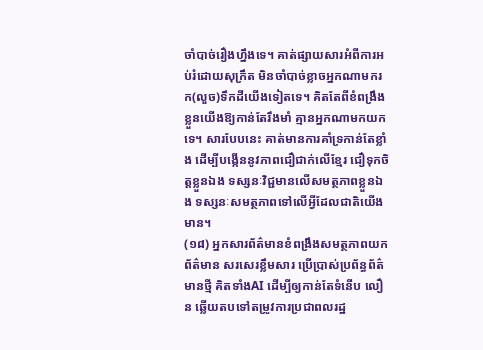ចាំបាច់រឿងហ្នឹងទេ។ គាត់ផ្សាយសារអំពីការអប់រំដោយសុក្រឹត មិនចាំបាច់ខ្លាចអ្នកណាមករក(លួច)ទឹកដីយើងទៀតទេ។ គិតតែពីខំពង្រឹងខ្លួនយើងឱ្យកាន់តែរឹងមាំ គ្មានអ្នកណាមកយកទេ។ សារបែបនេះ គាត់មានការគាំទ្រកាន់តែខ្លាំង ដើម្បីបង្កើននូវភាពជឿជាក់លើខ្មែរ ជឿទុកចិត្តខ្លួនឯង ទស្សនៈវិជ្ជមានលើសមត្ថភាពខ្លួនឯង ទស្សនៈសមត្ថភាពទៅលើអ្វីដែលជាតិយើងមាន។
(១៨) អ្នកសារព័ត៌មានខំពង្រឹងសមត្ថភាពយកព័ត៌មាន សរសេរខ្លឹមសារ ប្រើប្រាស់ប្រព័ន្ធព័ត៌មានថ្មី គិតទាំងAI ដើម្បីឲ្យកាន់តែទំនើប លឿន ឆ្លើយតបទៅតម្រូវការប្រជាពលរដ្ឋ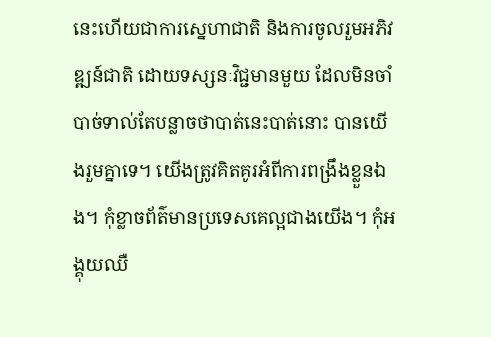នេះហើយជាការស្នេហាជាតិ និងការចូលរួមអភិវឌ្ឍន៍ជាតិ ដោយទស្សនៈវិជ្ជមានមួយ ដែលមិនចាំបាច់ទាល់តែបន្លាចថាបាត់នេះបាត់នោះ បានយើងរួមគ្នាទេ។ យើងត្រូវគិតគូរអំពីការពង្រឹងខ្លួនឯង។ កុំខ្លាចព័ត៌មានប្រទេសគេល្អជាងយើង។ កុំអង្គុយឈឺ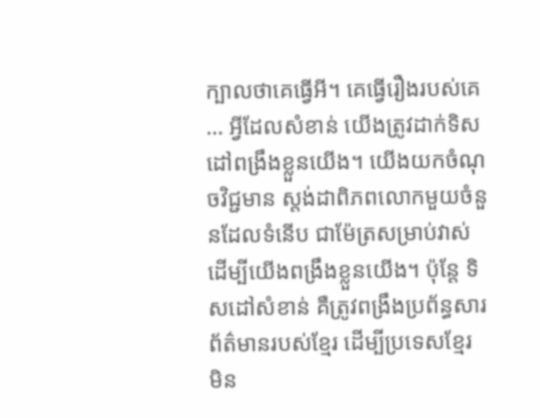ក្បាលថាគេធ្វើអី។ គេធ្វើរឿងរបស់គេ … អ្វីដែលសំខាន់ យើងត្រូវដាក់ទិសដៅពង្រឹងខ្លួនយើង។ យើងយកចំណុចវិជ្ជមាន ស្ដង់ដាពិភពលោកមួយចំនួនដែលទំនើប ជាម៉ែត្រសម្រាប់វាស់ ដើម្បីយើងពង្រឹងខ្លួនយើង។ ប៉ុន្តែ ទិសដៅសំខាន់ គឺត្រូវពង្រឹងប្រព័ន្ធសារព័ត៌មានរបស់ខ្មែរ ដើម្បីប្រទេសខ្មែរ មិន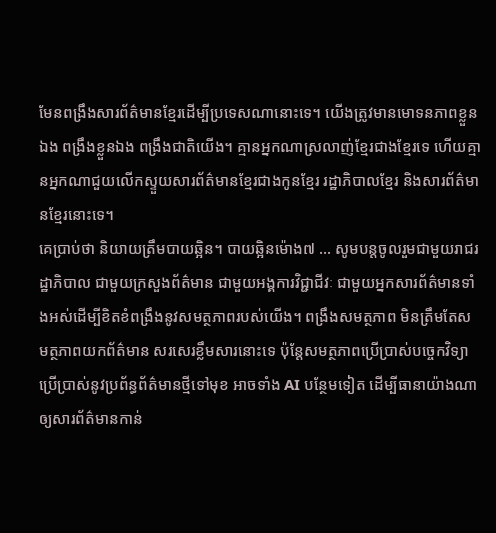មែនពង្រឹងសារព័ត៌មានខ្មែរដើម្បីប្រទេសណានោះទេ។ យើងត្រូវមានមោទនភាពខ្លួនឯង ពង្រឹងខ្លួនឯង ពង្រឹងជាតិយើង។ គ្មានអ្នកណាស្រលាញ់ខ្មែរជាងខ្មែរទេ ហើយគ្មានអ្នកណាជួយលើកស្ទួយសារព័ត៌មានខ្មែរជាងកូនខ្មែរ រដ្ឋាភិបាលខ្មែរ និងសារព័ត៌មានខ្មែរនោះទេ។
គេប្រាប់ថា និយាយត្រឹមបាយឆ្អិន។ បាយឆ្អិនម៉ោង៧ … សូមបន្តចូលរួមជាមួយរាជរដ្ឋាភិបាល ជាមួយក្រសួងព័ត៌មាន ជាមួយអង្គការវិជ្ជាជីវៈ ជាមួយអ្នកសារព័ត៌មានទាំងអស់ដើម្បីខិតខំពង្រឹងនូវសមត្ថភាពរបស់យើង។ ពង្រឹងសមត្ថភាព មិនត្រឹមតែសមត្ថភាពយកព័ត៌មាន សរសេរខ្លឹមសារនោះទេ ប៉ុន្តែសមត្ថភាពប្រើប្រាស់បច្ចេកវិទ្យា ប្រើប្រាស់នូវប្រព័ន្ធព័ត៌មានថ្មីទៅមុខ អាចទាំង AI បន្ថែមទៀត ដើម្បីធានាយ៉ាងណាឲ្យសារព័ត៌មានកាន់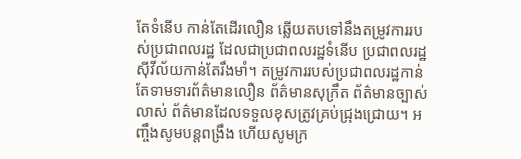តែទំនើប កាន់តែដើរលឿន ឆ្លើយតបទៅនឹងតម្រូវការរបស់ប្រជាពលរដ្ឋ ដែលជាប្រជាពលរដ្ឋទំនើប ប្រជាពលរដ្ឋស៊ីវីល័យកាន់តែរឹងមាំ។ តម្រូវការរបស់ប្រជាពលរដ្ឋកាន់តែទាមទារព័ត៌មានលឿន ព័ត៌មានសុក្រឹត ព័ត៌មានច្បាស់លាស់ ព័ត៌មានដែលទទួលខុសត្រូវគ្រប់ជ្រុងជ្រោយ។ អញ្ចឹងសូមបន្តពង្រឹង ហើយសូមក្រ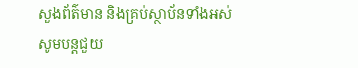សួងព័ត៌មាន និងគ្រប់ស្ថាប័នទាំងអស់សូមបន្តជួយ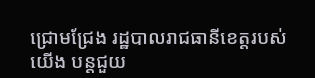ជ្រោមជ្រែង រដ្ឋបាលរាជធានីខេត្តរបស់យើង បន្តជួយ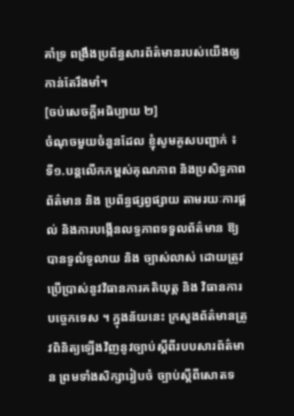គាំទ្រ ពង្រឹងប្រព័ន្ធសារព័ត៌មានរបស់យើងឲ្យកាន់តែរឹងមាំ។
[ចប់សេចក្តីអធិប្បាយ ២]
ចំណុចមួយចំនួនដែល ខ្ញុំសូមគូសបញ្ជាក់ ៖
ទី១.បន្តលើកកម្ពស់គុណភាព និងប្រសិទ្ធភាពព័ត៌មាន និង ប្រព័ន្ធផ្សព្វផ្សាយ តាមរយៈការផ្តល់ និងការបង្កើនលទ្ធភាពទទួលព័ត៌មាន ឱ្យបានទូលំទូលាយ និង ច្បាស់លាស់ ដោយត្រូវប្រើប្រាស់នូវវិធានការគតិយុត្ត និង វិធានការបច្ចេកទេស ។ ក្នុងន័យនេះ ក្រសួងព័ត៌មានត្រូវពិនិត្យឡើងវិញនូវច្បាប់ស្តីពីរបបសារព័ត៌មាន ព្រមទាំងសិក្សារៀបចំ ច្បាប់ស្តីពីសោតទ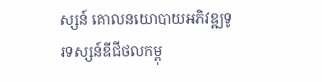ស្សន៍ គោលនយោបាយអភិវឌ្ឍទូរទស្សន៍ឌីជីថលកម្ពុ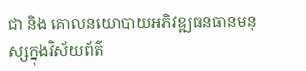ជា និង គោលនយោបាយអភិវឌ្ឍធនធានមនុស្សក្នុងវិស័យព័ត៌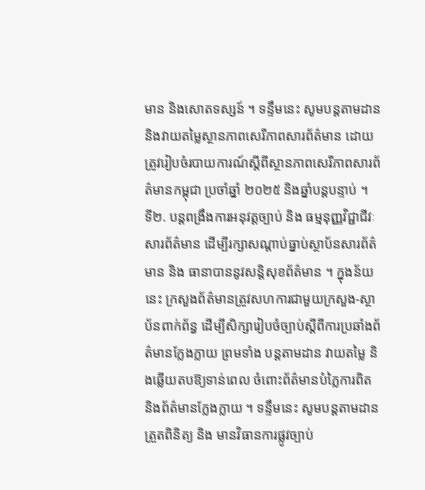មាន និងសោតទស្សន៍ ។ ទន្ទឹមនេះ សូមបន្តតាមដាន និងវាយតម្លៃស្ថានភាពសេរីភាពសារព័ត៌មាន ដោយត្រូវរៀបចំរបាយការណ៍ស្តីពីស្ថានភាពសេរីភាពសារព័ត៌មានកម្ពុជា ប្រចាំឆ្នាំ ២០២៥ និងឆ្នាំបន្តបន្ទាប់ ។
ទី២. បន្តពង្រឹងការអនុវត្តច្បាប់ និង ធម្មនុញ្ញវិជ្ជាជីវៈសារព័ត៌មាន ដើម្បីរក្សាសណ្តាប់ធ្នាប់ស្ថាប័នសារព័ត៌មាន និង ធានាបាននូវសន្តិសុខព័ត៌មាន ។ ក្នុងន័យនេះ ក្រសួងព័ត៌មានត្រូវសហការជាមួយក្រសួង-ស្ថាប័នពាក់ព័ន្ធ ដើម្បីសិក្សារៀបចំច្បាប់ស្តីពីការប្រឆាំងព័ត៌មានក្លែងក្លាយ ព្រមទាំង បន្តតាមដាន វាយតម្លៃ និងឆ្លើយតបឱ្យទាន់ពេល ចំពោះព័ត៌មានបំភ្លៃការពិត និងព័ត៌មានក្លែងក្លាយ ។ ទន្ទឹមនេះ សូមបន្តតាមដាន ត្រួតពិនិត្យ និង មានវិធានការផ្លូវច្បាប់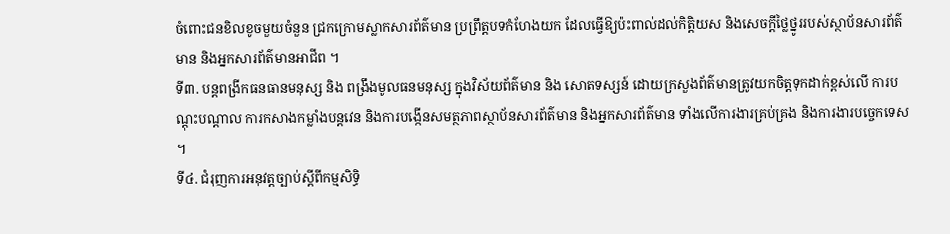ចំពោះជនខិលខូចមួយចំនួន ជ្រកក្រោមស្លាកសារព័ត៌មាន ប្រព្រឹត្តបទកំហែងយក ដែលធ្វើឱ្យប៉ះពាល់ដល់កិត្តិយស និងសេចក្តីថ្លៃថ្នូររបស់ស្ថាប័នសារព័ត៌មាន និងអ្នកសារព័ត៌មានអាជីព ។
ទី៣. បន្តពង្រីកធនធានមនុស្ស និង ពង្រឹងមូលធនមនុស្ស ក្នុងវិស័យព័ត៌មាន និង សោតទស្សន៍ ដោយក្រសួងព័ត៌មានត្រូវយកចិត្តទុកដាក់ខ្ពស់លើ ការបណ្តុះបណ្តាល ការកសាងកម្លាំងបន្តវេន និងការបង្កើនសមត្ថភាពស្ថាប័នសារព័ត៌មាន និងអ្នកសារព័ត៌មាន ទាំងលើការងារគ្រប់គ្រង និងការងារបច្ចេកទេស ។
ទី៤. ជំរុញការអនុវត្តច្បាប់ស្តីពីកម្មសិទ្ធិ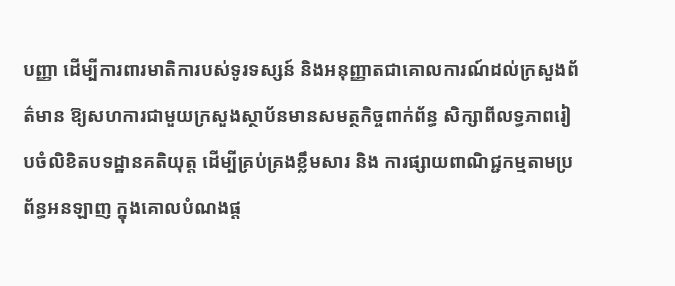បញ្ញា ដើម្បីការពារមាតិការបស់ទូរទស្សន៍ និងអនុញ្ញាតជាគោលការណ៍ដល់ក្រសួងព័ត៌មាន ឱ្យសហការជាមួយក្រសួងស្ថាប័នមានសមត្ថកិច្ចពាក់ព័ន្ធ សិក្សាពីលទ្ធភាពរៀបចំលិខិតបទដ្ឋានគតិយុត្ត ដើម្បីគ្រប់គ្រងខ្លឹមសារ និង ការផ្សាយពាណិជ្ជកម្មតាមប្រព័ន្ធអនឡាញ ក្នុងគោលបំណងផ្ត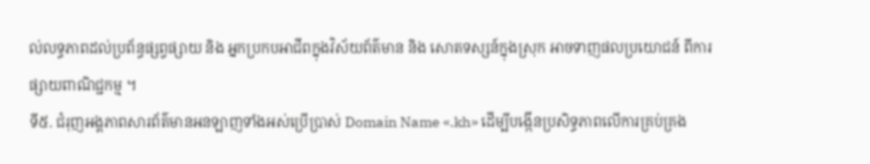ល់លទ្ធភាពដល់ប្រព័ន្ធផ្សព្វផ្សាយ និង អ្នកប្រកបអាជីពក្នុងវិស័យព័ត៌មាន និង សោតទស្សន៍ក្នុងស្រុក អាចទាញផលប្រយោជន៍ ពីការផ្សាយពាណិជ្ជកម្ម ។
ទី៥. ជំរុញអង្គភាពសារព័ត៌មានអនឡាញទាំងអស់ប្រើប្រាស់ Domain Name «.kh» ដើម្បីបង្កើនប្រសិទ្ធភាពលើការគ្រប់គ្រង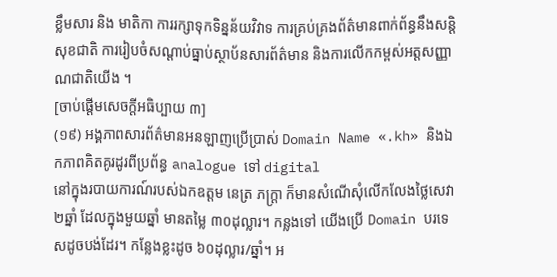ខ្លឹមសារ និង មាតិកា ការរក្សាទុកទិន្នន័យវិវាទ ការគ្រប់គ្រងព័ត៌មានពាក់ព័ន្ធនឹងសន្ដិសុខជាតិ ការរៀបចំសណ្តាប់ធ្នាប់ស្ថាប័នសារព័ត៌មាន និងការលើកកម្ពស់អត្តសញ្ញាណជាតិយើង ។
[ចាប់ផ្តើមសេចក្តីអធិប្បាយ ៣]
(១៩) អង្គភាពសារព័ត៌មានអនឡាញប្រើប្រាស់ Domain Name «.kh» និងឯកភាពគិតគូរដូរពីប្រព័ន្ធ analogue ទៅ digital
នៅក្នុងរបាយការណ៍របស់ឯកឧត្តម នេត្រ ភក្រ្តា ក៏មានសំណើសុំលើកលែងថ្លៃសេវា ២ឆ្នាំ ដែលក្នុងមួយឆ្នាំ មានតម្លៃ ៣០ដុល្លារ។ កន្លងទៅ យើងប្រើ Domain បរទេសដូចបង់ដែរ។ កន្លែងខ្លះដូច ៦០ដុល្លារ/ឆ្នាំ។ អ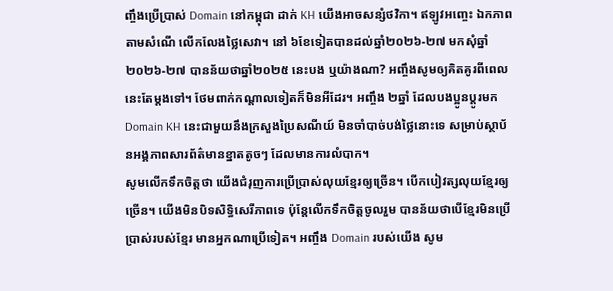ញ្ចឹងប្រើប្រាស់ Domain នៅកម្ពុជា ដាក់ KH យើងអាចសន្សំថវិកា។ ឥឡូវអញ្ចេះ ឯកភាពតាមសំណើ លើកលែងថ្លៃសេវា។ នៅ ៦ខែទៀតបានដល់ឆ្នាំ២០២៦-២៧ មកសុំឆ្នាំ ២០២៦-២៧ បានន័យថាឆ្នាំ២០២៥ នេះបង ឬយ៉ាងណា? អញ្ចឹងសូមឲ្យគិតគូរពីពេលនេះតែម្តងទៅ។ ថែមពាក់កណ្តាលទៀតក៏មិនអីដែរ។ អញ្ចឹង ២ឆ្នាំ ដែលបងប្អូនប្តូរមក Domain KH នេះជាមួយនឹងក្រសួងប្រៃសណីយ៍ មិនចាំបាច់បង់ថ្លៃនោះទេ សម្រាប់ស្ថាប័នអង្គភាពសារព័ត៌មានខ្នាតតូចៗ ដែលមានការលំបាក។
សូមលើកទឹកចិត្តថា យើងជំរុញការប្រើប្រាស់លុយខ្មែរឲ្យច្រើន។ បើកបៀវត្សលុយខ្មែរឲ្យច្រើន។ យើងមិនបិទសិទ្ធិសេរីភាពទេ ប៉ុន្តែលើកទឹកចិត្តចូលរួម បានន័យថាបើខ្មែរមិនប្រើប្រាស់របស់ខ្មែរ មានអ្នកណាប្រើទៀត។ អញ្ចឹង Domain របស់យើង សូម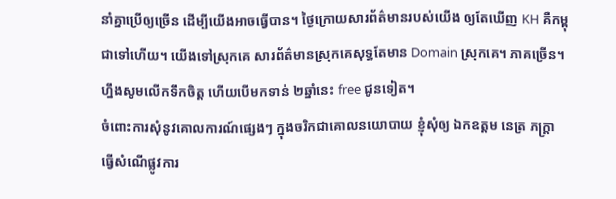នាំគ្នាប្រើឲ្យច្រើន ដើម្បីយើងអាចធ្វើបាន។ ថ្ងៃក្រោយសារព័ត៌មានរបស់យើង ឲ្យតែឃើញ KH គឺកម្ពុជាទៅហើយ។ យើងទៅស្រុកគេ សារព័ត៌មានស្រុកគេសុទ្ធតែមាន Domain ស្រុកគេ។ ភាគច្រើន។ ហ្នឹងសូមលើកទឹកចិត្ត ហើយបើមកទាន់ ២ឆ្នាំនេះ free ជូនទៀត។
ចំពោះការសុំនូវគោលការណ៍ផ្សេងៗ ក្នុងចរិកជាគោលនយោបាយ ខ្ញុំសុំឲ្យ ឯកឧត្តម នេត្រ ភក្ត្រា ធ្វើសំណើផ្លូវការ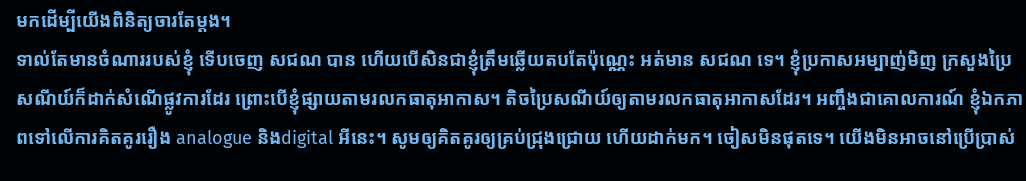មកដើម្បីយើងពិនិត្យចារតែម្តង។
ទាល់តែមានចំណាររបស់ខ្ញុំ ទើបចេញ សជណ បាន ហើយបើសិនជាខ្ញុំត្រឹមឆ្លើយតបតែប៉ុណ្ណេះ អត់មាន សជណ ទេ។ ខ្ញុំប្រកាសអម្បាញ់មិញ ក្រសួងប្រៃសណីយ៍ក៏ដាក់សំណើផ្លូវការដែរ ព្រោះបើខ្ញុំផ្សាយតាមរលកធាតុអាកាស។ តិចប្រៃសណីយ៍ឲ្យតាមរលកធាតុអាកាសដែរ។ អញ្ចឹងជាគោលការណ៍ ខ្ញុំឯកភាពទៅលើការគិតគូររឿង analogue និងdigital អីនេះ។ សូមឲ្យគិតគូរឲ្យគ្រប់ជ្រុងជ្រោយ ហើយដាក់មក។ ចៀសមិនផុតទេ។ យើងមិនអាចនៅប្រើប្រាស់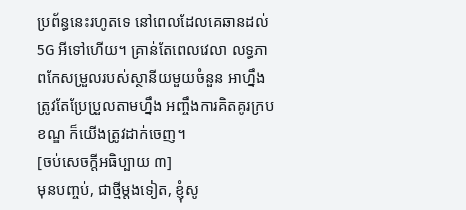ប្រព័ន្ធនេះរហូតទេ នៅពេលដែលគេឆានដល់ 5G អីទៅហើយ។ គ្រាន់តែពេលវេលា លទ្ធភាពកែសម្រួលរបស់ស្ថានីយមួយចំនួន អាហ្នឹងត្រូវតែប្រែប្រួលតាមហ្នឹង អញ្ចឹងការគិតគូរក្របខណ្ឌ ក៏យើងត្រូវដាក់ចេញ។
[ចប់សេចក្តីអធិប្បាយ ៣]
មុនបញ្ចប់, ជាថ្មីម្តងទៀត, ខ្ញុំសូ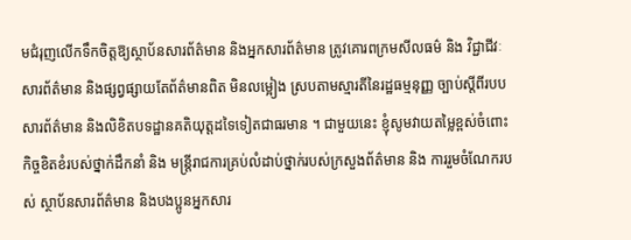មជំរុញលើកទឹកចិត្តឱ្យស្ថាប័នសារព័ត៌មាន និងអ្នកសារព័ត៌មាន ត្រូវគោរពក្រមសីលធម៌ និង វិជ្ជាជីវៈសារព័ត៌មាន និងផ្សព្វផ្សាយតែព័ត៌មានពិត មិនលម្អៀង ស្របតាមស្មារតីនៃរដ្ឋធម្មនុញ្ញ ច្បាប់ស្តីពីរបបសារព័ត៌មាន និងលិខិតបទដ្ឋានគតិយុត្តដទៃទៀតជាធរមាន ។ ជាមួយនេះ ខ្ញុំសូមវាយតម្លៃខ្ពស់ចំពោះកិច្ចខិតខំរបស់ថ្នាក់ដឹកនាំ និង មន្ត្រីរាជការគ្រប់លំដាប់ថ្នាក់របស់ក្រសួងព័ត៌មាន និង ការរួមចំណែករបស់ ស្ថាប័នសារព័ត៌មាន និងបងប្អូនអ្នកសារ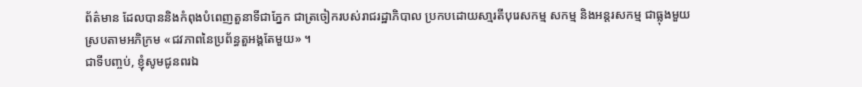ព័ត៌មាន ដែលបាននិងកំពុងបំពេញតួនាទីជាភ្នែក ជាត្រចៀករបស់រាជរដ្ឋាភិបាល ប្រកបដោយសា្មរតីបុរេសកម្ម សកម្ម និងអន្តរសកម្ម ជាធ្លុងមួយស្របតាមអភិក្រម «ជវភាពនៃប្រព័ន្ធតួអង្គតែមួយ» ។
ជាទីបញ្ចប់, ខ្ញុំសូមជូនពរឯ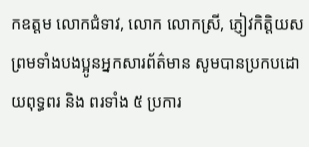កឧត្តម លោកជំទាវ, លោក លោកស្រី, ភ្ញៀវកិត្តិយស ព្រមទាំងបងប្អូនអ្នកសារព័ត៌មាន សូមបានប្រកបដោយពុទ្ធពរ និង ពរទាំង ៥ ប្រការ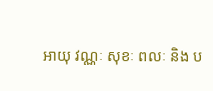អាយុ វណ្ណៈ សុខៈ ពលៈ និង ប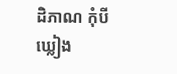ដិភាណ កុំបីឃ្លៀង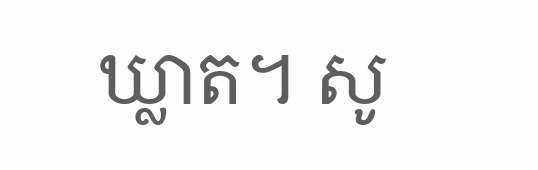ឃ្លាត។ សូ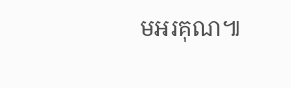មអរគុណ៕